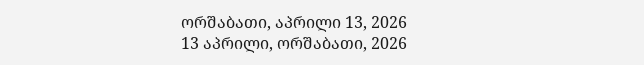ორშაბათი, აპრილი 13, 2026
13 აპრილი, ორშაბათი, 2026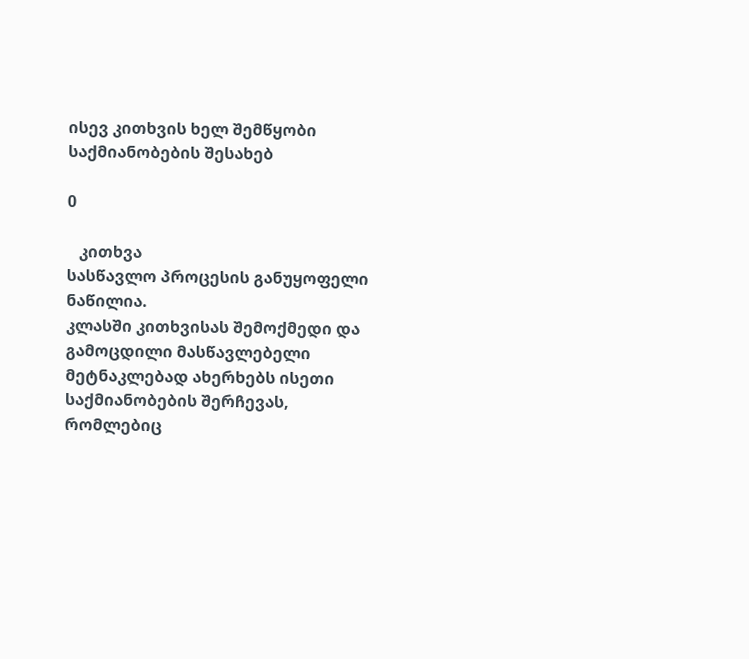ისევ კითხვის ხელ შემწყობი საქმიანობების შესახებ

0

   კითხვა
სასწავლო პროცესის განუყოფელი ნაწილია.
კლასში კითხვისას შემოქმედი და გამოცდილი მასწავლებელი მეტნაკლებად ახერხებს ისეთი საქმიანობების შერჩევას, რომლებიც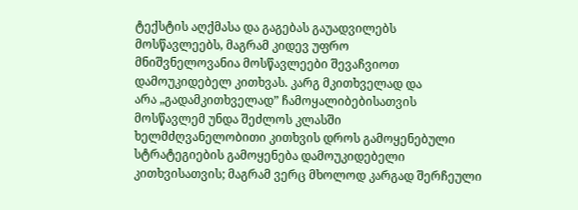ტექსტის აღქმასა და გაგებას გაუადვილებს მოსწავლეებს, მაგრამ კიდევ უფრო
მნიშვნელოვანია მოსწავლეები შევაჩვიოთ დამოუკიდებელ კითხვას. კარგ მკითხველად და
არა „გადამკითხველად” ჩამოყალიბებისათვის მოსწავლემ უნდა შეძლოს კლასში
ხელმძღვანელობითი კითხვის დროს გამოყენებული სტრატეგიების გამოყენება დამოუკიდებელი
კითხვისათვის; მაგრამ ვერც მხოლოდ კარგად შერჩეული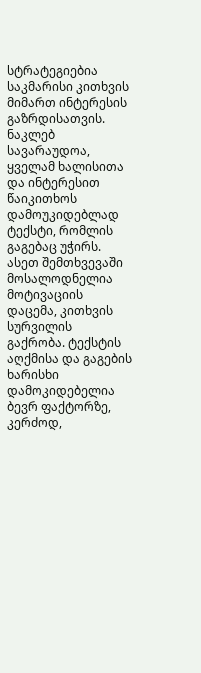სტრატეგიებია საკმარისი კითხვის
მიმართ ინტერესის გაზრდისათვის.
ნაკლებ სავარაუდოა, ყველამ ხალისითა და ინტერესით წაიკითხოს დამოუკიდებლად ტექსტი, რომლის გაგებაც უჭირს. ასეთ შემთხვევაში მოსალოდნელია მოტივაციის დაცემა, კითხვის სურვილის გაქრობა. ტექსტის აღქმისა და გაგების ხარისხი დამოკიდებელია ბევრ ფაქტორზე, კერძოდ,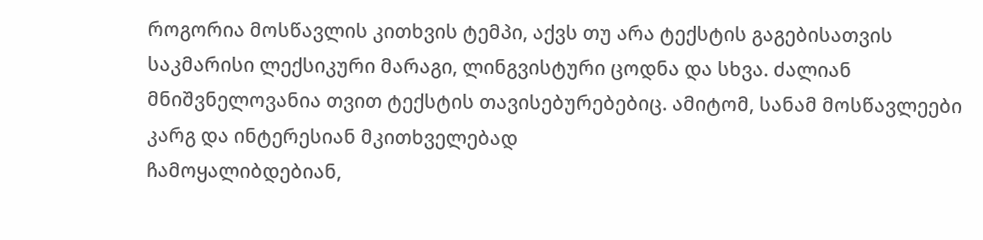როგორია მოსწავლის კითხვის ტემპი, აქვს თუ არა ტექსტის გაგებისათვის საკმარისი ლექსიკური მარაგი, ლინგვისტური ცოდნა და სხვა. ძალიან მნიშვნელოვანია თვით ტექსტის თავისებურებებიც. ამიტომ, სანამ მოსწავლეები კარგ და ინტერესიან მკითხველებად
ჩამოყალიბდებიან,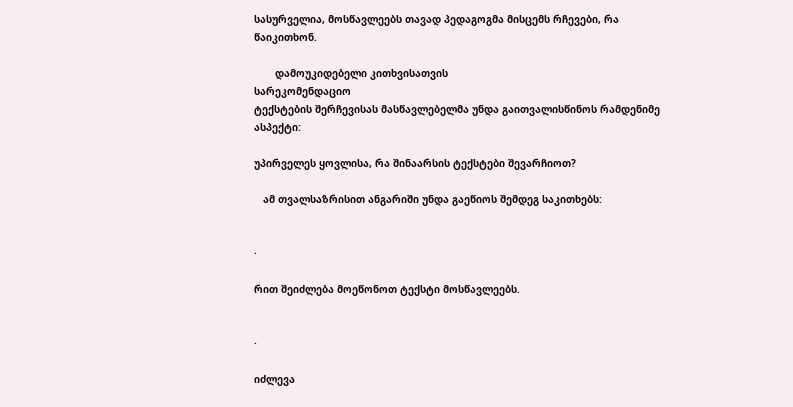სასურველია, მოსწავლეებს თავად პედაგოგმა მისცემს რჩევები, რა
წაიკითხონ.

       დამოუკიდებელი კითხვისათვის
სარეკომენდაციო
ტექსტების შერჩევისას მასწავლებელმა უნდა გაითვალისწინოს რამდენიმე ასპექტი:

უპირველეს ყოვლისა, რა შინაარსის ტექსტები შევარჩიოთ?

   ამ თვალსაზრისით ანგარიში უნდა გაეწიოს შემდეგ საკითხებს:


·

რით შეიძლება მოეწონოთ ტექსტი მოსწავლეებს.


·

იძლევა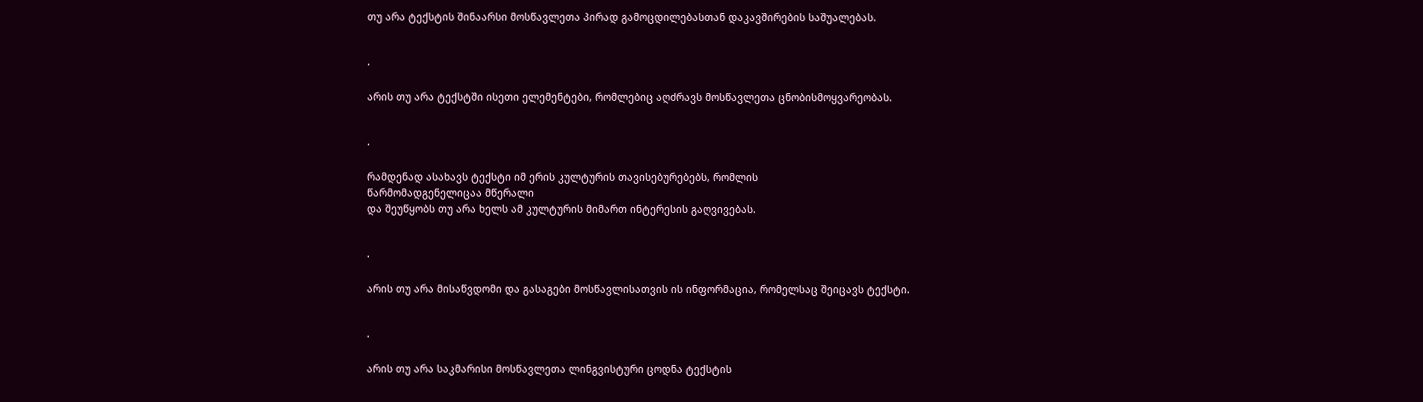თუ არა ტექსტის შინაარსი მოსწავლეთა პირად გამოცდილებასთან დაკავშირების საშუალებას.


·

არის თუ არა ტექსტში ისეთი ელემენტები, რომლებიც აღძრავს მოსწავლეთა ცნობისმოყვარეობას.


·

რამდენად ასახავს ტექსტი იმ ერის კულტურის თავისებურებებს, რომლის
წარმომადგენელიცაა მწერალი
და შეუწყობს თუ არა ხელს ამ კულტურის მიმართ ინტერესის გაღვივებას.


·

არის თუ არა მისაწვდომი და გასაგები მოსწავლისათვის ის ინფორმაცია, რომელსაც შეიცავს ტექსტი.


·

არის თუ არა საკმარისი მოსწავლეთა ლინგვისტური ცოდნა ტექსტის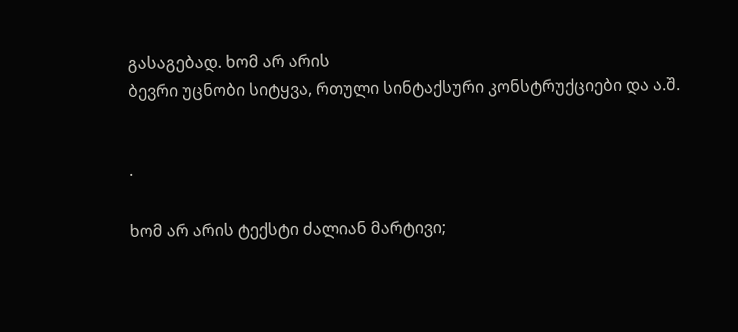გასაგებად. ხომ არ არის
ბევრი უცნობი სიტყვა, რთული სინტაქსური კონსტრუქციები და ა.შ.


·

ხომ არ არის ტექსტი ძალიან მარტივი;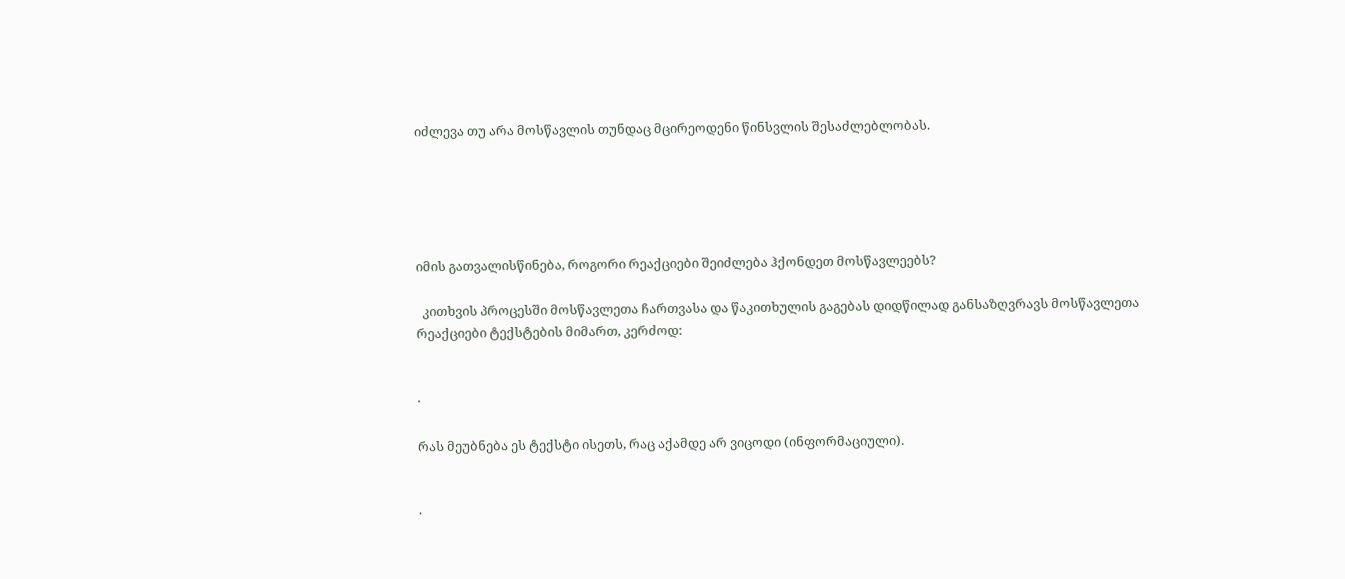იძლევა თუ არა მოსწავლის თუნდაც მცირეოდენი წინსვლის შესაძლებლობას.





იმის გათვალისწინება, როგორი რეაქციები შეიძლება ჰქონდეთ მოსწავლეებს?

  კითხვის პროცესში მოსწავლეთა ჩართვასა და წაკითხულის გაგებას დიდწილად განსაზღვრავს მოსწავლეთა რეაქციები ტექსტების მიმართ, კერძოდ:


·

რას მეუბნება ეს ტექსტი ისეთს, რაც აქამდე არ ვიცოდი (ინფორმაციული).


·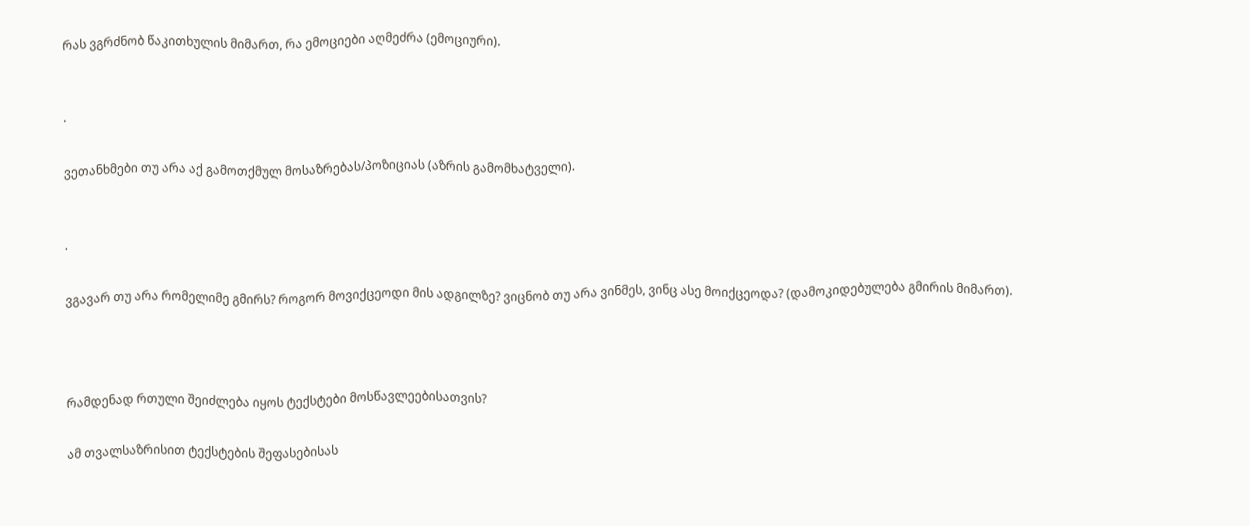რას ვგრძნობ წაკითხულის მიმართ, რა ემოციები აღმეძრა (ემოციური).


·

ვეთანხმები თუ არა აქ გამოთქმულ მოსაზრებას/პოზიციას (აზრის გამომხატველი).


·

ვგავარ თუ არა რომელიმე გმირს? როგორ მოვიქცეოდი მის ადგილზე? ვიცნობ თუ არა ვინმეს, ვინც ასე მოიქცეოდა? (დამოკიდებულება გმირის მიმართ).



რამდენად რთული შეიძლება იყოს ტექსტები მოსწავლეებისათვის?

ამ თვალსაზრისით ტექსტების შეფასებისას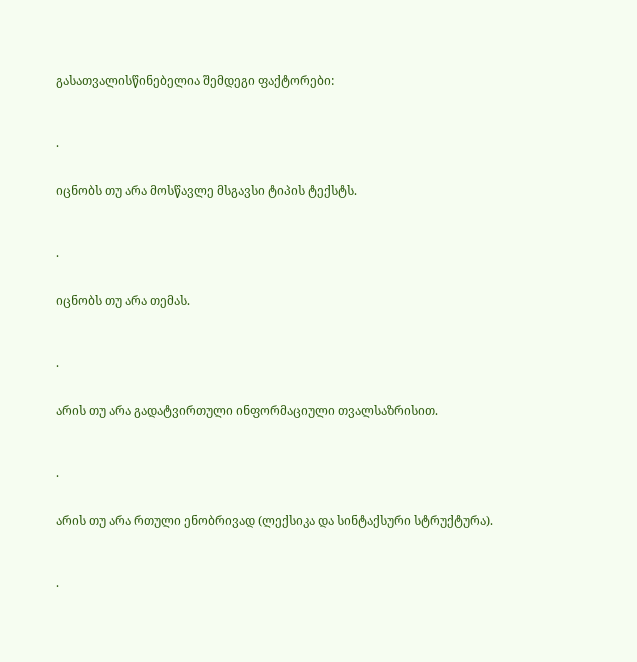გასათვალისწინებელია შემდეგი ფაქტორები:


·

იცნობს თუ არა მოსწავლე მსგავსი ტიპის ტექსტს.


·

იცნობს თუ არა თემას.


·

არის თუ არა გადატვირთული ინფორმაციული თვალსაზრისით.


·

არის თუ არა რთული ენობრივად (ლექსიკა და სინტაქსური სტრუქტურა).


·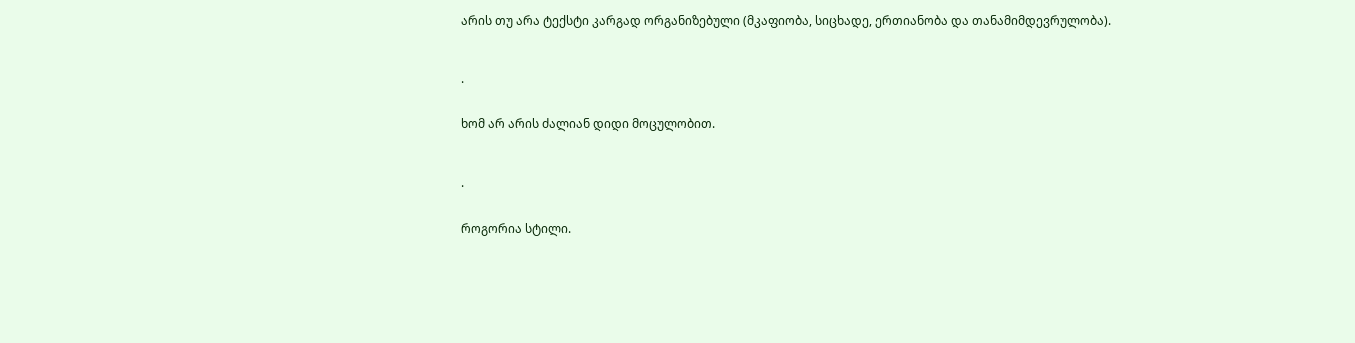არის თუ არა ტექსტი კარგად ორგანიზებული (მკაფიობა, სიცხადე, ერთიანობა და თანამიმდევრულობა).


·

ხომ არ არის ძალიან დიდი მოცულობით.


·

როგორია სტილი.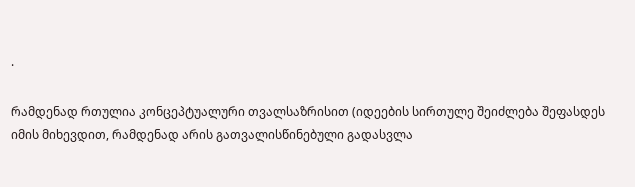·

რამდენად რთულია კონცეპტუალური თვალსაზრისით (იდეების სირთულე შეიძლება შეფასდეს იმის მიხევდით, რამდენად არის გათვალისწინებული გადასვლა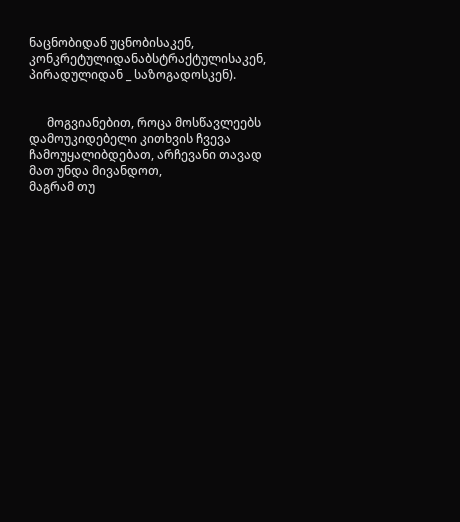ნაცნობიდან უცნობისაკენ, კონკრეტულიდანაბსტრაქტულისაკენ, პირადულიდან _ საზოგადოსკენ).


      მოგვიანებით, როცა მოსწავლეებს
დამოუკიდებელი კითხვის ჩვევა ჩამოუყალიბდებათ, არჩევანი თავად მათ უნდა მივანდოთ,
მაგრამ თუ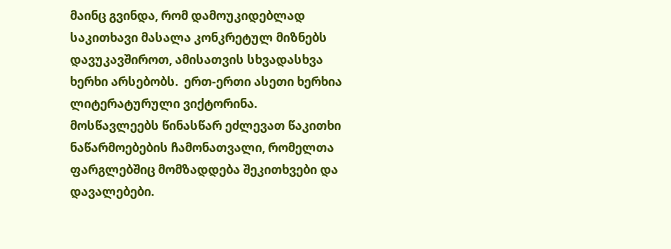მაინც გვინდა, რომ დამოუკიდებლად საკითხავი მასალა კონკრეტულ მიზნებს
დავუკავშიროთ, ამისათვის სხვადასხვა ხერხი არსებობს.  ერთ-ერთი ასეთი ხერხია ლიტერატურული ვიქტორინა.
მოსწავლეებს წინასწარ ეძლევათ წაკითხი ნაწარმოებების ჩამონათვალი, რომელთა
ფარგლებშიც მომზადდება შეკითხვები და დავალებები.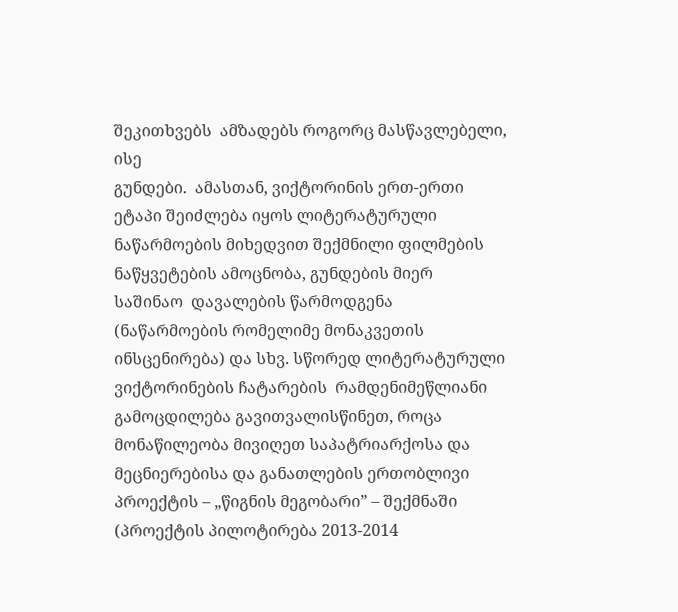შეკითხვებს  ამზადებს როგორც მასწავლებელი, ისე
გუნდები.  ამასთან, ვიქტორინის ერთ-ერთი
ეტაპი შეიძლება იყოს ლიტერატურული ნაწარმოების მიხედვით შექმნილი ფილმების
ნაწყვეტების ამოცნობა, გუნდების მიერ
საშინაო  დავალების წარმოდგენა
(ნაწარმოების რომელიმე მონაკვეთის ინსცენირება) და სხვ. სწორედ ლიტერატურული
ვიქტორინების ჩატარების  რამდენიმეწლიანი
გამოცდილება გავითვალისწინეთ, როცა მონაწილეობა მივიღეთ საპატრიარქოსა და
მეცნიერებისა და განათლების ერთობლივი პროექტის – „წიგნის მეგობარი” – შექმნაში
(პროექტის პილოტირება 2013-2014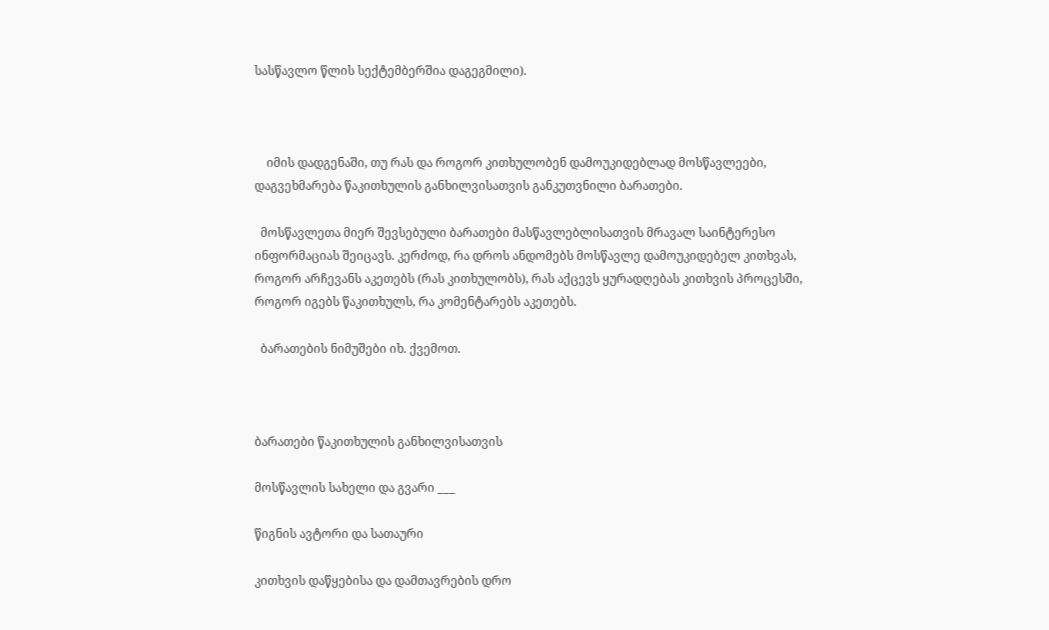სასწავლო წლის სექტემბერშია დაგეგმილი).



    იმის დადგენაში, თუ რას და როგორ კითხულობენ დამოუკიდებლად მოსწავლეები, დაგვეხმარება წაკითხულის განხილვისათვის განკუთვნილი ბარათები.

  მოსწავლეთა მიერ შევსებული ბარათები მასწავლებლისათვის მრავალ საინტერესო ინფორმაციას შეიცავს. კერძოდ, რა დროს ანდომებს მოსწავლე დამოუკიდებელ კითხვას, როგორ არჩევანს აკეთებს (რას კითხულობს), რას აქცევს ყურადღებას კითხვის პროცესში, როგორ იგებს წაკითხულს, რა კომენტარებს აკეთებს.

  ბარათების ნიმუშები იხ. ქვემოთ.



ბარათები წაკითხულის განხილვისათვის

მოსწავლის სახელი და გვარი ___

წიგნის ავტორი და სათაური

კითხვის დაწყებისა და დამთავრების დრო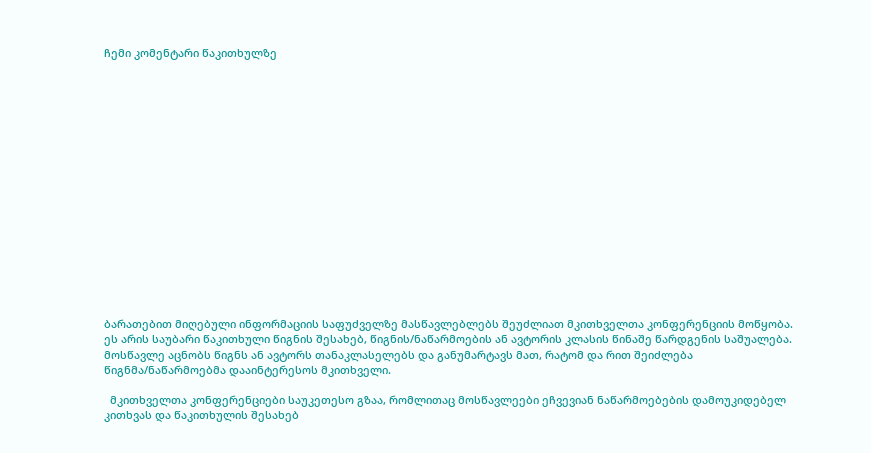ჩემი კომენტარი წაკითხულზე

















ბარათებით მიღებული ინფორმაციის საფუძველზე მასწავლებლებს შეუძლიათ მკითხველთა კონფერენციის მოწყობა. ეს არის საუბარი წაკითხული წიგნის შესახებ, წიგნის/ნაწარმოების ან ავტორის კლასის წინაშე წარდგენის საშუალება. მოსწავლე აცნობს წიგნს ან ავტორს თანაკლასელებს და განუმარტავს მათ, რატომ და რით შეიძლება წიგნმა/ნაწარმოებმა დააინტერესოს მკითხველი.

  მკითხველთა კონფერენციები საუკეთესო გზაა, რომლითაც მოსწავლეები ეჩვევიან ნაწარმოებების დამოუკიდებელ კითხვას და წაკითხულის შესახებ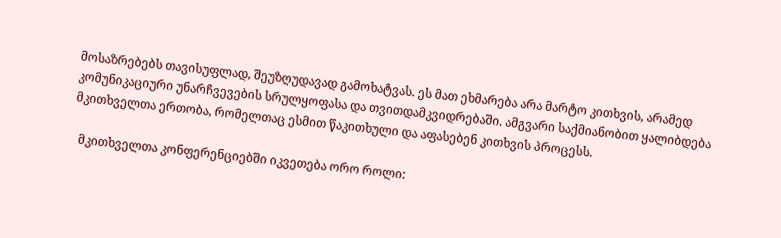მოსაზრებებს თავისუფლად, შეუზღუდავად გამოხატვას. ეს მათ ეხმარება არა მარტო კითხვის, არამედ კომუნიკაციური უნარჩვევების სრულყოფასა და თვითდამკვიდრებაში. ამგვარი საქმიანობით ყალიბდება მკითხველთა ერთობა, რომელთაც ესმით წაკითხული და აფასებენ კითხვის პროცესს.

  მკითხველთა კონფერენციებში იკვეთება ორო როლი: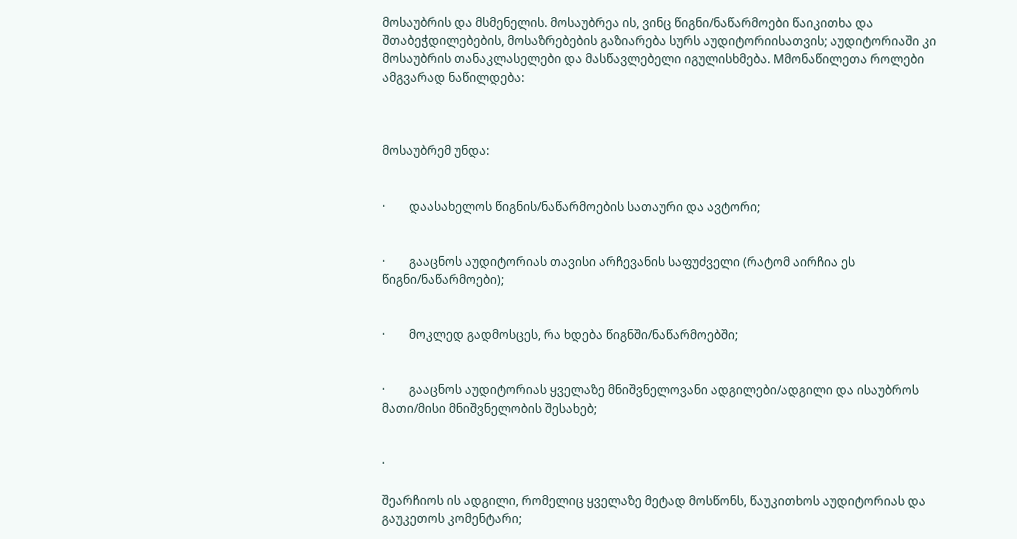მოსაუბრის და მსმენელის. მოსაუბრეა ის, ვინც წიგნი/ნაწარმოები წაიკითხა და შთაბეჭდილებების, მოსაზრებების გაზიარება სურს აუდიტორიისათვის; აუდიტორიაში კი მოსაუბრის თანაკლასელები და მასწავლებელი იგულისხმება. Mმონაწილეთა როლები ამგვარად ნაწილდება:



მოსაუბრემ უნდა:


·        დაასახელოს წიგნის/ნაწარმოების სათაური და ავტორი;


·        გააცნოს აუდიტორიას თავისი არჩევანის საფუძველი (რატომ აირჩია ეს წიგნი/ნაწარმოები);


·        მოკლედ გადმოსცეს, რა ხდება წიგნში/ნაწარმოებში;


·        გააცნოს აუდიტორიას ყველაზე მნიშვნელოვანი ადგილები/ადგილი და ისაუბროს მათი/მისი მნიშვნელობის შესახებ;


·

შეარჩიოს ის ადგილი, რომელიც ყველაზე მეტად მოსწონს, წაუკითხოს აუდიტორიას და გაუკეთოს კომენტარი;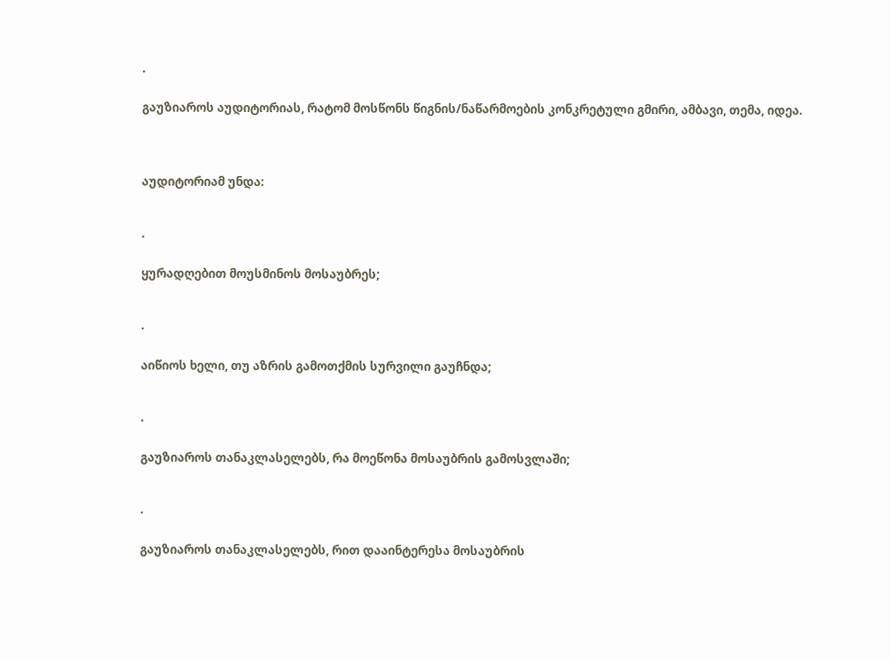·

გაუზიაროს აუდიტორიას, რატომ მოსწონს წიგნის/ნაწარმოების კონკრეტული გმირი, ამბავი, თემა, იდეა.



აუდიტორიამ უნდა:


·

ყურადღებით მოუსმინოს მოსაუბრეს;


·

აიწიოს ხელი, თუ აზრის გამოთქმის სურვილი გაუჩნდა;


·

გაუზიაროს თანაკლასელებს, რა მოეწონა მოსაუბრის გამოსვლაში;


·

გაუზიაროს თანაკლასელებს, რით დააინტერესა მოსაუბრის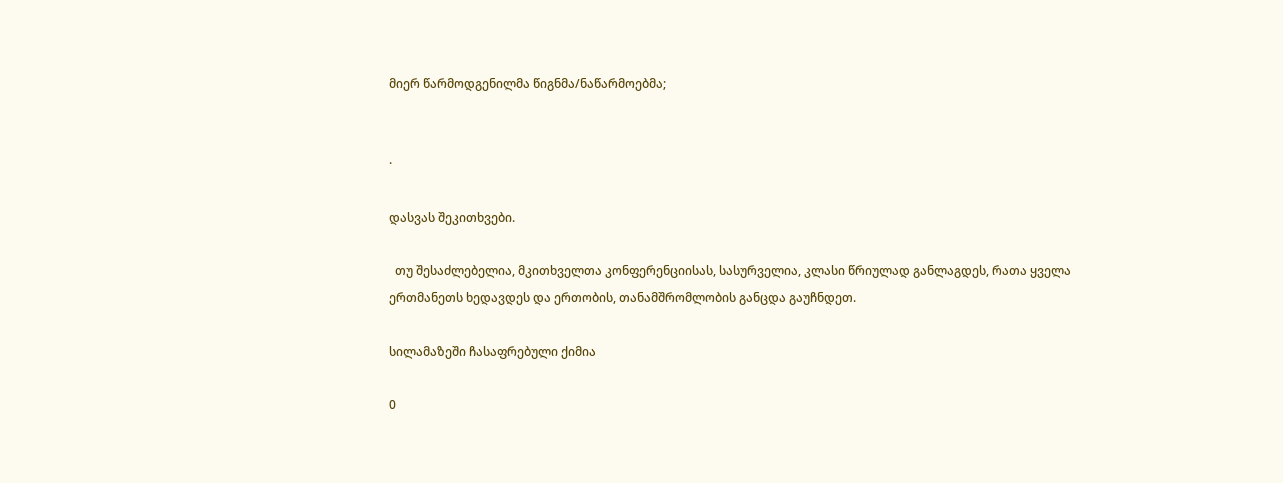მიერ წარმოდგენილმა წიგნმა/ნაწარმოებმა;


·

დასვას შეკითხვები.

  თუ შესაძლებელია, მკითხველთა კონფერენციისას, სასურველია, კლასი წრიულად განლაგდეს, რათა ყველა ერთმანეთს ხედავდეს და ერთობის, თანამშრომლობის განცდა გაუჩნდეთ.

სილამაზეში ჩასაფრებული ქიმია

0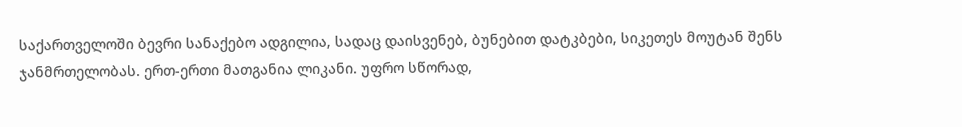საქართველოში ბევრი სანაქებო ადგილია, სადაც დაისვენებ, ბუნებით დატკბები, სიკეთეს მოუტან შენს ჯანმრთელობას. ერთ-ერთი მათგანია ლიკანი. უფრო სწორად,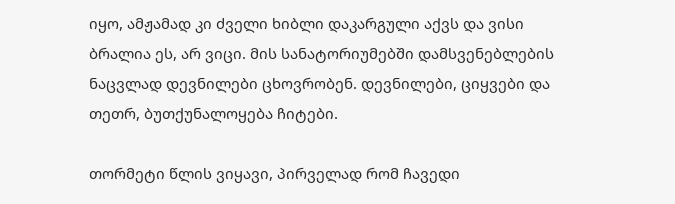იყო, ამჟამად კი ძველი ხიბლი დაკარგული აქვს და ვისი ბრალია ეს, არ ვიცი. მის სანატორიუმებში დამსვენებლების ნაცვლად დევნილები ცხოვრობენ. დევნილები, ციყვები და თეთრ, ბუთქუნალოყება ჩიტები.

თორმეტი წლის ვიყავი, პირველად რომ ჩავედი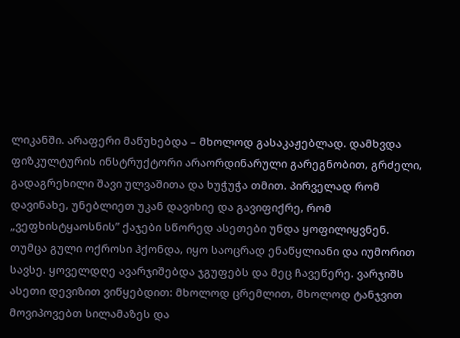ლიკანში. არაფერი მაწუხებდა – მხოლოდ გასაკაჟებლად. დამხვდა ფიზკულტურის ინსტრუქტორი არაორდინარული გარეგნობით, გრძელი, გადაგრეხილი შავი ულვაშითა და ხუჭუჭა თმით. პირველად რომ დავინახე, უნებლიეთ უკან დავიხიე და გავიფიქრე, რომ „ვეფხისტყაოსნის” ქაჯები სწორედ ასეთები უნდა ყოფილიყვნენ. თუმცა გული ოქროსი ჰქონდა, იყო საოცრად ენაწყლიანი და იუმორით სავსე. ყოველდღე ავარჯიშებდა ჯგუფებს და მეც ჩავეწერე. ვარჯიშს ასეთი დევიზით ვიწყებდით: მხოლოდ ცრემლით, მხოლოდ ტანჯვით მოვიპოვებთ სილამაზეს და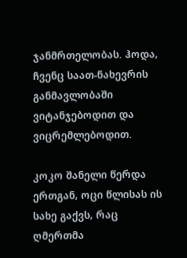ჯანმრთელობას. ჰოდა, ჩვენც საათ-ნახევრის განმავლობაში ვიტანჯებოდით და ვიცრემლებოდით.

კოკო შანელი წერდა ერთგან, ოცი წლისას ის სახე გაქვს, რაც ღმერთმა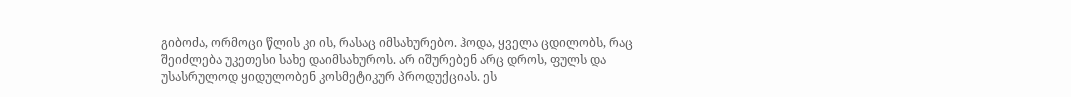გიბოძა, ორმოცი წლის კი ის, რასაც იმსახურებო. ჰოდა, ყველა ცდილობს, რაც შეიძლება უკეთესი სახე დაიმსახუროს. არ იშურებენ არც დროს, ფულს და უსასრულოდ ყიდულობენ კოსმეტიკურ პროდუქციას. ეს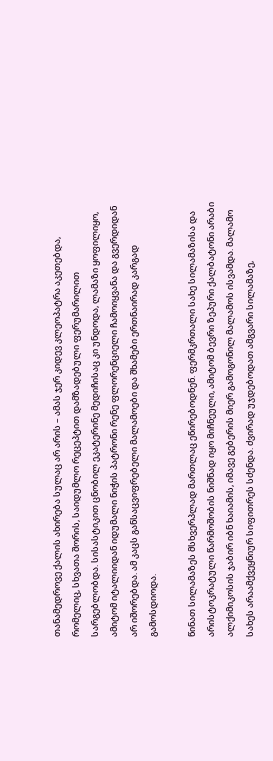თანამედროვე ქალის ახირება სულაც არ არის – ამას ჯერ კიდევ კლეოპატრა აკეთებდა, რომელიც, სხვათა შორის, საიდუმლო რეცეპტით დამზადებული ფერუმარილით სარგებლობდა. სისასტიკით ცნობილ ეკატერინე მედიჩისაც კი უნდოდა, ლამაზი ყოფილიყო, ამიტომ იტალიიდან იდუმალი ნიჭის პატრონი რენე ფლორენციელი ჩამოიყვანა და გვერდიდან არ იშორებდა. ამ კაცს განსაცვიფრებელი მალამოები და შხამები ერთნაირად კარგად გამოსდიოდა.

წინათ სილამაზეს მსხვერპლად მართლაც ეწირებოდნენ. ფერმკრთალი სახე სილამაზისა და არისტოკრატული წარმოშობის ნიშნად იყო მიჩნეული, ამიტომ ბევრი ზეპური ქალბატონი არაბი ალქიმიკოსის ჯაბირ იბნ ხაიამის, იმავე გებერის მიერ გამოგონილ მალამოს ისვამდა. მალამო სახეს არაამქვეყნიურ სიფითრეს სძენდა. ძვირად უჯდებოდათ ამგვარი სილამაზე,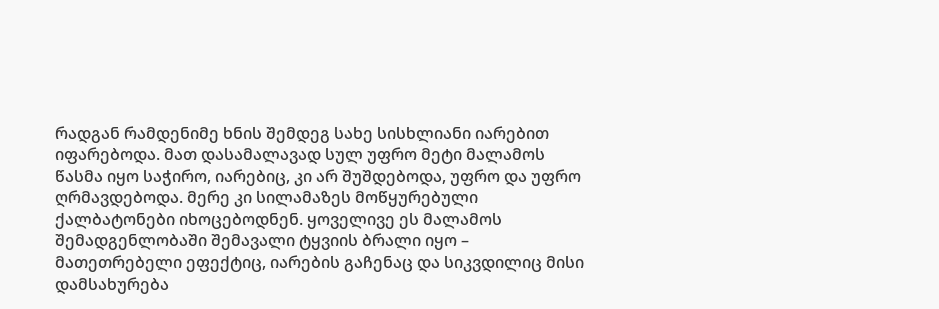რადგან რამდენიმე ხნის შემდეგ სახე სისხლიანი იარებით იფარებოდა. მათ დასამალავად სულ უფრო მეტი მალამოს წასმა იყო საჭირო, იარებიც, კი არ შუშდებოდა, უფრო და უფრო ღრმავდებოდა. მერე კი სილამაზეს მოწყურებული ქალბატონები იხოცებოდნენ. ყოველივე ეს მალამოს შემადგენლობაში შემავალი ტყვიის ბრალი იყო – მათეთრებელი ეფექტიც, იარების გაჩენაც და სიკვდილიც მისი დამსახურება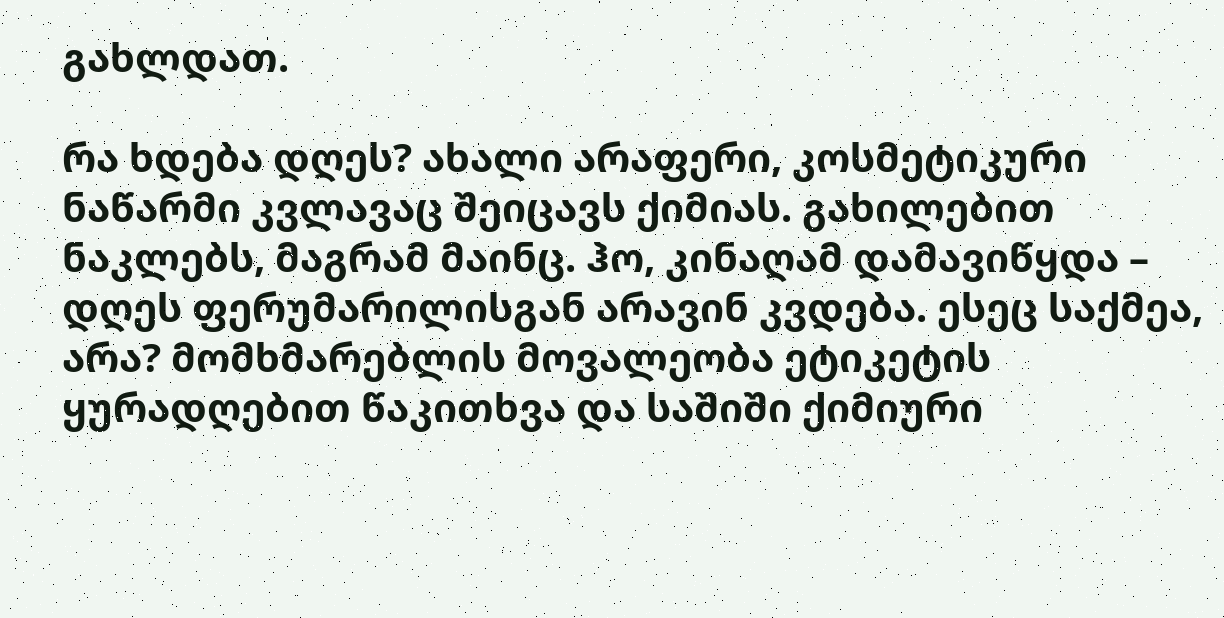გახლდათ.

რა ხდება დღეს? ახალი არაფერი, კოსმეტიკური ნაწარმი კვლავაც შეიცავს ქიმიას. გახილებით ნაკლებს, მაგრამ მაინც. ჰო, კინაღამ დამავიწყდა – დღეს ფერუმარილისგან არავინ კვდება. ესეც საქმეა, არა? მომხმარებლის მოვალეობა ეტიკეტის ყურადღებით წაკითხვა და საშიში ქიმიური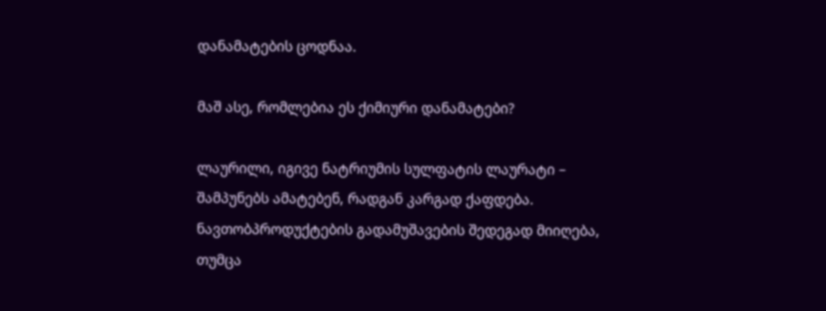დანამატების ცოდნაა.

მაშ ასე, რომლებია ეს ქიმიური დანამატები?

ლაურილი, იგივე ნატრიუმის სულფატის ლაურატი – შამპუნებს ამატებენ, რადგან კარგად ქაფდება. ნავთობპროდუქტების გადამუშავების შედეგად მიიღება, თუმცა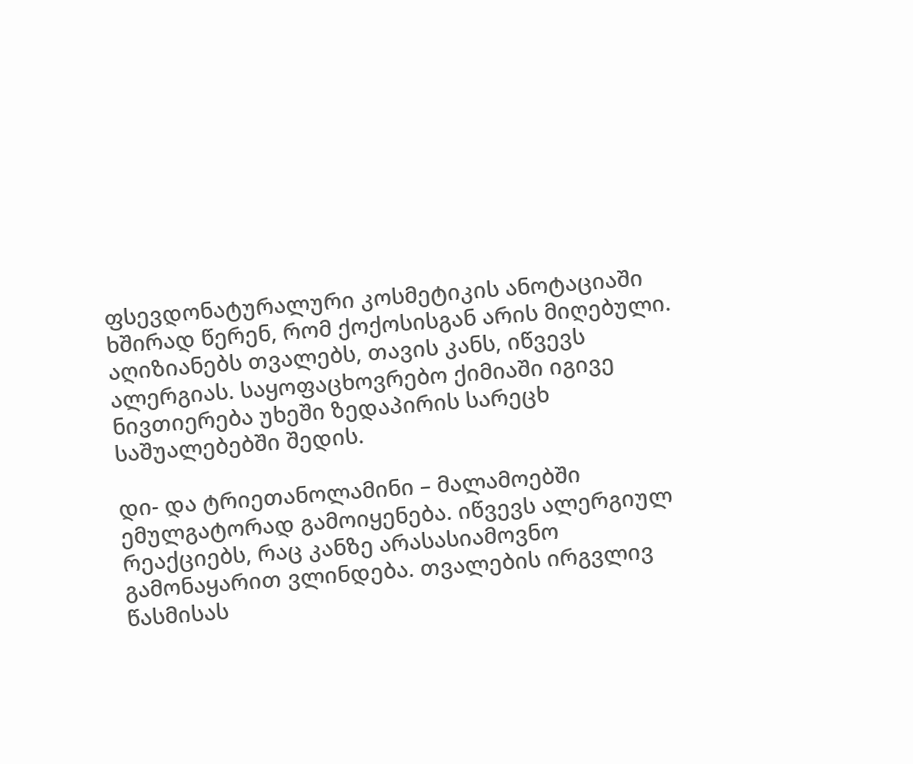ფსევდონატურალური კოსმეტიკის ანოტაციაში ხშირად წერენ, რომ ქოქოსისგან არის მიღებული. აღიზიანებს თვალებს, თავის კანს, იწვევს ალერგიას. საყოფაცხოვრებო ქიმიაში იგივე ნივთიერება უხეში ზედაპირის სარეცხ საშუალებებში შედის.

დი- და ტრიეთანოლამინი – მალამოებში ემულგატორად გამოიყენება. იწვევს ალერგიულ რეაქციებს, რაც კანზე არასასიამოვნო გამონაყარით ვლინდება. თვალების ირგვლივ წასმისას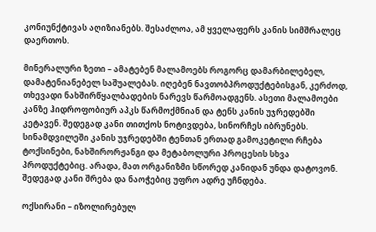კონიუნქტივას აღიზიანებს. შესაძლოა, ამ ყველაფერს კანის სიმშრალეც დაერთოს.

მინერალური ზეთი – ამატებენ მალამოებს როგორც დამარბილებელ, დამატენიანებელ საშუალებას. იღებენ ნავთობპროდუქტებისგან, კერძოდ, თხევადი ნახშირწყალბადების ნარევს წარმოადგენს. ასეთი მალამოები კანზე ჰიდროფობიურ აპკს წარმოქმნიან და ტენს კანის უჯრედებში კეტავენ. შედეგად კანი თითქოს ნოტივდება, სინორჩეს იბრუნებს. სინამდვილეში კანის უჯრედებში ტენთან ერთად გამოკეტილი რჩება ტოქსინები, ნახშირორჟანგი და მეტაბოლური პროცესის სხვა პროდუქტებიც. არადა, მათ ორგანიზმი სწორედ კანიდან უნდა დატოვონ. შედეგად კანი შრება და ნაოჭებიც უფრო ადრე უჩნდება.

ოქსირანი – იზოლირებულ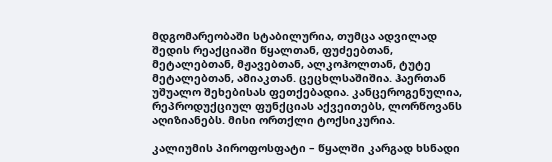მდგომარეობაში სტაბილურია, თუმცა ადვილად შედის რეაქციაში წყალთან, ფუძეებთან, მეტალებთან, მჟავებთან, ალკოჰოლთან, ტუტე მეტალებთან, ამიაკთან. ცეცხლსაშიშია. ჰაერთან უშუალო შეხებისას ფეთქებადია. კანცეროგენულია, რეპროდუქციულ ფუნქციას აქვეითებს, ლორწოვანს აღიზიანებს. მისი ორთქლი ტოქსიკურია.

კალიუმის პიროფოსფატი – წყალში კარგად ხსნადი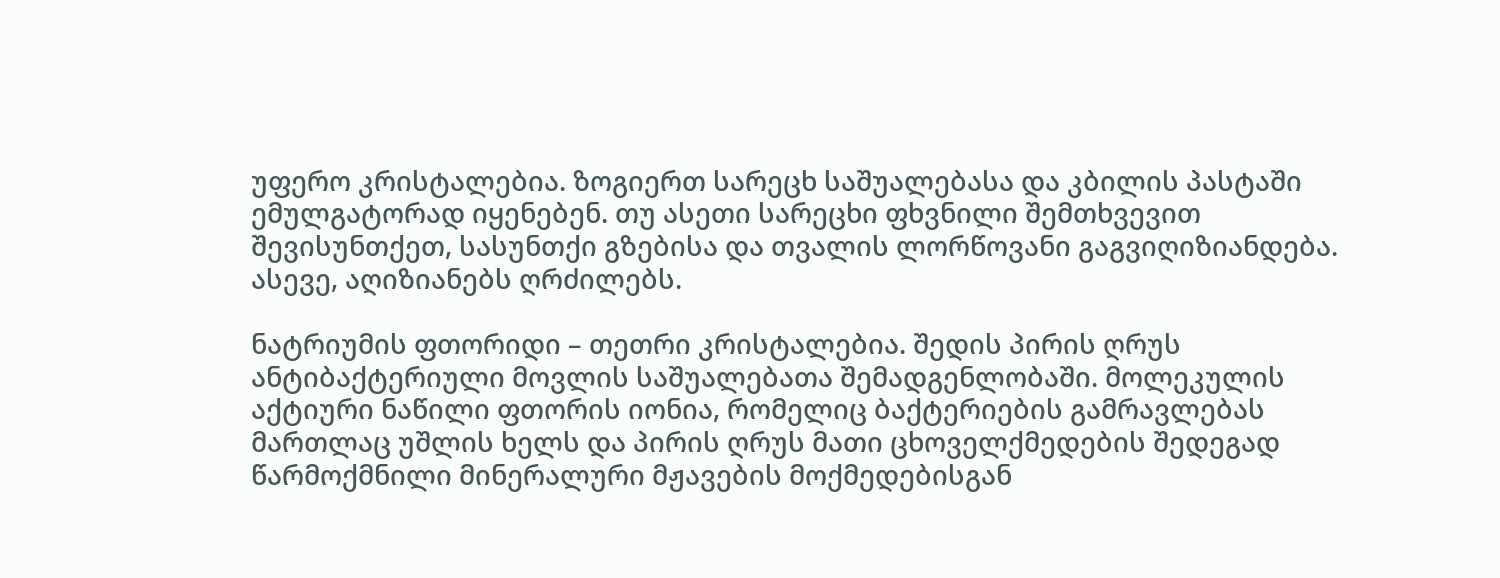უფერო კრისტალებია. ზოგიერთ სარეცხ საშუალებასა და კბილის პასტაში ემულგატორად იყენებენ. თუ ასეთი სარეცხი ფხვნილი შემთხვევით შევისუნთქეთ, სასუნთქი გზებისა და თვალის ლორწოვანი გაგვიღიზიანდება. ასევე, აღიზიანებს ღრძილებს.

ნატრიუმის ფთორიდი – თეთრი კრისტალებია. შედის პირის ღრუს ანტიბაქტერიული მოვლის საშუალებათა შემადგენლობაში. მოლეკულის აქტიური ნაწილი ფთორის იონია, რომელიც ბაქტერიების გამრავლებას მართლაც უშლის ხელს და პირის ღრუს მათი ცხოველქმედების შედეგად წარმოქმნილი მინერალური მჟავების მოქმედებისგან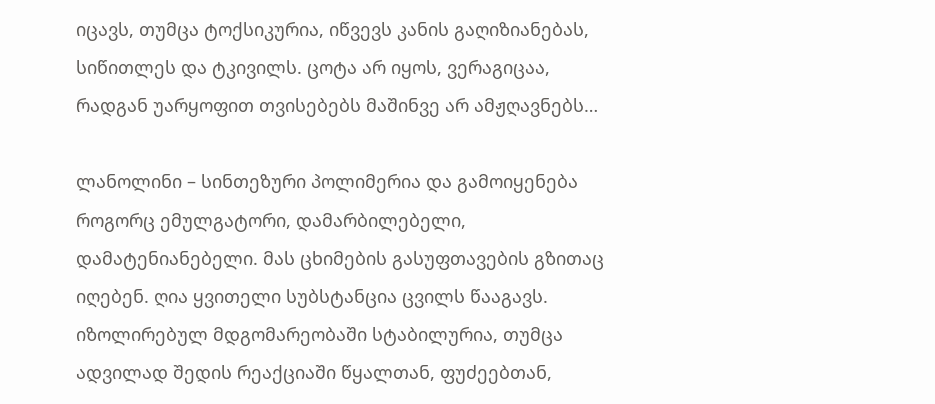იცავს, თუმცა ტოქსიკურია, იწვევს კანის გაღიზიანებას, სიწითლეს და ტკივილს. ცოტა არ იყოს, ვერაგიცაა, რადგან უარყოფით თვისებებს მაშინვე არ ამჟღავნებს…

ლანოლინი – სინთეზური პოლიმერია და გამოიყენება როგორც ემულგატორი, დამარბილებელი, დამატენიანებელი. მას ცხიმების გასუფთავების გზითაც იღებენ. ღია ყვითელი სუბსტანცია ცვილს წააგავს. იზოლირებულ მდგომარეობაში სტაბილურია, თუმცა ადვილად შედის რეაქციაში წყალთან, ფუძეებთან,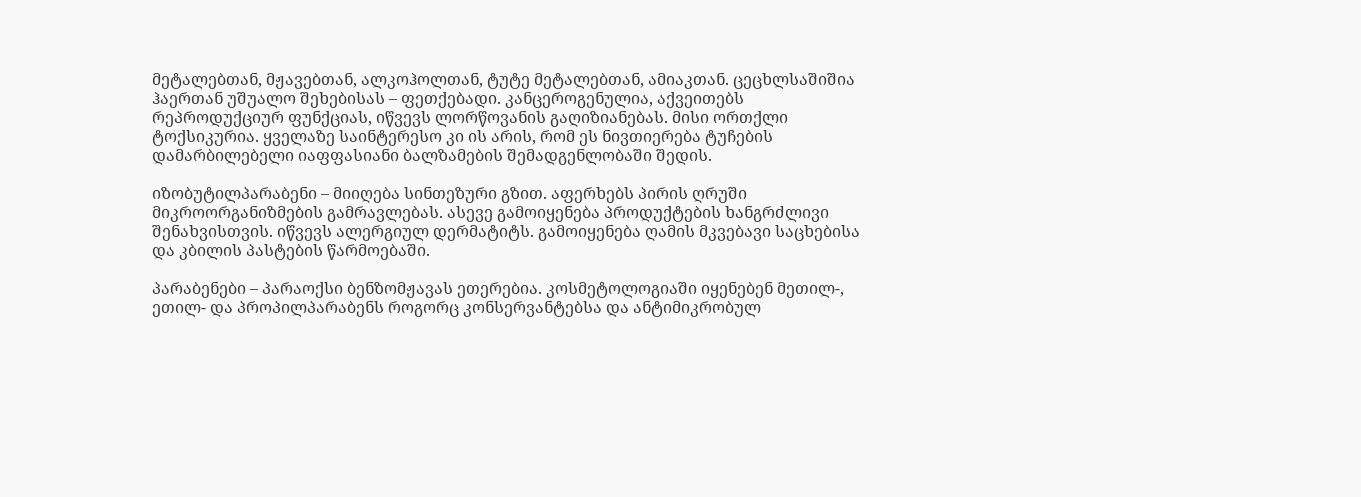მეტალებთან, მჟავებთან, ალკოჰოლთან, ტუტე მეტალებთან, ამიაკთან. ცეცხლსაშიშია ჰაერთან უშუალო შეხებისას – ფეთქებადი. კანცეროგენულია, აქვეითებს რეპროდუქციურ ფუნქციას, იწვევს ლორწოვანის გაღიზიანებას. მისი ორთქლი ტოქსიკურია. ყველაზე საინტერესო კი ის არის, რომ ეს ნივთიერება ტუჩების დამარბილებელი იაფფასიანი ბალზამების შემადგენლობაში შედის.

იზობუტილპარაბენი – მიიღება სინთეზური გზით. აფერხებს პირის ღრუში მიკროორგანიზმების გამრავლებას. ასევე გამოიყენება პროდუქტების ხანგრძლივი შენახვისთვის. იწვევს ალერგიულ დერმატიტს. გამოიყენება ღამის მკვებავი საცხებისა და კბილის პასტების წარმოებაში.

პარაბენები – პარაოქსი ბენზომჟავას ეთერებია. კოსმეტოლოგიაში იყენებენ მეთილ-, ეთილ- და პროპილპარაბენს როგორც კონსერვანტებსა და ანტიმიკრობულ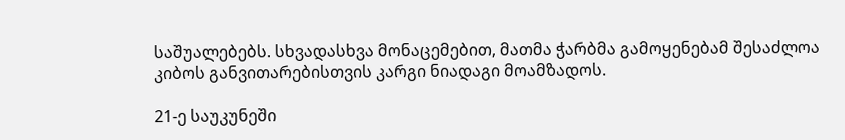საშუალებებს. სხვადასხვა მონაცემებით, მათმა ჭარბმა გამოყენებამ შესაძლოა კიბოს განვითარებისთვის კარგი ნიადაგი მოამზადოს.

21-ე საუკუნეში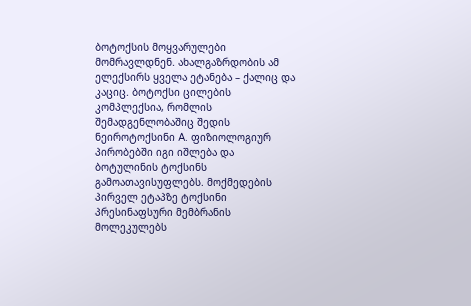ბოტოქსის მოყვარულები მომრავლდნენ. ახალგაზრდობის ამ ელექსირს ყველა ეტანება – ქალიც და კაციც. ბოტოქსი ცილების კომპლექსია, რომლის შემადგენლობაშიც შედის ნეიროტოქსინი A. ფიზიოლოგიურ პირობებში იგი იშლება და ბოტულინის ტოქსინს გამოათავისუფლებს. მოქმედების პირველ ეტაპზე ტოქსინი პრესინაფსური მემბრანის მოლეკულებს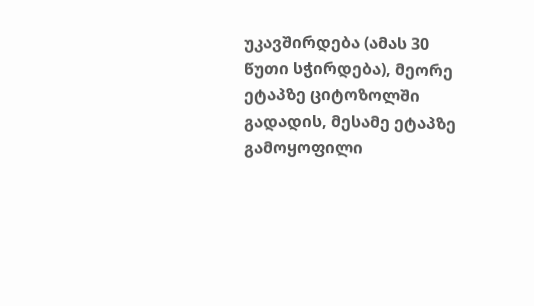უკავშირდება (ამას 30 წუთი სჭირდება), მეორე ეტაპზე ციტოზოლში გადადის, მესამე ეტაპზე გამოყოფილი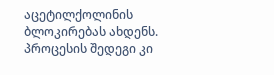აცეტილქოლინის ბლოკირებას ახდენს. პროცესის შედეგი კი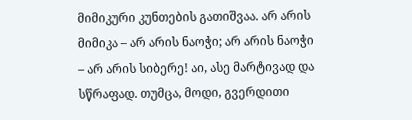მიმიკური კუნთების გათიშვაა. არ არის მიმიკა – არ არის ნაოჭი; არ არის ნაოჭი – არ არის სიბერე! აი, ასე მარტივად და სწრაფად. თუმცა, მოდი, გვერდითი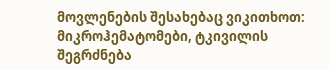მოვლენების შესახებაც ვიკითხოთ: მიკროჰემატომები, ტკივილის შეგრძნება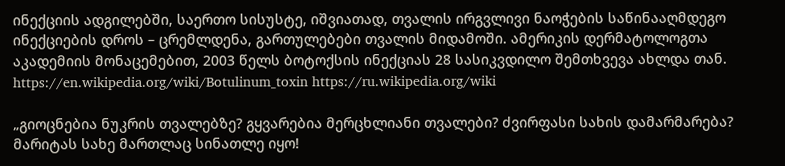ინექციის ადგილებში, საერთო სისუსტე, იშვიათად, თვალის ირგვლივი ნაოჭების საწინააღმდეგო ინექციების დროს – ცრემლდენა, გართულებები თვალის მიდამოში. ამერიკის დერმატოლოგთა აკადემიის მონაცემებით, 2003 წელს ბოტოქსის ინექციას 28 სასიკვდილო შემთხვევა ახლდა თან. https://en.wikipedia.org/wiki/Botulinum_toxin https://ru.wikipedia.org/wiki

„გიოცნებია ნუკრის თვალებზე? გყვარებია მერცხლიანი თვალები? ძვირფასი სახის დამარმარება? მარიტას სახე მართლაც სინათლე იყო!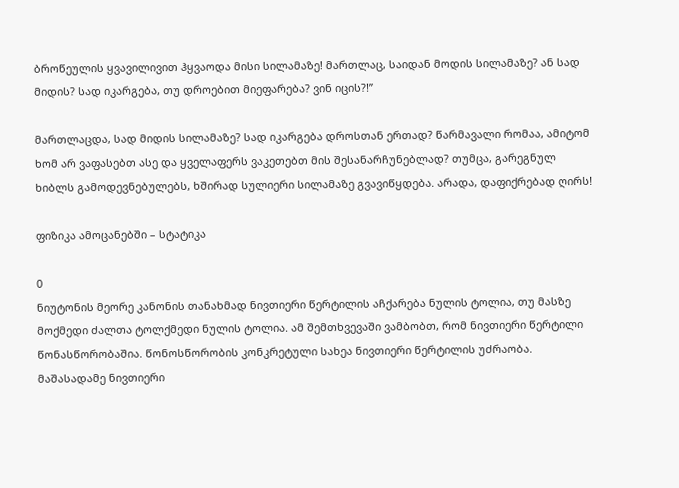ბროწეულის ყვავილივით ჰყვაოდა მისი სილამაზე! მართლაც, საიდან მოდის სილამაზე? ან სად მიდის? სად იკარგება, თუ დროებით მიეფარება? ვინ იცის?!”

მართლაცდა, სად მიდის სილამაზე? სად იკარგება დროსთან ერთად? წარმავალი რომაა, ამიტომ ხომ არ ვაფასებთ ასე და ყველაფერს ვაკეთებთ მის შესანარჩუნებლად? თუმცა, გარეგნულ ხიბლს გამოდევნებულებს, ხშირად სულიერი სილამაზე გვავიწყდება. არადა, დაფიქრებად ღირს!

ფიზიკა ამოცანებში – სტატიკა

0
ნიუტონის მეორე კანონის თანახმად ნივთიერი წერტილის აჩქარება ნულის ტოლია, თუ მასზე მოქმედი ძალთა ტოლქმედი ნულის ტოლია. ამ შემთხვევაში ვამბობთ, რომ ნივთიერი წერტილი წონასწორობაშია. წონოსწორობის კონკრეტული სახეა ნივთიერი წერტილის უძრაობა.  მაშასადამე ნივთიერი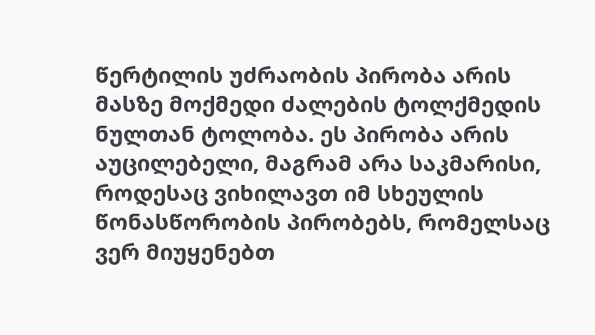წერტილის უძრაობის პირობა არის მასზე მოქმედი ძალების ტოლქმედის ნულთან ტოლობა. ეს პირობა არის აუცილებელი, მაგრამ არა საკმარისი, როდესაც ვიხილავთ იმ სხეულის წონასწორობის პირობებს, რომელსაც ვერ მიუყენებთ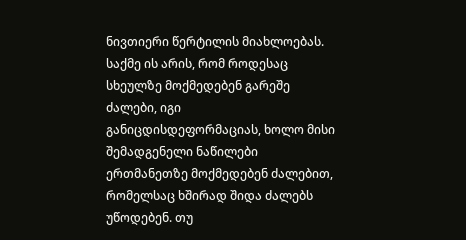ნივთიერი წერტილის მიახლოებას. საქმე ის არის, რომ როდესაც სხეულზე მოქმედებენ გარეშე ძალები, იგი განიცდისდეფორმაციას, ხოლო მისი  შემადგენელი ნაწილები ერთმანეთზე მოქმედებენ ძალებით, რომელსაც ხშირად შიდა ძალებს უწოდებენ. თუ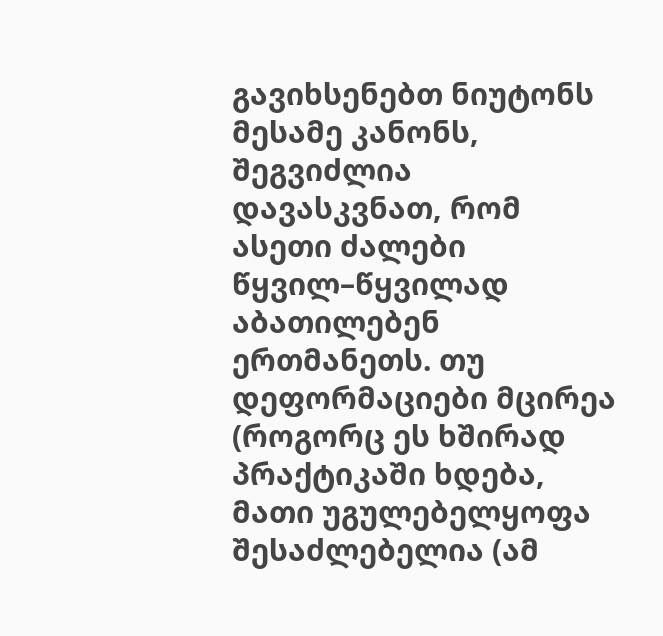გავიხსენებთ ნიუტონს მესამე კანონს, შეგვიძლია დავასკვნათ, რომ ასეთი ძალები წყვილ–წყვილად აბათილებენ ერთმანეთს. თუ დეფორმაციები მცირეა (როგორც ეს ხშირად პრაქტიკაში ხდება, მათი უგულებელყოფა შესაძლებელია (ამ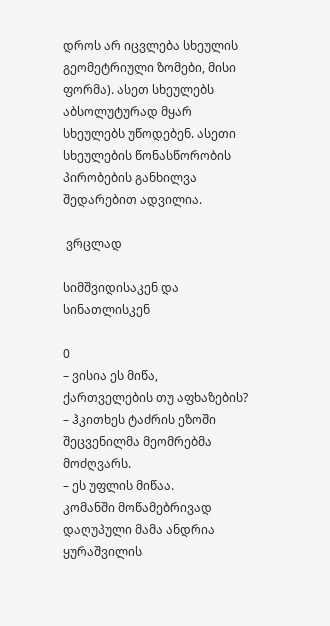დროს არ იცვლება სხეულის გეომეტრიული ზომები, მისი ფორმა). ასეთ სხეულებს აბსოლუტურად მყარ სხეულებს უწოდებენ. ასეთი სხეულების წონასწორობის პირობების განხილვა შედარებით ადვილია.

 ვრცლად

სიმშვიდისაკენ და სინათლისკენ

0
– ვისია ეს მიწა, ქართველების თუ აფხაზების? – ჰკითხეს ტაძრის ეზოში შეცვენილმა მეომრებმა მოძღვარს.
– ეს უფლის მიწაა.
კომანში მოწამებრივად დაღუპული მამა ანდრია ყურაშვილის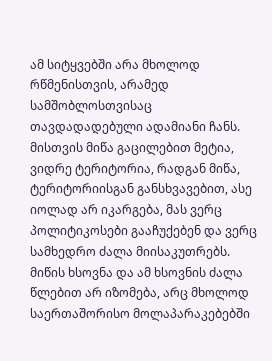ამ სიტყვებში არა მხოლოდ რწმენისთვის, არამედ სამშობლოსთვისაც თავდადადებული ადამიანი ჩანს. მისთვის მიწა გაცილებით მეტია, ვიდრე ტერიტორია, რადგან მიწა, ტერიტორიისგან განსხვავებით, ასე იოლად არ იკარგება, მას ვერც პოლიტიკოსები გააჩუქებენ და ვერც სამხედრო ძალა მიისაკუთრებს. მიწის ხსოვნა და ამ ხსოვნის ძალა წლებით არ იზომება, არც მხოლოდ საერთაშორისო მოლაპარაკებებში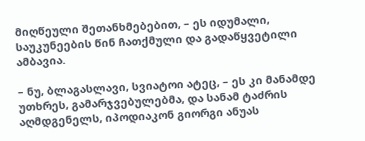მიღწეული შეთანხმებებით, – ეს იდუმალი, საუკუნეების წინ ჩათქმული და გადაწყვეტილი ამბავია.

– ნუ, ბლაგასლავი, სვიატოი ატეც, – ეს კი მანამდე უთხრეს, გამარჯვებულებმა, და სანამ ტაძრის აღმდგენელს, იპოდიაკონ გიორგი ანუას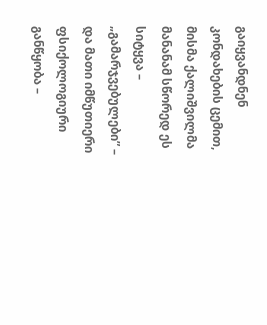გაიყვანდნენ კონდახების ცემით, მისმა ქალიშვილმა მანანამ სწორედ ეს სიტყვა – „გამარჯვებულები” – და მათი იმწუთიერი ფსიქოლოგიური განწყობა –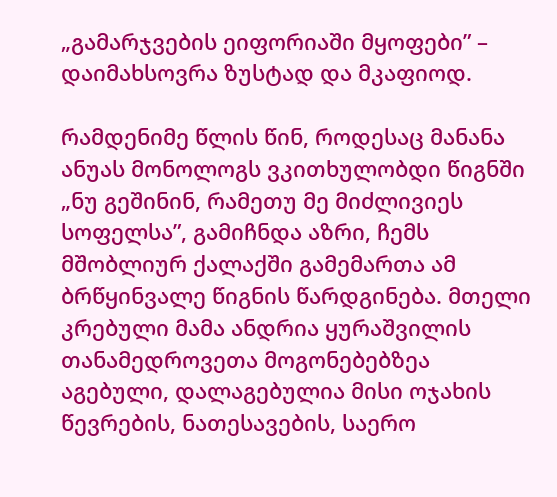„გამარჯვების ეიფორიაში მყოფები” – დაიმახსოვრა ზუსტად და მკაფიოდ.

რამდენიმე წლის წინ, როდესაც მანანა ანუას მონოლოგს ვკითხულობდი წიგნში „ნუ გეშინინ, რამეთუ მე მიძლივიეს სოფელსა”, გამიჩნდა აზრი, ჩემს მშობლიურ ქალაქში გამემართა ამ ბრწყინვალე წიგნის წარდგინება. მთელი კრებული მამა ანდრია ყურაშვილის თანამედროვეთა მოგონებებზეა აგებული, დალაგებულია მისი ოჯახის წევრების, ნათესავების, საერო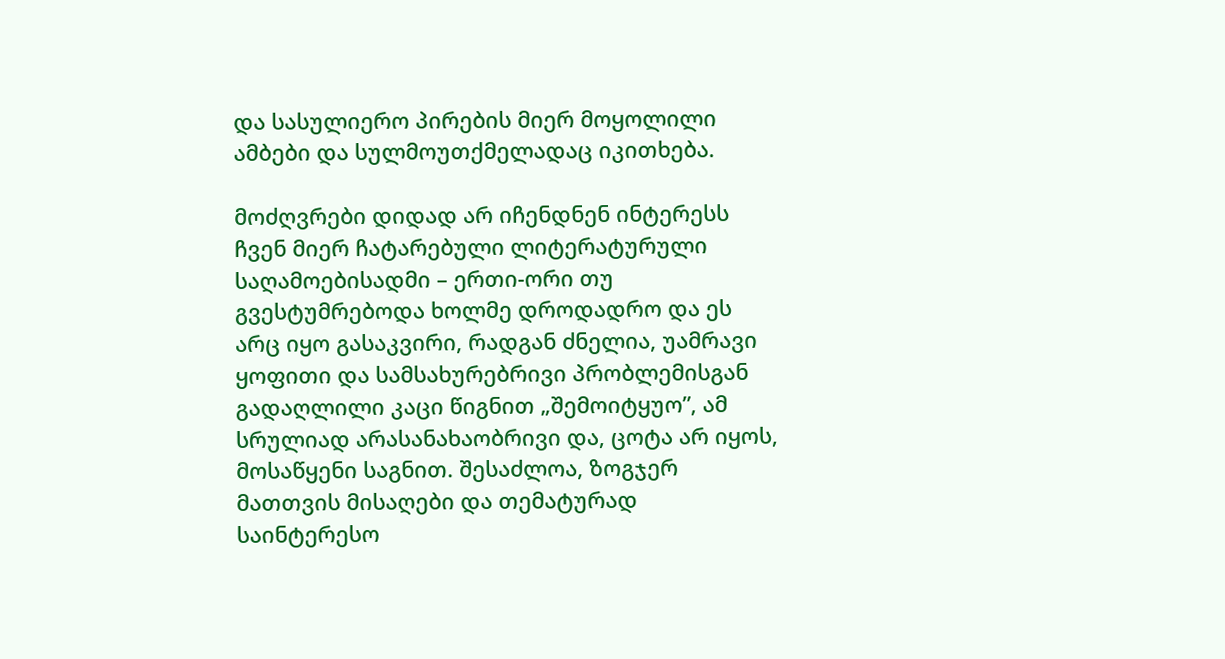და სასულიერო პირების მიერ მოყოლილი ამბები და სულმოუთქმელადაც იკითხება.

მოძღვრები დიდად არ იჩენდნენ ინტერესს ჩვენ მიერ ჩატარებული ლიტერატურული საღამოებისადმი – ერთი-ორი თუ გვესტუმრებოდა ხოლმე დროდადრო და ეს არც იყო გასაკვირი, რადგან ძნელია, უამრავი ყოფითი და სამსახურებრივი პრობლემისგან გადაღლილი კაცი წიგნით „შემოიტყუო”, ამ სრულიად არასანახაობრივი და, ცოტა არ იყოს, მოსაწყენი საგნით. შესაძლოა, ზოგჯერ მათთვის მისაღები და თემატურად საინტერესო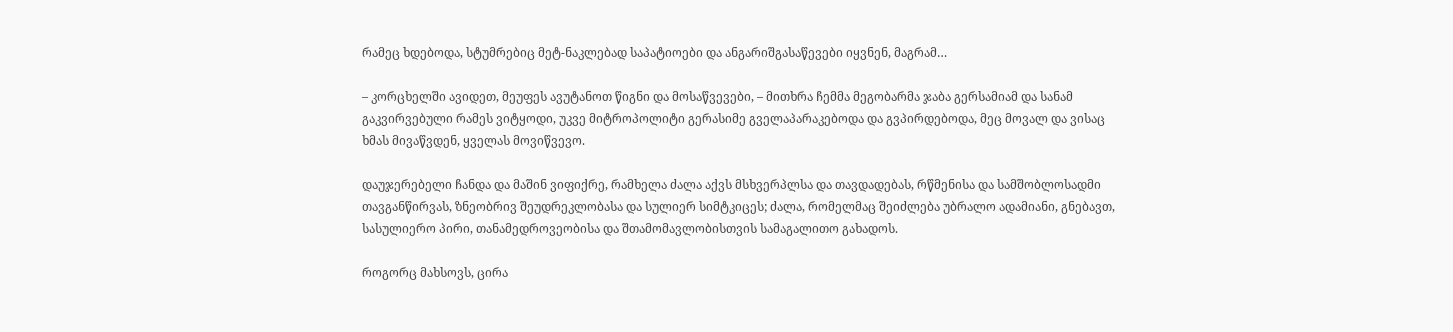რამეც ხდებოდა, სტუმრებიც მეტ-ნაკლებად საპატიოები და ანგარიშგასაწევები იყვნენ, მაგრამ…

– კორცხელში ავიდეთ, მეუფეს ავუტანოთ წიგნი და მოსაწვევები, – მითხრა ჩემმა მეგობარმა ჯაბა გერსამიამ და სანამ გაკვირვებული რამეს ვიტყოდი, უკვე მიტროპოლიტი გერასიმე გველაპარაკებოდა და გვპირდებოდა, მეც მოვალ და ვისაც ხმას მივაწვდენ, ყველას მოვიწვევო.

დაუჯერებელი ჩანდა და მაშინ ვიფიქრე, რამხელა ძალა აქვს მსხვერპლსა და თავდადებას, რწმენისა და სამშობლოსადმი თავგანწირვას, ზნეობრივ შეუდრეკლობასა და სულიერ სიმტკიცეს; ძალა, რომელმაც შეიძლება უბრალო ადამიანი, გნებავთ, სასულიერო პირი, თანამედროვეობისა და შთამომავლობისთვის სამაგალითო გახადოს.

როგორც მახსოვს, ცირა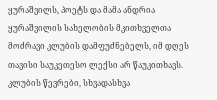ყურაშვილს, პოეტს და მამა ანდრია ყურაშვილის სახელობის მკითხველთა მოძრავი კლუბის დამფუძნებელს, იმ დღეს თავისი საუკეთესო ლექსი არ წაუკითხავს. კლუბის წევრები, სხვადასხვა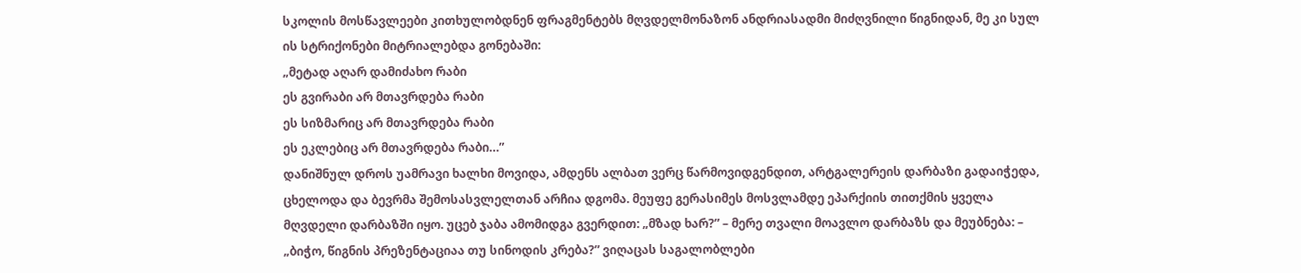სკოლის მოსწავლეები კითხულობდნენ ფრაგმენტებს მღვდელმონაზონ ანდრიასადმი მიძღვნილი წიგნიდან, მე კი სულ ის სტრიქონები მიტრიალებდა გონებაში:
„მეტად აღარ დამიძახო რაბი
ეს გვირაბი არ მთავრდება რაბი
ეს სიზმარიც არ მთავრდება რაბი
ეს ეკლებიც არ მთავრდება რაბი…”
დანიშნულ დროს უამრავი ხალხი მოვიდა, ამდენს ალბათ ვერც წარმოვიდგენდით, არტგალერეის დარბაზი გადაიჭედა, ცხელოდა და ბევრმა შემოსასვლელთან არჩია დგომა. მეუფე გერასიმეს მოსვლამდე ეპარქიის თითქმის ყველა მღვდელი დარბაზში იყო. უცებ ჯაბა ამომიდგა გვერდით: „მზად ხარ?” – მერე თვალი მოავლო დარბაზს და მეუბნება: – „ბიჭო, წიგნის პრეზენტაციაა თუ სინოდის კრება?” ვიღაცას საგალობლები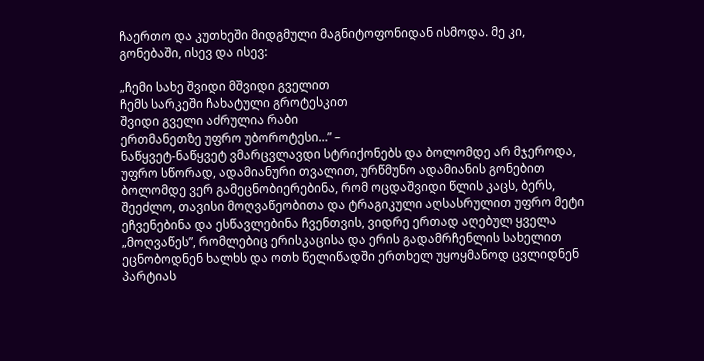ჩაერთო და კუთხეში მიდგმული მაგნიტოფონიდან ისმოდა. მე კი, გონებაში, ისევ და ისევ:

„ჩემი სახე შვიდი მშვიდი გველით
ჩემს სარკეში ჩახატული გროტესკით
შვიდი გველი აძრულია რაბი
ერთმანეთზე უფრო უბოროტესი…” –
ნაწყვეტ-ნაწყვეტ ვმარცვლავდი სტრიქონებს და ბოლომდე არ მჯეროდა, უფრო სწორად, ადამიანური თვალით, ურწმუნო ადამიანის გონებით ბოლომდე ვერ გამეცნობიერებინა, რომ ოცდაშვიდი წლის კაცს, ბერს, შეეძლო, თავისი მოღვაწეობითა და ტრაგიკული აღსასრულით უფრო მეტი ეჩვენებინა და ესწავლებინა ჩვენთვის, ვიდრე ერთად აღებულ ყველა „მოღვაწეს”, რომლებიც ერისკაცისა და ერის გადამრჩენლის სახელით ეცნობოდნენ ხალხს და ოთხ წელიწადში ერთხელ უყოყმანოდ ცვლიდნენ პარტიას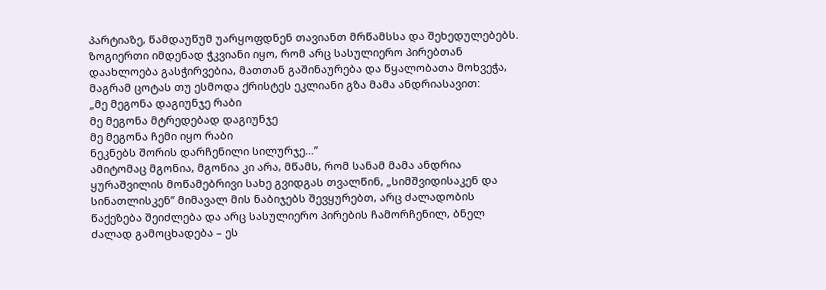პარტიაზე, წამდაუწუმ უარყოფდნენ თავიანთ მრწამსსა და შეხედულებებს. ზოგიერთი იმდენად ჭკვიანი იყო, რომ არც სასულიერო პირებთან დაახლოება გასჭირვებია, მათთან გაშინაურება და წყალობათა მოხვეჭა, მაგრამ ცოტას თუ ესმოდა ქრისტეს ეკლიანი გზა მამა ანდრიასავით:
„მე მეგონა დაგიუნჯე რაბი
მე მეგონა მტრედებად დაგიუნჯე
მე მეგონა ჩემი იყო რაბი
ნეკნებს შორის დარჩენილი სილურჯე…”
ამიტომაც მგონია, მგონია კი არა, მწამს, რომ სანამ მამა ანდრია ყურაშვილის მოწამებრივი სახე გვიდგას თვალწინ, „სიმშვიდისაკენ და სინათლისკენ” მიმავალ მის ნაბიჯებს შევყურებთ, არც ძალადობის წაქეზება შეიძლება და არც სასულიერო პირების ჩამორჩენილ, ბნელ ძალად გამოცხადება – ეს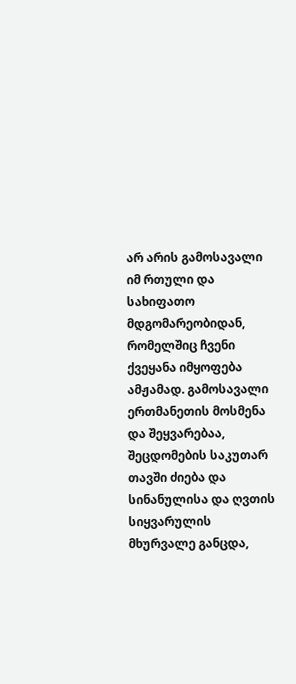არ არის გამოსავალი იმ რთული და სახიფათო მდგომარეობიდან, რომელშიც ჩვენი ქვეყანა იმყოფება ამჟამად. გამოსავალი ერთმანეთის მოსმენა და შეყვარებაა, შეცდომების საკუთარ თავში ძიება და სინანულისა და ღვთის სიყვარულის მხურვალე განცდა,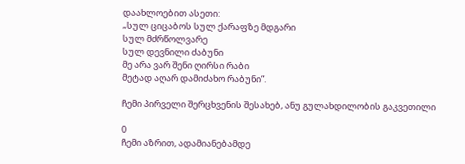დაახლოებით ასეთი:
„სულ ციცაბოს სულ ქარაფზე მდგარი
სულ მძრწოლვარე
სულ დევნილი ძაბუნი
მე არა ვარ შენი ღირსი რაბი
მეტად აღარ დამიძახო რაბუნი”.

ჩემი პირველი შერცხვენის შესახებ, ანუ გულახდილობის გაკვეთილი

0
ჩემი აზრით, ადამიანებამდე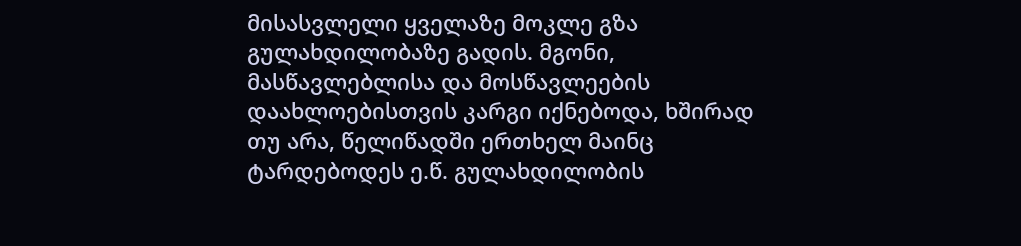მისასვლელი ყველაზე მოკლე გზა  გულახდილობაზე გადის. მგონი, მასწავლებლისა და მოსწავლეების დაახლოებისთვის კარგი იქნებოდა, ხშირად თუ არა, წელიწადში ერთხელ მაინც ტარდებოდეს ე.წ. გულახდილობის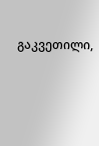გაკვეთილი,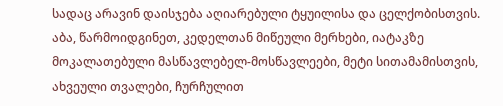სადაც არავინ დაისჯება აღიარებული ტყუილისა და ცელქობისთვის. აბა, წარმოიდგინეთ, კედელთან მიწეული მერხები, იატაკზე მოკალათებული მასწავლებელ-მოსწავლეები, მეტი სითამამისთვის, ახვეული თვალები, ჩურჩულით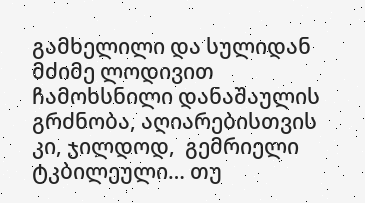გამხელილი და სულიდან მძიმე ლოდივით ჩამოხსნილი დანაშაულის გრძნობა, აღიარებისთვის კი, ჯილდოდ,  გემრიელი ტკბილეული… თუ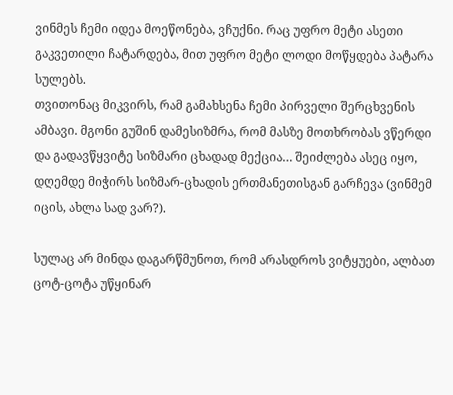ვინმეს ჩემი იდეა მოეწონება, ვჩუქნი. რაც უფრო მეტი ასეთი გაკვეთილი ჩატარდება, მით უფრო მეტი ლოდი მოწყდება პატარა სულებს.
თვითონაც მიკვირს, რამ გამახსენა ჩემი პირველი შერცხვენის ამბავი. მგონი გუშინ დამესიზმრა, რომ მასზე მოთხრობას ვწერდი და გადავწყვიტე სიზმარი ცხადად მექცია… შეიძლება ასეც იყო, დღემდე მიჭირს სიზმარ-ცხადის ერთმანეთისგან გარჩევა (ვინმემ იცის, ახლა სად ვარ?).

სულაც არ მინდა დაგარწმუნოთ, რომ არასდროს ვიტყუები, ალბათ  ცოტ-ცოტა უწყინარ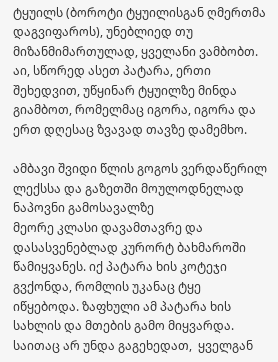ტყუილს (ბოროტი ტყუილისგან ღმერთმა დაგვიფაროს), უნებლიედ თუ მიზანმიმართულად, ყველანი ვამბობთ. აი, სწორედ ასეთ პატარა, ერთი შეხედვით, უწყინარ ტყუილზე მინდა გიამბოთ, რომელმაც იგორა, იგორა და ერთ დღესაც ზვავად თავზე დამემხო.

ამბავი შვიდი წლის გოგოს ვერდაწერილ ლექსსა და გაზეთში მოულოდნელად ნაპოვნი გამოსავალზე
მეორე კლასი დავამთავრე და დასასვენებლად კურორტ ბახმაროში წამიყვანეს. იქ პატარა ხის კოტეჯი გვქონდა, რომლის უკანაც ტყე იწყებოდა. ზაფხული ამ პატარა ხის სახლის და მთების გამო მიყვარდა. საითაც არ უნდა გაგეხედათ,  ყველგან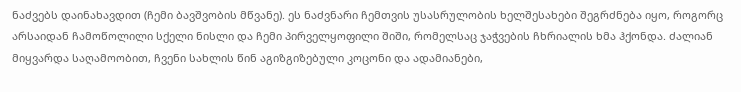ნაძვებს დაინახავდით (ჩემი ბავშვობის მწვანე). ეს ნაძვნარი ჩემთვის უსასრულობის ხელშესახები შეგრძნება იყო, როგორც  არსაიდან ჩამოწოლილი სქელი ნისლი და ჩემი პირველყოფილი შიში, რომელსაც ჯაჭვების ჩხრიალის ხმა ჰქონდა. ძალიან მიყვარდა საღამოობით, ჩვენი სახლის წინ აგიზგიზებული კოცონი და ადამიანები,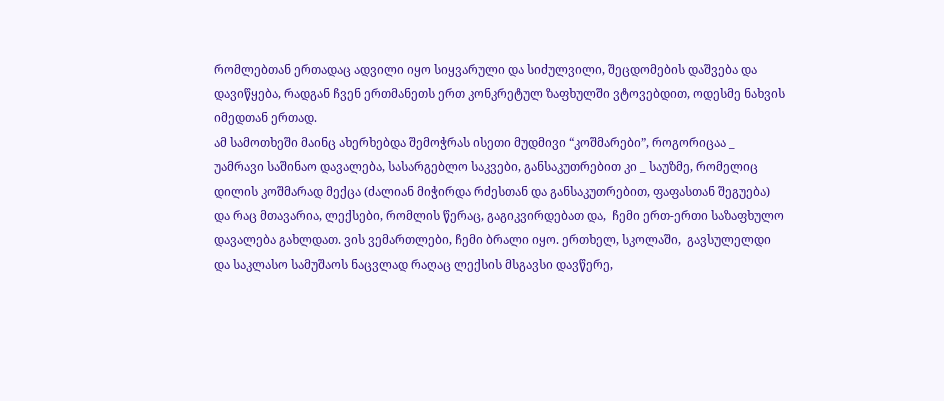რომლებთან ერთადაც ადვილი იყო სიყვარული და სიძულვილი, შეცდომების დაშვება და დავიწყება, რადგან ჩვენ ერთმანეთს ერთ კონკრეტულ ზაფხულში ვტოვებდით, ოდესმე ნახვის იმედთან ერთად.
ამ სამოთხეში მაინც ახერხებდა შემოჭრას ისეთი მუდმივი “კოშმარები”, როგორიცაა _  უამრავი საშინაო დავალება, სასარგებლო საკვები, განსაკუთრებით კი _ საუზმე, რომელიც დილის კოშმარად მექცა (ძალიან მიჭირდა რძესთან და განსაკუთრებით, ფაფასთან შეგუება) და რაც მთავარია, ლექსები, რომლის წერაც, გაგიკვირდებათ და,  ჩემი ერთ-ერთი საზაფხულო დავალება გახლდათ. ვის ვემართლები, ჩემი ბრალი იყო. ერთხელ, სკოლაში,  გავსულელდი და საკლასო სამუშაოს ნაცვლად რაღაც ლექსის მსგავსი დავწერე,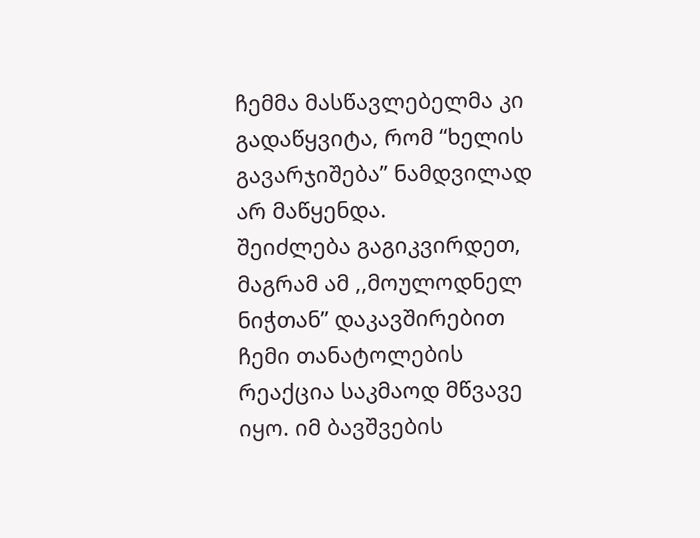ჩემმა მასწავლებელმა კი გადაწყვიტა, რომ “ხელის გავარჯიშება” ნამდვილად არ მაწყენდა.
შეიძლება გაგიკვირდეთ, მაგრამ ამ ,,მოულოდნელ ნიჭთან” დაკავშირებით ჩემი თანატოლების რეაქცია საკმაოდ მწვავე იყო. იმ ბავშვების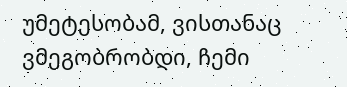უმეტესობამ, ვისთანაც ვმეგობრობდი, ჩემი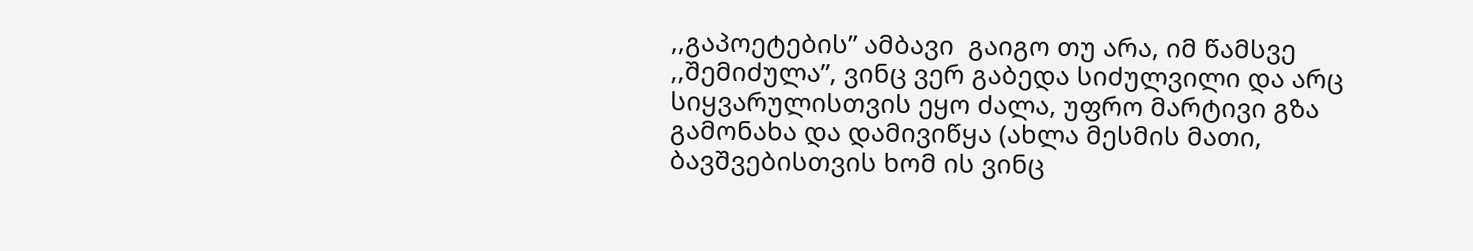,,გაპოეტების” ამბავი  გაიგო თუ არა, იმ წამსვე ,,შემიძულა”, ვინც ვერ გაბედა სიძულვილი და არც სიყვარულისთვის ეყო ძალა, უფრო მარტივი გზა გამონახა და დამივიწყა (ახლა მესმის მათი, ბავშვებისთვის ხომ ის ვინც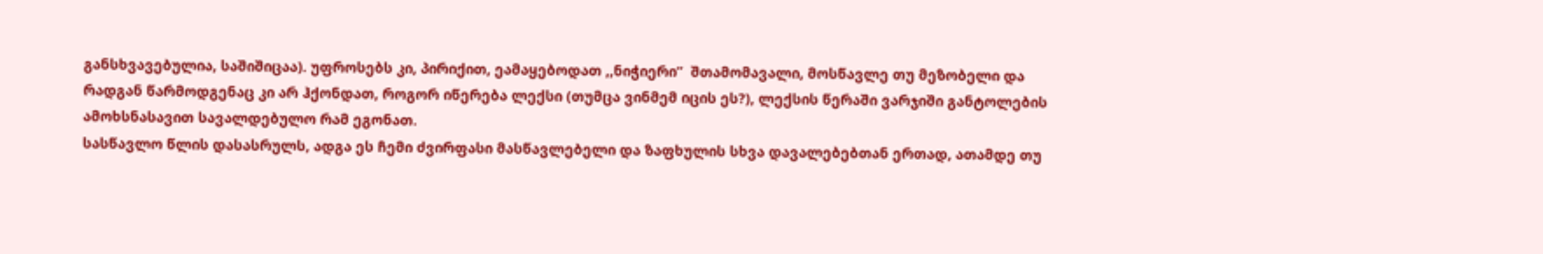განსხვავებულია, საშიშიცაა). უფროსებს კი, პირიქით, ეამაყებოდათ ,,ნიჭიერი”  შთამომავალი, მოსწავლე თუ მეზობელი და რადგან წარმოდგენაც კი არ ჰქონდათ, როგორ იწერება ლექსი (თუმცა ვინმემ იცის ეს?), ლექსის წერაში ვარჯიში განტოლების ამოხსნასავით სავალდებულო რამ ეგონათ.
სასწავლო წლის დასასრულს, ადგა ეს ჩემი ძვირფასი მასწავლებელი და ზაფხულის სხვა დავალებებთან ერთად, ათამდე თუ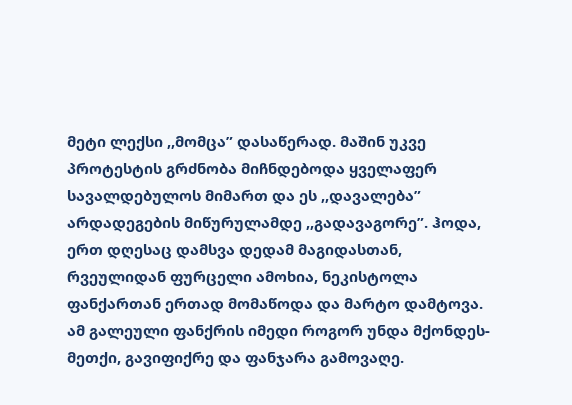მეტი ლექსი ,,მომცა” დასაწერად. მაშინ უკვე პროტესტის გრძნობა მიჩნდებოდა ყველაფერ სავალდებულოს მიმართ და ეს ,,დავალება” არდადეგების მიწურულამდე ,,გადავაგორე”. ჰოდა, ერთ დღესაც დამსვა დედამ მაგიდასთან, რვეულიდან ფურცელი ამოხია, ნეკისტოლა ფანქართან ერთად მომაწოდა და მარტო დამტოვა.
ამ გალეული ფანქრის იმედი როგორ უნდა მქონდეს-მეთქი, გავიფიქრე და ფანჯარა გამოვაღე.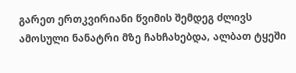გარეთ ერთკვირიანი წვიმის შემდეგ ძლივს ამოსული ნანატრი მზე ჩახჩახებდა, ალბათ ტყეში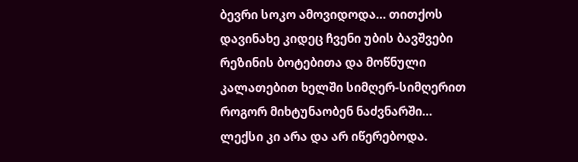ბევრი სოკო ამოვიდოდა… თითქოს დავინახე კიდეც ჩვენი უბის ბავშვები რეზინის ბოტებითა და მოწნული კალათებით ხელში სიმღერ-სიმღერით როგორ მიხტუნაობენ ნაძვნარში…  ლექსი კი არა და არ იწერებოდა.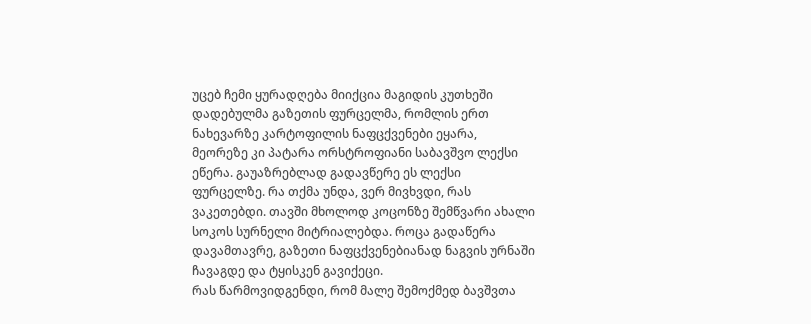უცებ ჩემი ყურადღება მიიქცია მაგიდის კუთხეში დადებულმა გაზეთის ფურცელმა, რომლის ერთ ნახევარზე კარტოფილის ნაფცქვენები ეყარა, მეორეზე კი პატარა ორსტროფიანი საბავშვო ლექსი ეწერა. გაუაზრებლად გადავწერე ეს ლექსი ფურცელზე. რა თქმა უნდა, ვერ მივხვდი, რას ვაკეთებდი. თავში მხოლოდ კოცონზე შემწვარი ახალი სოკოს სურნელი მიტრიალებდა. როცა გადაწერა დავამთავრე, გაზეთი ნაფცქვენებიანად ნაგვის ურნაში ჩავაგდე და ტყისკენ გავიქეცი.
რას წარმოვიდგენდი, რომ მალე შემოქმედ ბავშვთა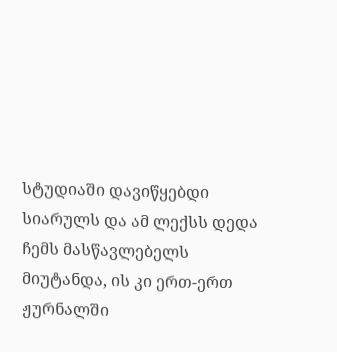სტუდიაში დავიწყებდი სიარულს და ამ ლექსს დედა ჩემს მასწავლებელს მიუტანდა, ის კი ერთ-ერთ ჟურნალში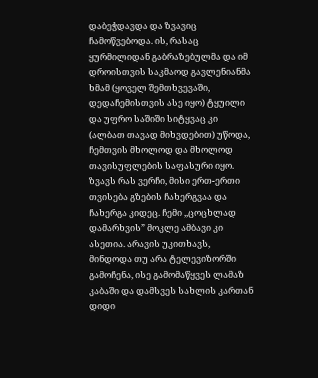დაბეჭდავდა და ზვავიც  ჩამოწვებოდა. ის, რასაც ყურმილიდან გაბრაზებულმა და იმ დროისთვის საკმაოდ გავლენიანმა ხმამ (ყოველ შემთხვევაში, დედაჩემისთვის ასე იყო) ტყუილი და უფრო საშიში სიტყვაც კი (ალბათ თავად მიხვდებით) უწოდა, ჩემთვის მხოლოდ და მხოლოდ თავისუფლების საფასური იყო.
ზვავს რას ვერჩი, მისი ერთ-ერთი თვისება გზების ჩახერგვაა და ჩახერგა კიდეც. ჩემი ,,ცოცხლად დამარხვის” მოკლე ამბავი კი ასეთია. არავის უკითხავს, მინდოდა თუ არა ტელევიზორში გამოჩენა, ისე გამომაწყვეს ლამაზ კაბაში და დამსვეს სახლის კართან დიდი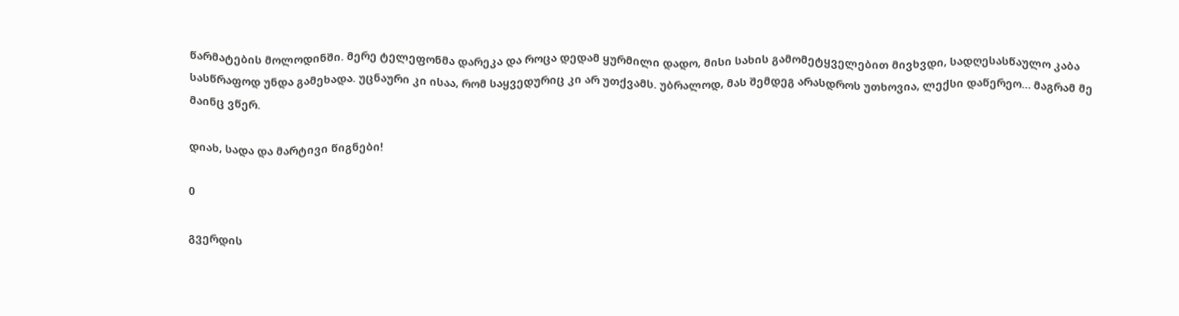წარმატების მოლოდინში. მერე ტელეფონმა დარეკა და როცა დედამ ყურმილი დადო, მისი სახის გამომეტყველებით მივხვდი, სადღესასწაულო კაბა სასწრაფოდ უნდა გამეხადა. უცნაური კი ისაა, რომ საყვედურიც კი არ უთქვამს. უბრალოდ, მას შემდეგ არასდროს უთხოვია, ლექსი დაწერეო… მაგრამ მე მაინც ვწერ.

დიახ, სადა და მარტივი წიგნები!

0

გვერდის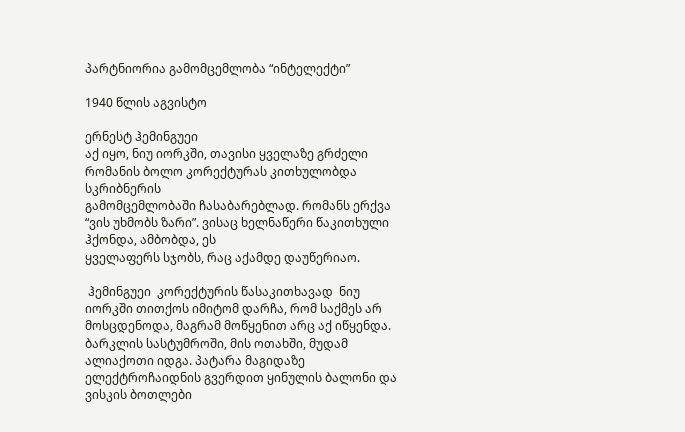პარტნიორია გამომცემლობა “ინტელექტი”

1940 წლის აგვისტო

ერნესტ ჰემინგუეი
აქ იყო, ნიუ იორკში, თავისი ყველაზე გრძელი რომანის ბოლო კორექტურას კითხულობდა სკრიბნერის
გამომცემლობაში ჩასაბარებლად. რომანს ერქვა “ვის უხმობს ზარი”. ვისაც ხელნაწერი წაკითხული ჰქონდა, ამბობდა, ეს
ყველაფერს სჯობს, რაც აქამდე დაუწერიაო.

 ჰემინგუეი  კორექტურის წასაკითხავად  ნიუ იორკში თითქოს იმიტომ დარჩა, რომ საქმეს არ
მოსცდენოდა, მაგრამ მოწყენით არც აქ იწყენდა. ბარკლის სასტუმროში, მის ოთახში, მუდამ
ალიაქოთი იდგა. პატარა მაგიდაზე ელექტროჩაიდნის გვერდით ყინულის ბალონი და ვისკის ბოთლები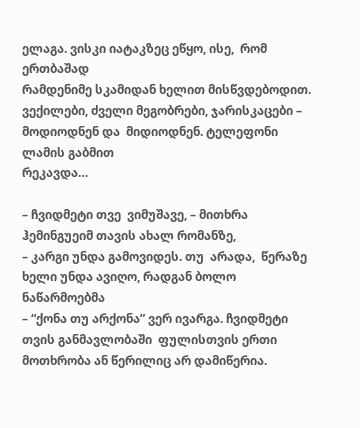ელაგა. ვისკი იატაკზეც ეწყო, ისე,  რომ ერთბაშად
რამდენიმე სკამიდან ხელით მისწვდებოდით. ვექილები, ძველი მეგობრები, ჯარისკაცები –
მოდიოდნენ და  მიდიოდნენ. ტელეფონი ლამის გაბმით
რეკავდა…

– ჩვიდმეტი თვე  ვიმუშავე, – მითხრა ჰემინგუეიმ თავის ახალ რომანზე,
– კარგი უნდა გამოვიდეს. თუ  არადა,  წერაზე ხელი უნდა ავიღო, რადგან ბოლო ნაწარმოებმა
– “ქონა თუ არქონა” ვერ ივარგა. ჩვიდმეტი თვის განმავლობაში  ფულისთვის ერთი მოთხრობა ან წერილიც არ დამიწერია.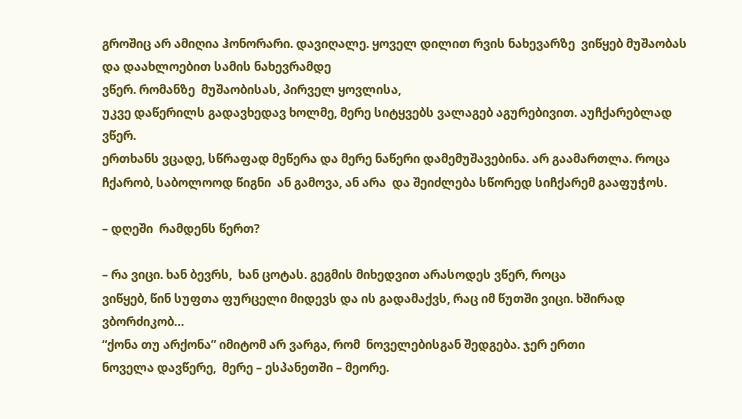გროშიც არ ამიღია ჰონორარი. დავიღალე. ყოველ დილით რვის ნახევარზე  ვიწყებ მუშაობას და დაახლოებით სამის ნახევრამდე
ვწერ. რომანზე  მუშაობისას, პირველ ყოვლისა,
უკვე დაწერილს გადავხედავ ხოლმე, მერე სიტყვებს ვალაგებ აგურებივით. აუჩქარებლად ვწერ.
ერთხანს ვცადე, სწრაფად მეწერა და მერე ნაწერი დამემუშავებინა. არ გაამართლა. როცა ჩქარობ, საბოლოოდ წიგნი  ან გამოვა, ან არა  და შეიძლება სწორედ სიჩქარემ გააფუჭოს.

– დღეში  რამდენს წერთ?

– რა ვიცი. ხან ბევრს,  ხან ცოტას. გეგმის მიხედვით არასოდეს ვწერ, როცა
ვიწყებ, წინ სუფთა ფურცელი მიდევს და ის გადამაქვს, რაც იმ წუთში ვიცი. ხშირად ვბორძიკობ…
“ქონა თუ არქონა” იმიტომ არ ვარგა, რომ  ნოველებისგან შედგება. ჯერ ერთი
ნოველა დავწერე,  მერე – ესპანეთში – მეორე.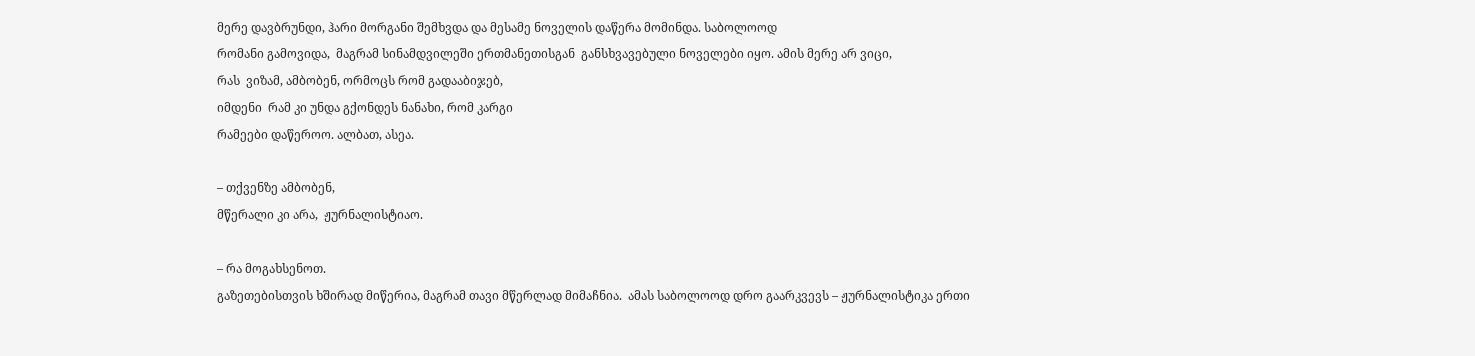მერე დავბრუნდი, ჰარი მორგანი შემხვდა და მესამე ნოველის დაწერა მომინდა. საბოლოოდ
რომანი გამოვიდა,  მაგრამ სინამდვილეში ერთმანეთისგან  განსხვავებული ნოველები იყო. ამის მერე არ ვიცი,
რას  ვიზამ, ამბობენ, ორმოცს რომ გადააბიჯებ,
იმდენი  რამ კი უნდა გქონდეს ნანახი, რომ კარგი
რამეები დაწეროო. ალბათ, ასეა.

– თქვენზე ამბობენ,
მწერალი კი არა,  ჟურნალისტიაო.

– რა მოგახსენოთ.
გაზეთებისთვის ხშირად მიწერია, მაგრამ თავი მწერლად მიმაჩნია.  ამას საბოლოოდ დრო გაარკვევს – ჟურნალისტიკა ერთი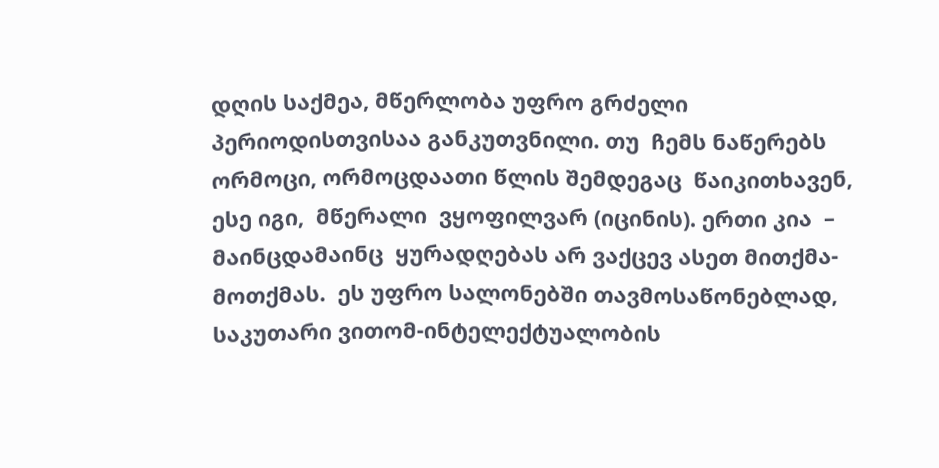დღის საქმეა, მწერლობა უფრო გრძელი პერიოდისთვისაა განკუთვნილი. თუ  ჩემს ნაწერებს ორმოცი, ორმოცდაათი წლის შემდეგაც  წაიკითხავენ, ესე იგი,  მწერალი  ვყოფილვარ (იცინის). ერთი კია  – მაინცდამაინც  ყურადღებას არ ვაქცევ ასეთ მითქმა- მოთქმას.  ეს უფრო სალონებში თავმოსაწონებლად,  საკუთარი ვითომ-ინტელექტუალობის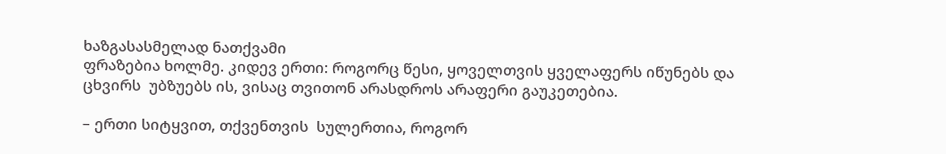ხაზგასასმელად ნათქვამი
ფრაზებია ხოლმე. კიდევ ერთი: როგორც წესი, ყოველთვის ყველაფერს იწუნებს და ცხვირს  უბზუებს ის, ვისაც თვითონ არასდროს არაფერი გაუკეთებია.

– ერთი სიტყვით, თქვენთვის  სულერთია, როგორ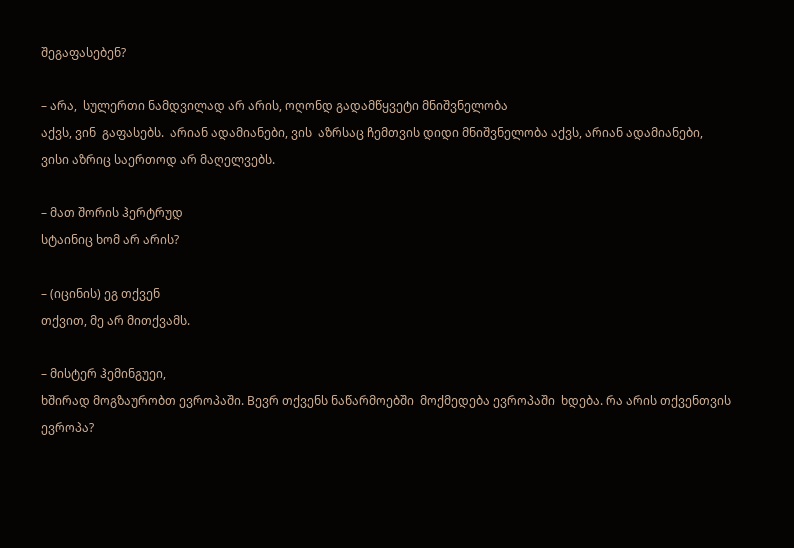შეგაფასებენ?

– არა,  სულერთი ნამდვილად არ არის, ოღონდ გადამწყვეტი მნიშვნელობა
აქვს, ვინ  გაფასებს.  არიან ადამიანები, ვის  აზრსაც ჩემთვის დიდი მნიშვნელობა აქვს, არიან ადამიანები,
ვისი აზრიც საერთოდ არ მაღელვებს.

– მათ შორის ჰერტრუდ
სტაინიც ხომ არ არის?

– (იცინის) ეგ თქვენ
თქვით, მე არ მითქვამს.

– მისტერ ჰემინგუეი,
ხშირად მოგზაურობთ ევროპაში. Bევრ თქვენს ნაწარმოებში  მოქმედება ევროპაში  ხდება. რა არის თქვენთვის  ევროპა?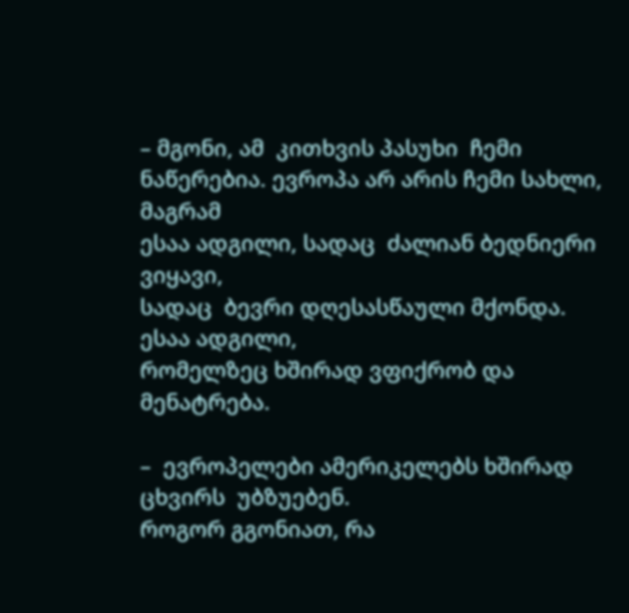– მგონი, ამ  კითხვის პასუხი  ჩემი ნაწერებია. ევროპა არ არის ჩემი სახლი, მაგრამ
ესაა ადგილი, სადაც  ძალიან ბედნიერი ვიყავი,
სადაც  ბევრი დღესასწაული მქონდა. ესაა ადგილი,
რომელზეც ხშირად ვფიქრობ და მენატრება.

–  ევროპელები ამერიკელებს ხშირად ცხვირს  უბზუებენ.
როგორ გგონიათ, რა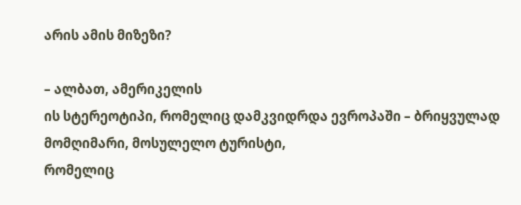არის ამის მიზეზი?

– ალბათ, ამერიკელის
ის სტერეოტიპი, რომელიც დამკვიდრდა ევროპაში – ბრიყვულად მომღიმარი, მოსულელო ტურისტი,
რომელიც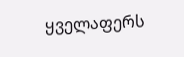ყველაფერს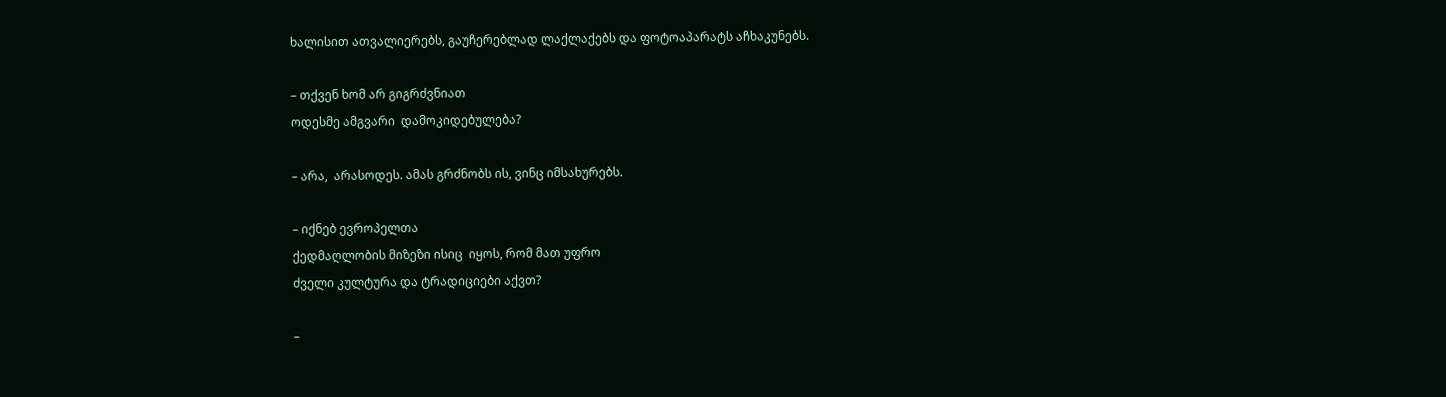ხალისით ათვალიერებს, გაუჩერებლად ლაქლაქებს და ფოტოაპარატს აჩხაკუნებს.

– თქვენ ხომ არ გიგრძვნიათ
ოდესმე ამგვარი  დამოკიდებულება?

– არა,  არასოდეს. ამას გრძნობს ის, ვინც იმსახურებს.

– იქნებ ევროპელთა
ქედმაღლობის მიზეზი ისიც  იყოს, რომ მათ უფრო
ძველი კულტურა და ტრადიციები აქვთ?

–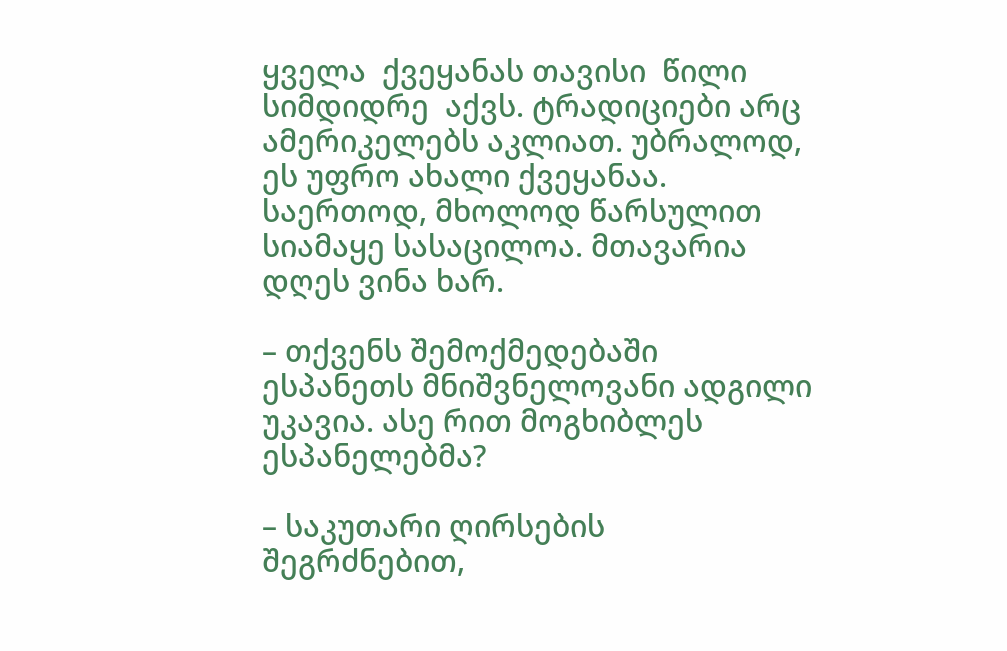ყველა  ქვეყანას თავისი  წილი  სიმდიდრე  აქვს. ტრადიციები არც  ამერიკელებს აკლიათ. უბრალოდ, ეს უფრო ახალი ქვეყანაა.
საერთოდ, მხოლოდ წარსულით სიამაყე სასაცილოა. მთავარია დღეს ვინა ხარ.

– თქვენს შემოქმედებაში
ესპანეთს მნიშვნელოვანი ადგილი უკავია. ასე რით მოგხიბლეს ესპანელებმა?

– საკუთარი ღირსების
შეგრძნებით,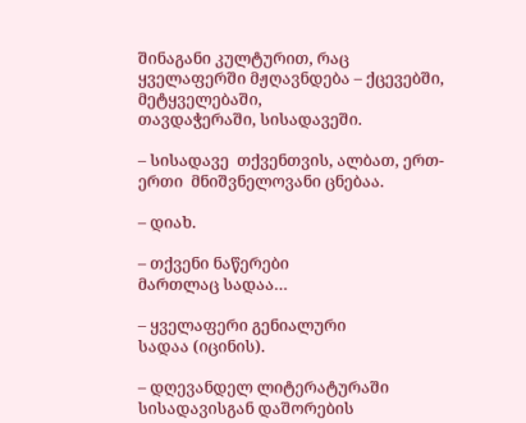შინაგანი კულტურით, რაც ყველაფერში მჟღავნდება – ქცევებში, მეტყველებაში,
თავდაჭერაში, სისადავეში.

– სისადავე  თქვენთვის, ალბათ, ერთ-ერთი  მნიშვნელოვანი ცნებაა.

– დიახ.

– თქვენი ნაწერები
მართლაც სადაა…

– ყველაფერი გენიალური
სადაა (იცინის).

– დღევანდელ ლიტერატურაში
სისადავისგან დაშორების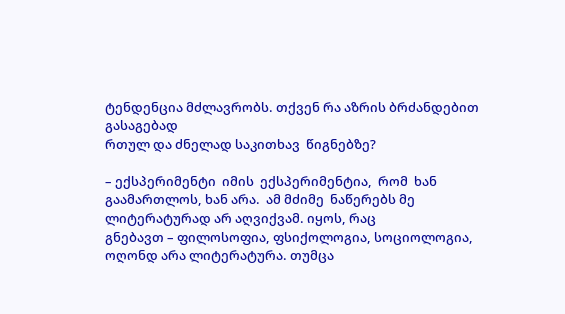ტენდენცია მძლავრობს. თქვენ რა აზრის ბრძანდებით გასაგებად
რთულ და ძნელად საკითხავ  წიგნებზე?

– ექსპერიმენტი  იმის  ექსპერიმენტია,  რომ  ხან
გაამართლოს, ხან არა.  ამ მძიმე  ნაწერებს მე ლიტერატურად არ აღვიქვამ. იყოს, რაც
გნებავთ – ფილოსოფია, ფსიქოლოგია, სოციოლოგია, ოღონდ არა ლიტერატურა. თუმცა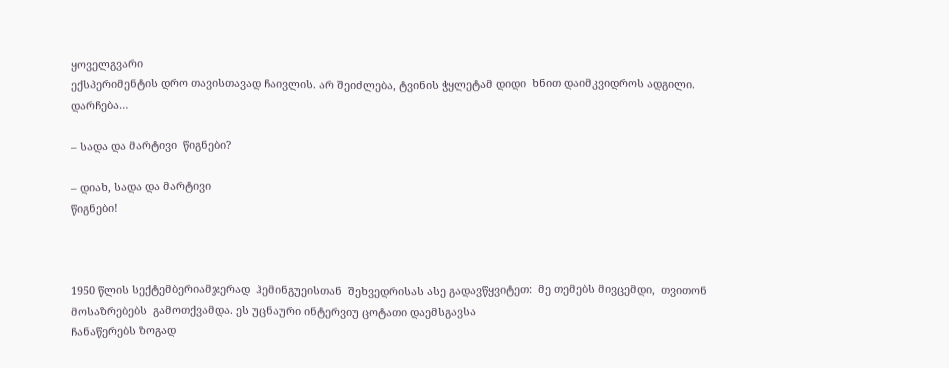ყოველგვარი
ექსპერიმენტის დრო თავისთავად ჩაივლის. არ შეიძლება, ტვინის ჭყლეტამ დიდი  ხნით დაიმკვიდროს ადგილი. დარჩება…

– სადა და მარტივი  წიგნები?

– დიახ, სადა და მარტივი
წიგნები!



1950 წლის სექტემბერიამჯერად  ჰემინგუეისთან  შეხვედრისას ასე გადავწყვიტეთ:  მე თემებს მივცემდი,  თვითონ მოსაზრებებს  გამოთქვამდა. ეს უცნაური ინტერვიუ ცოტათი დაემსგავსა
ჩანაწერებს ზოგად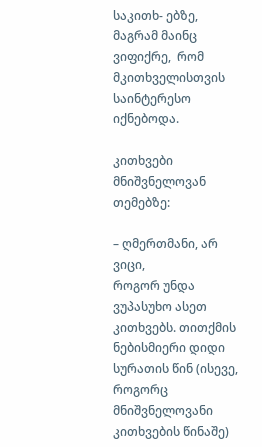საკითხ- ებზე, მაგრამ მაინც ვიფიქრე,  რომ  მკითხველისთვის
საინტერესო იქნებოდა.

კითხვები მნიშვნელოვან
თემებზე:

– ღმერთმანი, არ ვიცი,
როგორ უნდა ვუპასუხო ასეთ კითხვებს. თითქმის ნებისმიერი დიდი  სურათის წინ (ისევე,  როგორც მნიშვნელოვანი კითხვების წინაშე)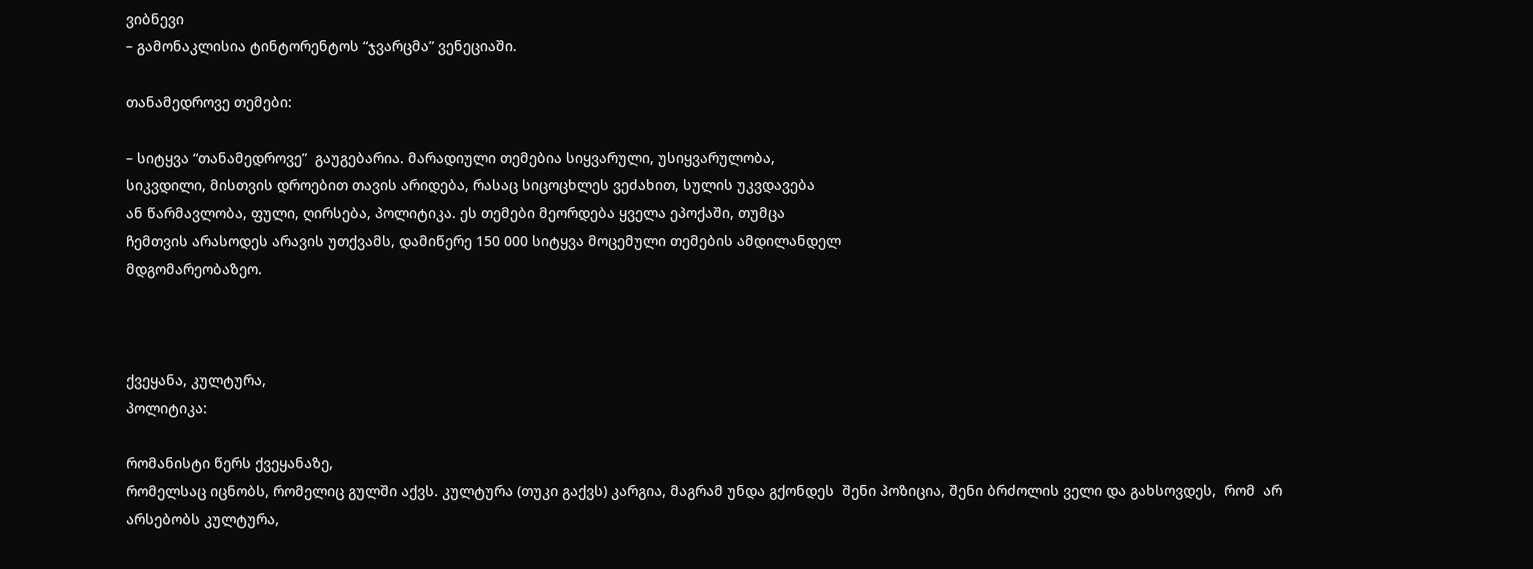ვიბნევი
– გამონაკლისია ტინტორენტოს “ჯვარცმა” ვენეციაში.

თანამედროვე თემები:

– სიტყვა “თანამედროვე”  გაუგებარია. მარადიული თემებია სიყვარული, უსიყვარულობა,
სიკვდილი, მისთვის დროებით თავის არიდება, რასაც სიცოცხლეს ვეძახით, სულის უკვდავება
ან წარმავლობა, ფული, ღირსება, პოლიტიკა. ეს თემები მეორდება ყველა ეპოქაში, თუმცა
ჩემთვის არასოდეს არავის უთქვამს, დამიწერე 150 000 სიტყვა მოცემული თემების ამდილანდელ
მდგომარეობაზეო.



ქვეყანა, კულტურა,
პოლიტიკა:

რომანისტი წერს ქვეყანაზე,
რომელსაც იცნობს, რომელიც გულში აქვს. კულტურა (თუკი გაქვს) კარგია, მაგრამ უნდა გქონდეს  შენი პოზიცია, შენი ბრძოლის ველი და გახსოვდეს,  რომ  არ
არსებობს კულტურა,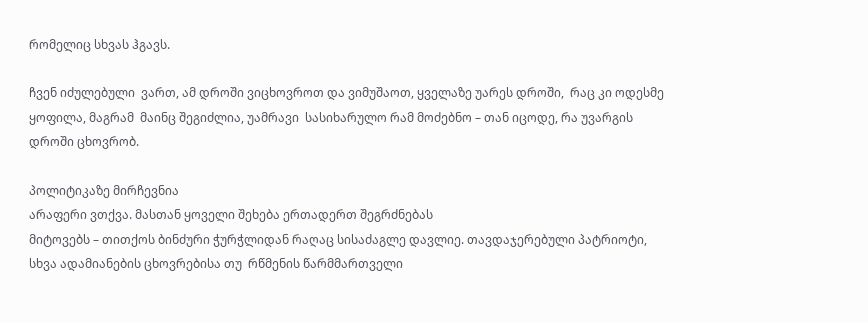რომელიც სხვას ჰგავს.

ჩვენ იძულებული  ვართ, ამ დროში ვიცხოვროთ და ვიმუშაოთ, ყველაზე უარეს დროში,  რაც კი ოდესმე  ყოფილა, მაგრამ  მაინც შეგიძლია, უამრავი  სასიხარულო რამ მოძებნო – თან იცოდე, რა უვარგის
დროში ცხოვრობ.

პოლიტიკაზე მირჩევნია
არაფერი ვთქვა. მასთან ყოველი შეხება ერთადერთ შეგრძნებას
მიტოვებს – თითქოს ბინძური ჭურჭლიდან რაღაც სისაძაგლე დავლიე. თავდაჯერებული პატრიოტი,
სხვა ადამიანების ცხოვრებისა თუ  რწმენის წარმმართველი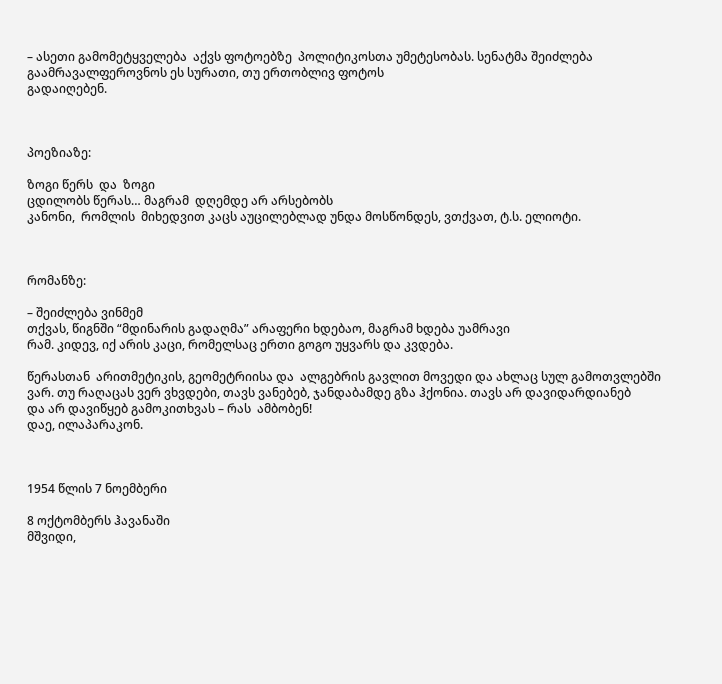– ასეთი გამომეტყველება  აქვს ფოტოებზე  პოლიტიკოსთა უმეტესობას. სენატმა შეიძლება გაამრავალფეროვნოს ეს სურათი, თუ ერთობლივ ფოტოს
გადაიღებენ.



პოეზიაზე:

ზოგი წერს  და  ზოგი
ცდილობს წერას… მაგრამ  დღემდე არ არსებობს
კანონი,  რომლის  მიხედვით კაცს აუცილებლად უნდა მოსწონდეს, ვთქვათ, ტ.ს. ელიოტი.



რომანზე:

– შეიძლება ვინმემ
თქვას, წიგნში “მდინარის გადაღმა” არაფერი ხდებაო, მაგრამ ხდება უამრავი
რამ. კიდევ, იქ არის კაცი, რომელსაც ერთი გოგო უყვარს და კვდება.

წერასთან  არითმეტიკის, გეომეტრიისა და  ალგებრის გავლით მოვედი და ახლაც სულ გამოთვლებში
ვარ. თუ რაღაცას ვერ ვხვდები, თავს ვანებებ, ჯანდაბამდე გზა ჰქონია. თავს არ დავიდარდიანებ
და არ დავიწყებ გამოკითხვას – რას  ამბობენ!
დაე, ილაპარაკონ.



1954 წლის 7 ნოემბერი

8 ოქტომბერს ჰავანაში
მშვიდი,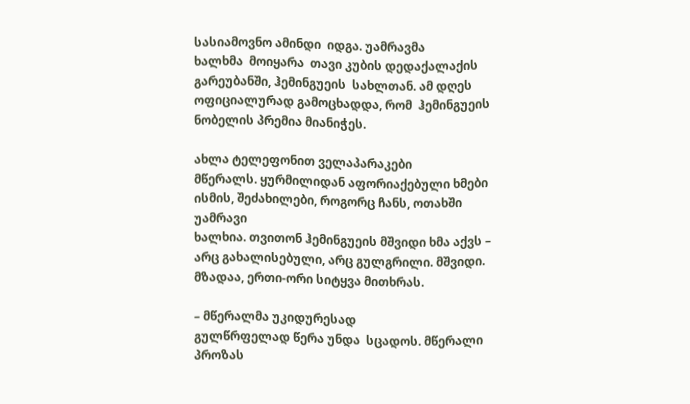სასიამოვნო ამინდი  იდგა. უამრავმა
ხალხმა  მოიყარა  თავი კუბის დედაქალაქის გარეუბანში, ჰემინგუეის  სახლთან. ამ დღეს  ოფიციალურად გამოცხადდა, რომ  ჰემინგუეის ნობელის პრემია მიანიჭეს.

ახლა ტელეფონით ველაპარაკები
მწერალს. ყურმილიდან აფორიაქებული ხმები ისმის, შეძახილები, როგორც ჩანს, ოთახში უამრავი
ხალხია. თვითონ ჰემინგუეის მშვიდი ხმა აქვს – არც გახალისებული, არც გულგრილი. მშვიდი.  მზადაა, ერთი-ორი სიტყვა მითხრას.

– მწერალმა უკიდურესად
გულწრფელად წერა უნდა  სცადოს. მწერალი პროზას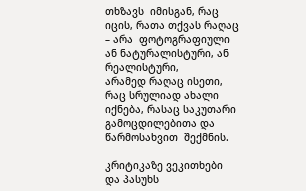თხზავს  იმისგან, რაც იცის, რათა თქვას რაღაც
– არა  ფოტოგრაფიული ან ნატურალისტური, ან რეალისტური,
არამედ რაღაც ისეთი, რაც სრულიად ახალი იქნება, რასაც საკუთარი გამოცდილებითა და წარმოსახვით  შექმნის.

კრიტიკაზე ვეკითხები
და პასუხს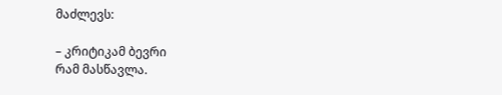მაძლევს:

– კრიტიკამ ბევრი
რამ მასწავლა.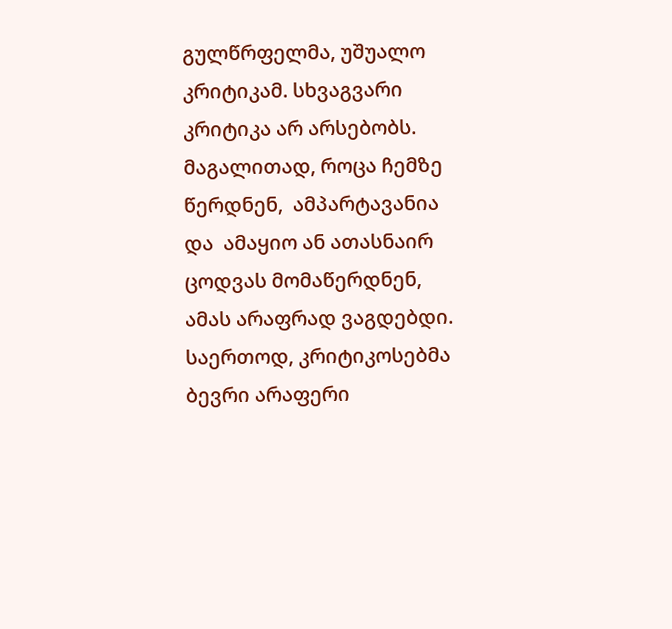გულწრფელმა, უშუალო კრიტიკამ. სხვაგვარი კრიტიკა არ არსებობს. მაგალითად, როცა ჩემზე წერდნენ,  ამპარტავანია და  ამაყიო ან ათასნაირ ცოდვას მომაწერდნენ,
ამას არაფრად ვაგდებდი. საერთოდ, კრიტიკოსებმა ბევრი არაფერი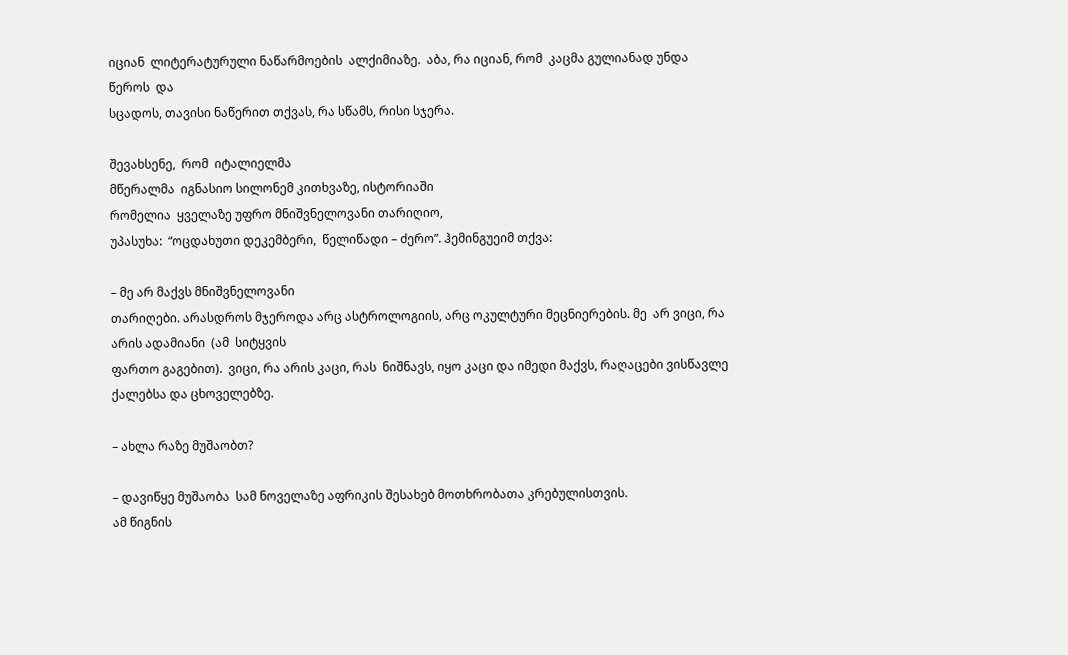იციან  ლიტერატურული ნაწარმოების  ალქიმიაზე.  აბა, რა იციან, რომ  კაცმა გულიანად უნდა  წეროს  და
სცადოს, თავისი ნაწერით თქვას, რა სწამს, რისი სჯერა.

შევახსენე,  რომ  იტალიელმა
მწერალმა  იგნასიო სილონემ კითხვაზე, ისტორიაში
რომელია  ყველაზე უფრო მნიშვნელოვანი თარიღიო,
უპასუხა:  “ოცდახუთი დეკემბერი,  წელიწადი – ძერო”. ჰემინგუეიმ თქვა:

– მე არ მაქვს მნიშვნელოვანი
თარიღები. არასდროს მჯეროდა არც ასტროლოგიის, არც ოკულტური მეცნიერების. მე  არ ვიცი, რა არის ადამიანი  (ამ  სიტყვის
ფართო გაგებით).  ვიცი, რა არის კაცი, რას  ნიშნავს, იყო კაცი და იმედი მაქვს, რაღაცები ვისწავლე
ქალებსა და ცხოველებზე.

– ახლა რაზე მუშაობთ?

– დავიწყე მუშაობა  სამ ნოველაზე აფრიკის შესახებ მოთხრობათა კრებულისთვის.
ამ წიგნის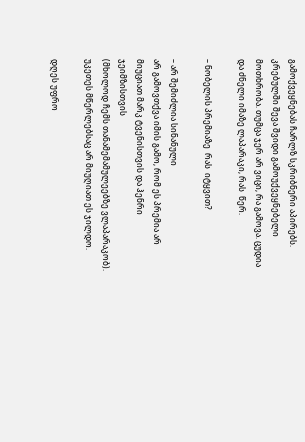გამოქვეყნებას ჩარლზ სკრიბნერი აპირებს.
კრებულში შევა შვიდი გამოუქვეყნებელი მოთხრობა. თუმცა ჯერ არ ვიცი, რა გამოვა. ცუდია
და ძნელი იმაზე ლაპარაკი, რას  წერ.

– ნობელის პრემიაზე  რას  იტყვით?

– არ შემიძლია სინანული
არ გამოვთქვა იმის გამო, რომ ეს პრემია არ მიუციათ მარკ ტვენისთვის და ჰენრი ჯეიმზისთვის
(მხოლოდ ჩემს თანამემამულეებზე ვლაპარაკობ). უკეთეს მწერლებსაც არ მიუღიათ ეს ჯილდო.

დღეს უფრო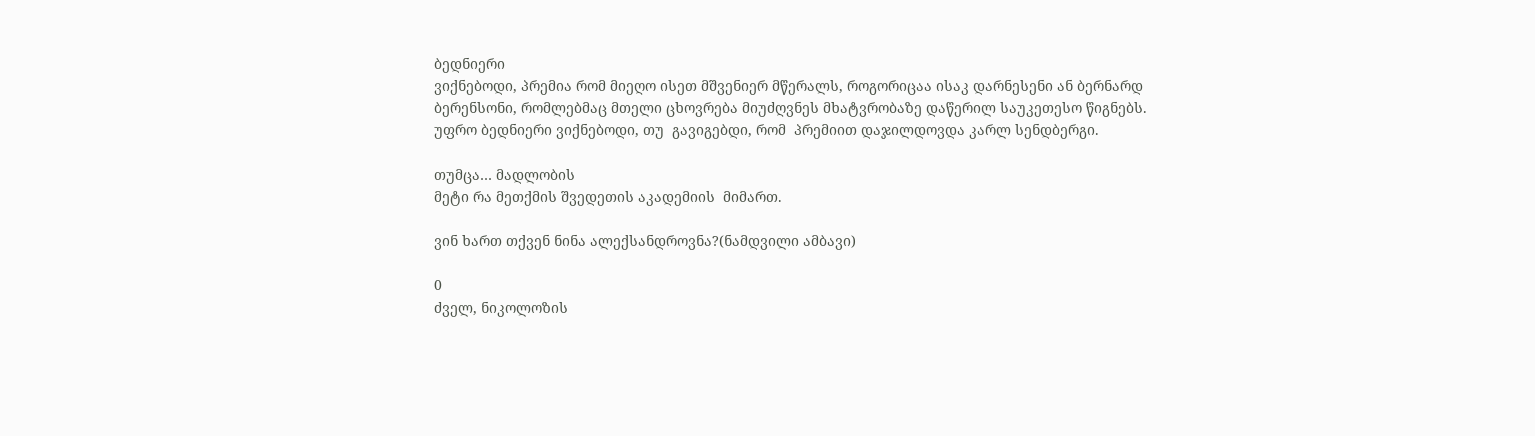ბედნიერი
ვიქნებოდი, პრემია რომ მიეღო ისეთ მშვენიერ მწერალს, როგორიცაა ისაკ დარნესენი ან ბერნარდ
ბერენსონი, რომლებმაც მთელი ცხოვრება მიუძღვნეს მხატვრობაზე დაწერილ საუკეთესო წიგნებს.
უფრო ბედნიერი ვიქნებოდი, თუ  გავიგებდი, რომ  პრემიით დაჯილდოვდა კარლ სენდბერგი.

თუმცა… მადლობის
მეტი რა მეთქმის შვედეთის აკადემიის  მიმართ.

ვინ ხართ თქვენ ნინა ალექსანდროვნა?(ნამდვილი ამბავი)

0
ძველ, ნიკოლოზის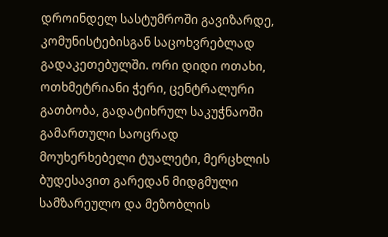დროინდელ სასტუმროში გავიზარდე, კომუნისტებისგან საცოხვრებლად გადაკეთებულში. ორი დიდი ოთახი, ოთხმეტრიანი ჭერი, ცენტრალური გათბობა, გადატიხრულ საკუჭნაოში გამართული საოცრად მოუხერხებელი ტუალეტი, მერცხლის ბუდესავით გარედან მიდგმული სამზარეულო და მეზობლის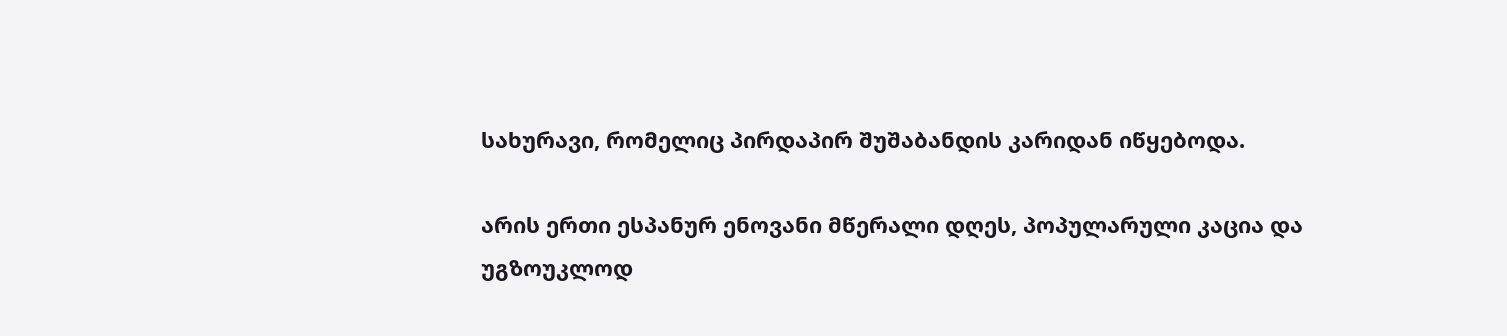სახურავი, რომელიც პირდაპირ შუშაბანდის კარიდან იწყებოდა.

არის ერთი ესპანურ ენოვანი მწერალი დღეს, პოპულარული კაცია და უგზოუკლოდ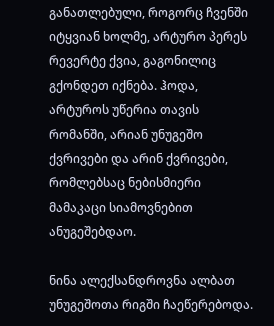განათლებული, როგორც ჩვენში იტყვიან ხოლმე, არტურო პერეს რევერტე ქვია, გაგონილიც გქონდეთ იქნება. ჰოდა, არტუროს უწერია თავის რომანში, არიან უნუგეშო ქვრივები და არინ ქვრივები, რომლებსაც ნებისმიერი მამაკაცი სიამოვნებით ანუგეშებდაო.

ნინა ალექსანდროვნა ალბათ უნუგეშოთა რიგში ჩაეწერებოდა.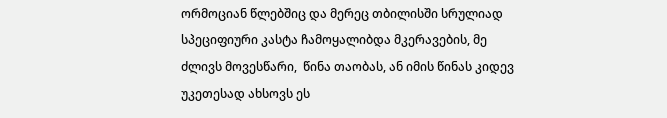ორმოციან წლებშიც და მერეც თბილისში სრულიად სპეციფიური კასტა ჩამოყალიბდა მკერავების, მე ძლივს მოვესწარი,  წინა თაობას, ან იმის წინას კიდევ უკეთესად ახსოვს ეს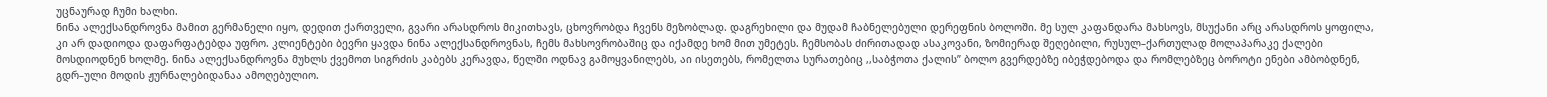უცნაურად ჩუმი ხალხი.
ნინა ალექსანდროვნა მამით გერმანელი იყო, დედით ქართველი, გვარი არასდროს მიკითხავს, ცხოვრობდა ჩვენს მეზობლად. დაგრეხილი და მუდამ ჩაბნელებული დერეფნის ბოლოში. მე სულ კაფანდარა მახსოვს, მსუქანი არც არასდროს ყოფილა, კი არ დადიოდა დაფარფატებდა უფრო. კლიენტები ბევრი ყავდა ნინა ალექსანდროვნას, ჩემს მახსოვრობაშიც და იქამდე ხომ მით უმეტეს. ჩემსობას ძირითადად ასაკოვანი, ზომიერად შეღებილი, რუსულ–ქართულად მოლაპარაკე ქალები მოსდიოდნენ ხოლმე. ნინა ალექსანდროვნა მუხლს ქვემოთ სიგრძის კაბებს კერავდა, წელში ოდნავ გამოყვანილებს, აი ისეთებს, რომელთა სურათებიც ,,საბჭოთა ქალის” ბოლო გვერდებზე იბეჭდებოდა და რომლებზეც ბოროტი ენები ამბობდნენ, გდრ–ული მოდის ჟურნალებიდანაა ამოღებულიო.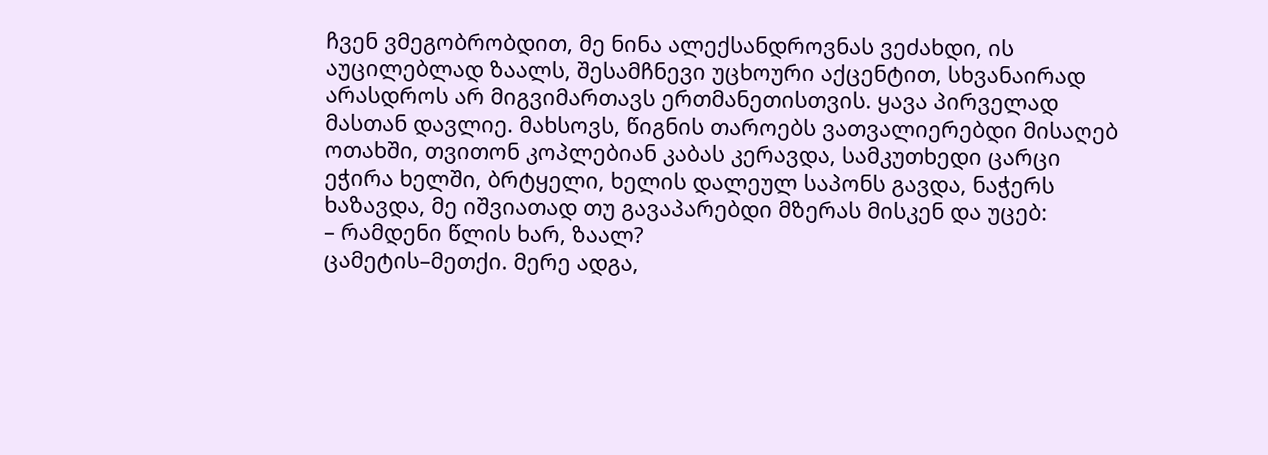ჩვენ ვმეგობრობდით, მე ნინა ალექსანდროვნას ვეძახდი, ის აუცილებლად ზაალს, შესამჩნევი უცხოური აქცენტით, სხვანაირად არასდროს არ მიგვიმართავს ერთმანეთისთვის. ყავა პირველად მასთან დავლიე. მახსოვს, წიგნის თაროებს ვათვალიერებდი მისაღებ ოთახში, თვითონ კოპლებიან კაბას კერავდა, სამკუთხედი ცარცი ეჭირა ხელში, ბრტყელი, ხელის დალეულ საპონს გავდა, ნაჭერს ხაზავდა, მე იშვიათად თუ გავაპარებდი მზერას მისკენ და უცებ:
– რამდენი წლის ხარ, ზაალ?
ცამეტის–მეთქი. მერე ადგა,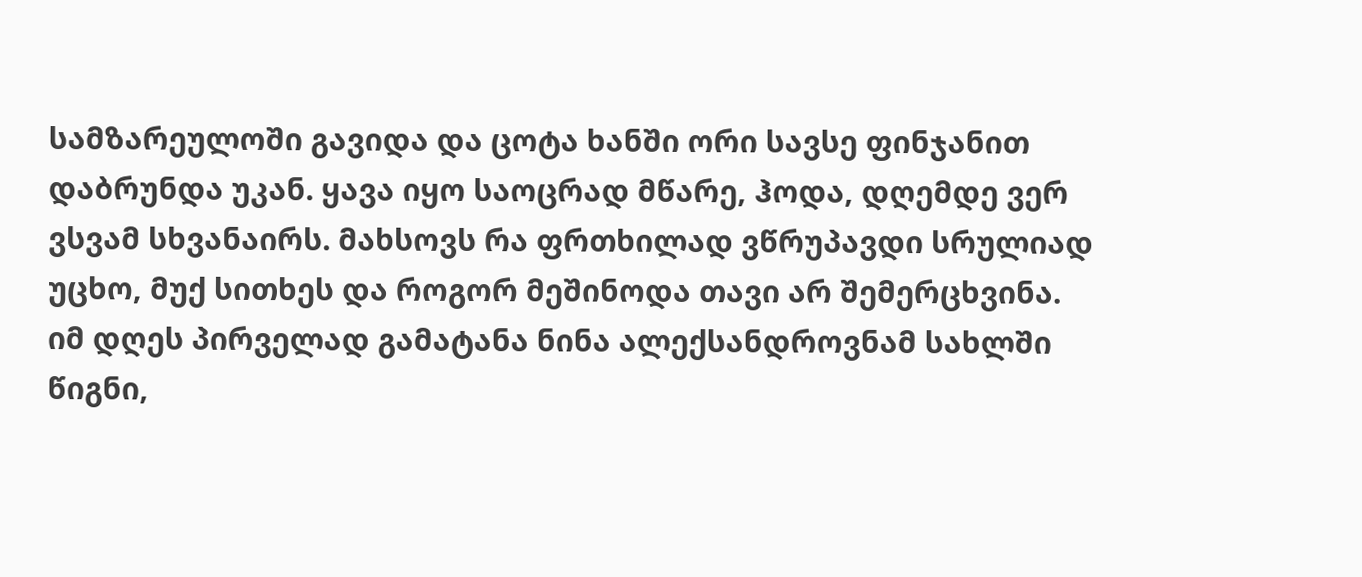სამზარეულოში გავიდა და ცოტა ხანში ორი სავსე ფინჯანით დაბრუნდა უკან. ყავა იყო საოცრად მწარე, ჰოდა, დღემდე ვერ ვსვამ სხვანაირს. მახსოვს რა ფრთხილად ვწრუპავდი სრულიად უცხო, მუქ სითხეს და როგორ მეშინოდა თავი არ შემერცხვინა. იმ დღეს პირველად გამატანა ნინა ალექსანდროვნამ სახლში წიგნი,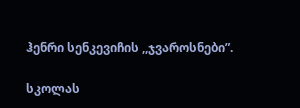ჰენრი სენკევიჩის ,,ჯვაროსნები”.

სკოლას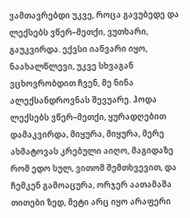ვამთავრებდი უკვე, როცა გავუბედე და ლექსებს ვწერ–მეთქი, ვუთხარი, გაუკვირდა. ექვსი იანვარი იყო, ნაახალწლევი, უკვე სხვაგან ვცხოვრობდით ჩვენ, მე ნინა ალექსანდროვნას შევუარე. ჰოდა ლექსებს ვწერ–მეთქი, ყურადღებით დამაკვირდა, მიყურა, მიყურა, მერე ახმატოვას კრებული აიღო, მაგიდაზე რომ ედო სულ, ვითომ შემთხვევით, და ჩემკენ გამოაცურა, ორჯერ აათამაშა თითები ზედ, მეტი არც იყო არაფერი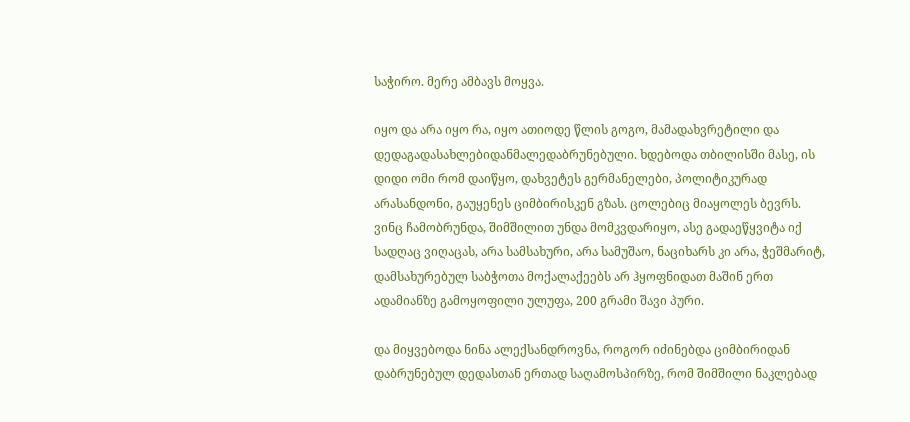საჭირო. მერე ამბავს მოყვა.

იყო და არა იყო რა, იყო ათიოდე წლის გოგო, მამადახვრეტილი და დედაგადასახლებიდანმალედაბრუნებული. ხდებოდა თბილისში მასე, ის დიდი ომი რომ დაიწყო, დახვეტეს გერმანელები, პოლიტიკურად არასანდონი, გაუყენეს ციმბირისკენ გზას. ცოლებიც მიაყოლეს ბევრს. ვინც ჩამობრუნდა, შიმშილით უნდა მომკვდარიყო, ასე გადაეწყვიტა იქ სადღაც ვიღაცას, არა სამსახური, არა სამუშაო, ნაციხარს კი არა, ჭეშმარიტ, დამსახურებულ საბჭოთა მოქალაქეებს არ ჰყოფნიდათ მაშინ ერთ ადამიანზე გამოყოფილი ულუფა, 200 გრამი შავი პური.

და მიყვებოდა ნინა ალექსანდროვნა, როგორ იძინებდა ციმბირიდან დაბრუნებულ დედასთან ერთად საღამოსპირზე, რომ შიმშილი ნაკლებად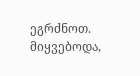ეგრძნოთ. მიყვებოდა,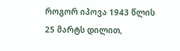როგორ იპოვა 1943 წლის 25 მარტს დილით,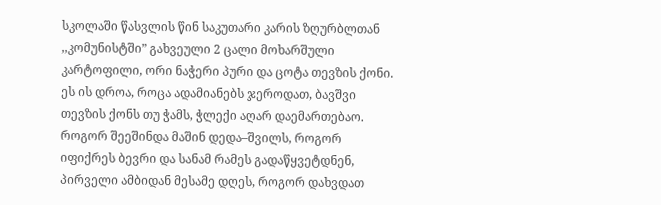სკოლაში წასვლის წინ საკუთარი კარის ზღურბლთან ,,კომუნისტში” გახვეული 2 ცალი მოხარშული კარტოფილი, ორი ნაჭერი პური და ცოტა თევზის ქონი. ეს ის დროა, როცა ადამიანებს ჯეროდათ, ბავშვი თევზის ქონს თუ ჭამს, ჭლექი აღარ დაემართებაო.  როგორ შეეშინდა მაშინ დედა–შვილს, როგორ იფიქრეს ბევრი და სანამ რამეს გადაწყვეტდნენ, პირველი ამბიდან მესამე დღეს, როგორ დახვდათ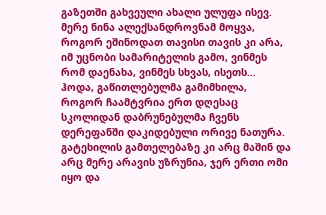გაზეთში გახვეული ახალი ულუფა ისევ. მერე ნინა ალექსანდროვნამ მოყვა, როგორ ეშინოდათ თავისი თავის კი არა, იმ უცნობი სამარიტელის გამო, ვინმეს რომ დაენახა, ვინმეს სხვას, ისეთს… ჰოდა, გაწითლებულმა გამიმხილა, როგორ ჩაამტვრია ერთ დღესაც სკოლიდან დაბრუნებულმა ჩვენს დერეფანში დაკიდებული ორივე ნათურა. გატეხილის გამთელებაზე კი არც მაშინ და არც მერე არავის უზრუნია, ჯერ ერთი ომი იყო და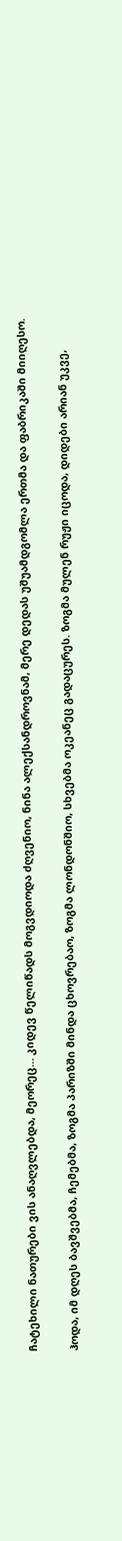ჩატეხილი ნათურები ვის ანაღვლებდა, მეორეც… კიდევ წელიწადს მოგვდიოდა ძღვენიო, ნინა ალექსანდროვნამ, მერე დედას უშუამდგომლა ერთმა და ფაბრიკაში მიიღესო.

ჰოდა, იმ დღეს ბავშვებმა, ჩემებმა, ზოგმა პარიზში მინდა ცხოვრებაო, ზოგმა ლონდონშიო, სხვებმა ოკეანეც გადაცურეს. ზოგმა მულენ რუჟი იცოდა, დიდები არიან უკვე,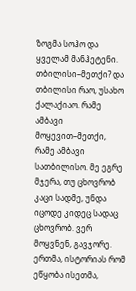ზოგმა სოჰო და ყველამ მანჰეტენი. თბილისი–მეთქი? და თბილისი რაო, უსახო ქალაქიაო. რამე ამბავი მოყევით–მეთქი, რამე ამბავი სათბილისო. მე ეგრე მჯერა, თუ ცხოვრობ კაცი სადმე, უნდა იცოდე კიდეც სადაც ცხოვრობ. ვერ მოყვნენ, გავჯორე. ერთმა, ისტორიას რომ ეწყობა ისეთმა,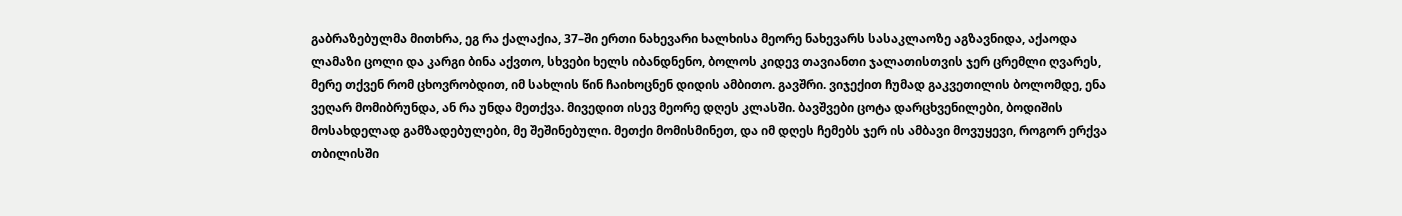გაბრაზებულმა მითხრა, ეგ რა ქალაქია, 37–ში ერთი ნახევარი ხალხისა მეორე ნახევარს სასაკლაოზე აგზავნიდა, აქაოდა ლამაზი ცოლი და კარგი ბინა აქვთო, სხვები ხელს იბანდნენო, ბოლოს კიდევ თავიანთი ჯალათისთვის ჯერ ცრემლი ღვარეს, მერე თქვენ რომ ცხოვრობდით, იმ სახლის წინ ჩაიხოცნენ დიდის ამბითო. გავშრი. ვიჯექით ჩუმად გაკვეთილის ბოლომდე, ენა ვეღარ მომიბრუნდა, ან რა უნდა მეთქვა. მივედით ისევ მეორე დღეს კლასში. ბავშვები ცოტა დარცხვენილები, ბოდიშის მოსახდელად გამზადებულები, მე შეშინებული. მეთქი მომისმინეთ, და იმ დღეს ჩემებს ჯერ ის ამბავი მოვუყევი, როგორ ერქვა თბილისში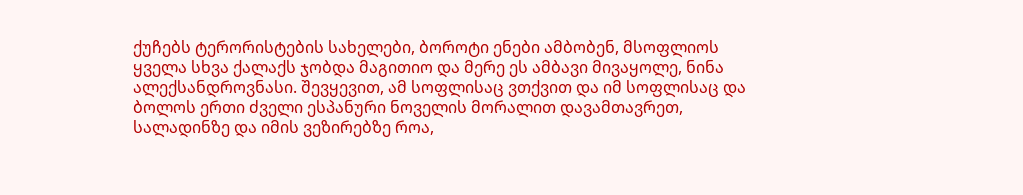ქუჩებს ტერორისტების სახელები, ბოროტი ენები ამბობენ, მსოფლიოს ყველა სხვა ქალაქს ჯობდა მაგითიო და მერე ეს ამბავი მივაყოლე, ნინა ალექსანდროვნასი. შევყევით, ამ სოფლისაც ვთქვით და იმ სოფლისაც და ბოლოს ერთი ძველი ესპანური ნოველის მორალით დავამთავრეთ, სალადინზე და იმის ვეზირებზე როა,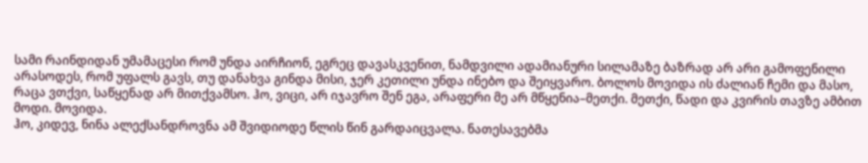სამი რაინდიდან უმამაცესი რომ უნდა აირჩიონ, ეგრეც დავასკვენით, ნამდვილი ადამიანური სილამაზე ბაზრად არ არი გამოფენილი არასოდეს, რომ უფალს გავს, თუ დანახვა გინდა მისი, ჯერ კეთილი უნდა ინებო და შეიყვარო. ბოლოს მოვიდა ის ძალიან ჩემი და მასო, რაცა ვთქვი, საწყენად არ მითქვამსო. ჰო, ვიცი, არ იჯავრო შენ ეგა, არაფერი მე არ მწყენია–მეთქი. მეთქი, წადი და კვირის თავზე ამბით მოდი. მოვიდა.
ჰო, კიდევ, ნინა ალექსანდროვნა ამ შვიდიოდე წლის წინ გარდაიცვალა. ნათესავებმა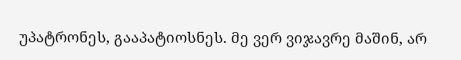უპატრონეს, გააპატიოსნეს. მე ვერ ვიჯავრე მაშინ, არ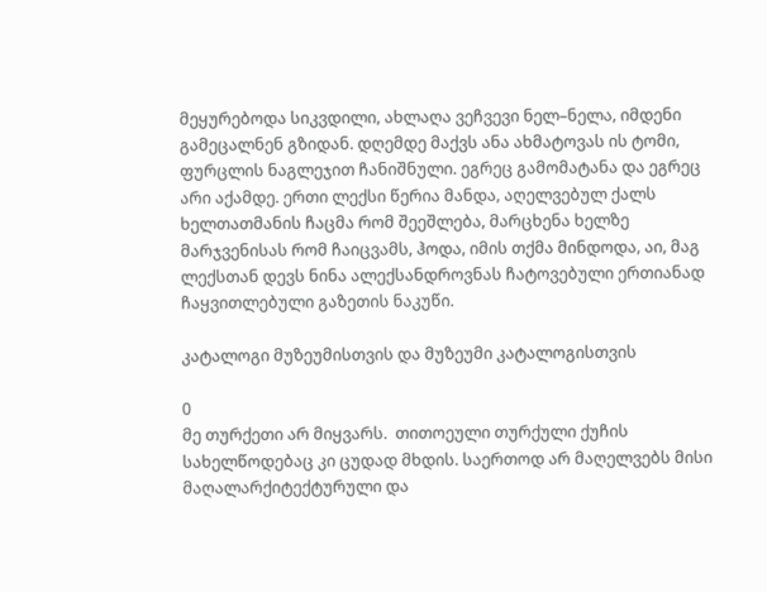მეყურებოდა სიკვდილი, ახლაღა ვეჩვევი ნელ–ნელა, იმდენი გამეცალნენ გზიდან. დღემდე მაქვს ანა ახმატოვას ის ტომი, ფურცლის ნაგლეჯით ჩანიშნული. ეგრეც გამომატანა და ეგრეც არი აქამდე. ერთი ლექსი წერია მანდა, აღელვებულ ქალს ხელთათმანის ჩაცმა რომ შეეშლება, მარცხენა ხელზე მარჯვენისას რომ ჩაიცვამს, ჰოდა, იმის თქმა მინდოდა, აი, მაგ ლექსთან დევს ნინა ალექსანდროვნას ჩატოვებული ერთიანად ჩაყვითლებული გაზეთის ნაკუწი.

კატალოგი მუზეუმისთვის და მუზეუმი კატალოგისთვის

0
მე თურქეთი არ მიყვარს.  თითოეული თურქული ქუჩის სახელწოდებაც კი ცუდად მხდის. საერთოდ არ მაღელვებს მისი მაღალარქიტექტურული და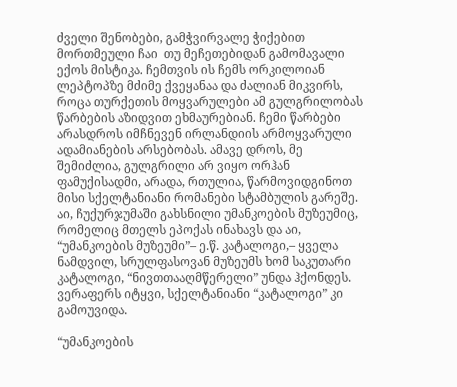ძველი შენობები, გამჭვირვალე ჭიქებით მორთმეული ჩაი  თუ მეჩეთებიდან გამომავალი ექოს მისტიკა. ჩემთვის ის ჩემს ორკილოიან ლეპტოპზე მძიმე ქვეყანაა და ძალიან მიკვირს, როცა თურქეთის მოყვარულები ამ გულგრილობას წარბების აზიდვით ეხმაურებიან. ჩემი წარბები არასდროს იმჩნევენ ირლანდიის არმოყვარული ადამიანების არსებობას. ამავე დროს, მე შემიძლია, გულგრილი არ ვიყო ორჰან ფამუქისადმი, არადა, რთულია, წარმოვიდგინოთ  მისი სქელტანიანი რომანები სტამბულის გარეშე. აი, ჩუქურჯუმაში გახსნილი უმანკოების მუზეუმიც, რომელიც მთელს ეპოქას ინახავს და აი, “უმანკოების მუზეუმი”– ე.წ. კატალოგი,– ყველა ნამდვილ, სრულფასოვან მუზეუმს ხომ საკუთარი კატალოგი, “ნივთთააღმწერელი” უნდა ჰქონდეს. ვერაფერს იტყვი, სქელტანიანი “კატალოგი” კი გამოუვიდა.

“უმანკოების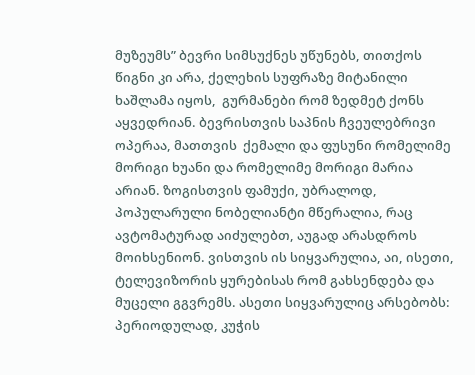მუზეუმს” ბევრი სიმსუქნეს უწუნებს, თითქოს წიგნი კი არა, ქელეხის სუფრაზე მიტანილი ხაშლამა იყოს,  გურმანები რომ ზედმეტ ქონს აყვედრიან. ბევრისთვის საპნის ჩვეულებრივი ოპერაა, მათთვის  ქემალი და ფუსუნი რომელიმე მორიგი ხუანი და რომელიმე მორიგი მარია არიან. ზოგისთვის ფამუქი, უბრალოდ, პოპულარული ნობელიანტი მწერალია, რაც ავტომატურად აიძულებთ, აუგად არასდროს მოიხსენიონ. ვისთვის ის სიყვარულია, აი, ისეთი, ტელევიზორის ყურებისას რომ გახსენდება და მუცელი გგვრემს. ასეთი სიყვარულიც არსებობს: პერიოდულად, კუჭის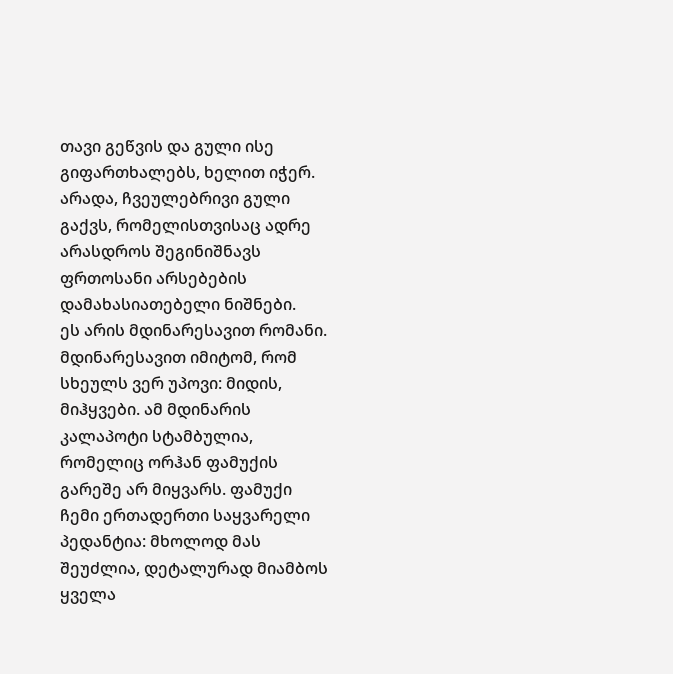თავი გეწვის და გული ისე გიფართხალებს, ხელით იჭერ. არადა, ჩვეულებრივი გული გაქვს, რომელისთვისაც ადრე არასდროს შეგინიშნავს ფრთოსანი არსებების დამახასიათებელი ნიშნები.
ეს არის მდინარესავით რომანი. მდინარესავით იმიტომ, რომ სხეულს ვერ უპოვი: მიდის, მიჰყვები. ამ მდინარის კალაპოტი სტამბულია, რომელიც ორჰან ფამუქის გარეშე არ მიყვარს. ფამუქი ჩემი ერთადერთი საყვარელი პედანტია: მხოლოდ მას შეუძლია, დეტალურად მიამბოს ყველა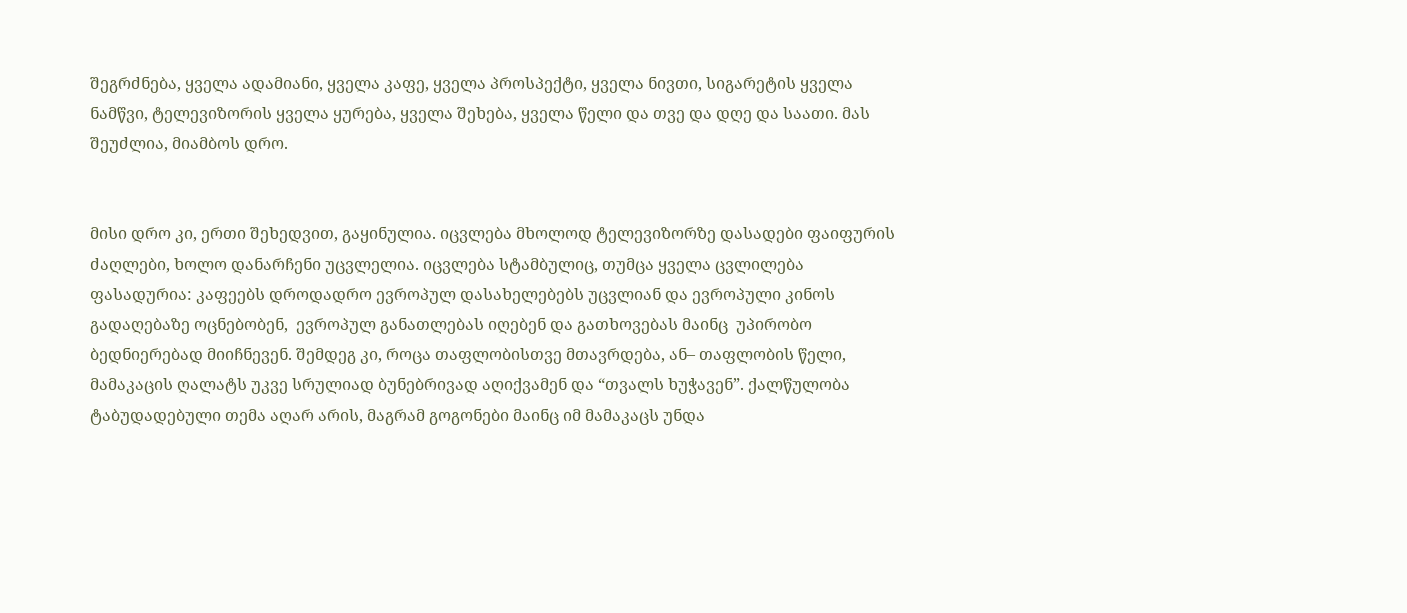შეგრძნება, ყველა ადამიანი, ყველა კაფე, ყველა პროსპექტი, ყველა ნივთი, სიგარეტის ყველა ნამწვი, ტელევიზორის ყველა ყურება, ყველა შეხება, ყველა წელი და თვე და დღე და საათი. მას შეუძლია, მიამბოს დრო.


მისი დრო კი, ერთი შეხედვით, გაყინულია. იცვლება მხოლოდ ტელევიზორზე დასადები ფაიფურის ძაღლები, ხოლო დანარჩენი უცვლელია. იცვლება სტამბულიც, თუმცა ყველა ცვლილება ფასადურია: კაფეებს დროდადრო ევროპულ დასახელებებს უცვლიან და ევროპული კინოს გადაღებაზე ოცნებობენ,  ევროპულ განათლებას იღებენ და გათხოვებას მაინც  უპირობო ბედნიერებად მიიჩნევენ. შემდეგ კი, როცა თაფლობისთვე მთავრდება, ან– თაფლობის წელი, მამაკაცის ღალატს უკვე სრულიად ბუნებრივად აღიქვამენ და “თვალს ხუჭავენ”. ქალწულობა ტაბუდადებული თემა აღარ არის, მაგრამ გოგონები მაინც იმ მამაკაცს უნდა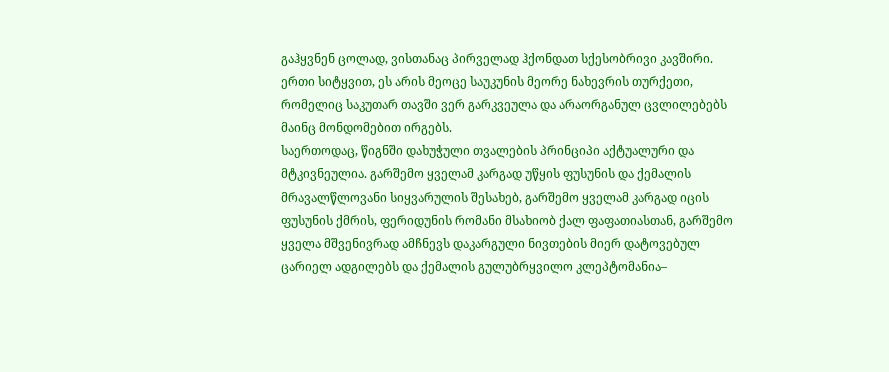გაჰყვნენ ცოლად, ვისთანაც პირველად ჰქონდათ სქესობრივი კავშირი.  ერთი სიტყვით, ეს არის მეოცე საუკუნის მეორე ნახევრის თურქეთი, რომელიც საკუთარ თავში ვერ გარკვეულა და არაორგანულ ცვლილებებს მაინც მონდომებით ირგებს.
საერთოდაც, წიგნში დახუჭული თვალების პრინციპი აქტუალური და მტკივნეულია. გარშემო ყველამ კარგად უწყის ფუსუნის და ქემალის მრავალწლოვანი სიყვარულის შესახებ, გარშემო ყველამ კარგად იცის ფუსუნის ქმრის, ფერიდუნის რომანი მსახიობ ქალ ფაფათიასთან, გარშემო ყველა მშვენივრად ამჩნევს დაკარგული ნივთების მიერ დატოვებულ ცარიელ ადგილებს და ქემალის გულუბრყვილო კლეპტომანია–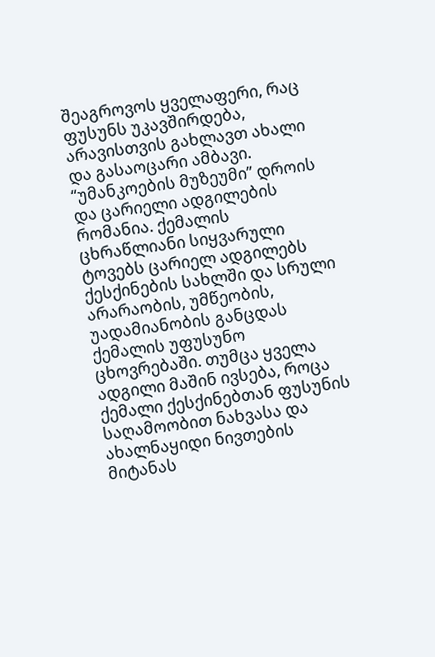შეაგროვოს ყველაფერი, რაც ფუსუნს უკავშირდება, არავისთვის გახლავთ ახალი და გასაოცარი ამბავი.
“უმანკოების მუზეუმი” დროის და ცარიელი ადგილების რომანია. ქემალის ცხრაწლიანი სიყვარული ტოვებს ცარიელ ადგილებს ქესქინების სახლში და სრული არარაობის, უმწეობის, უადამიანობის განცდას ქემალის უფუსუნო ცხოვრებაში. თუმცა ყველა ადგილი მაშინ ივსება, როცა ქემალი ქესქინებთან ფუსუნის საღამოობით ნახვასა და ახალნაყიდი ნივთების მიტანას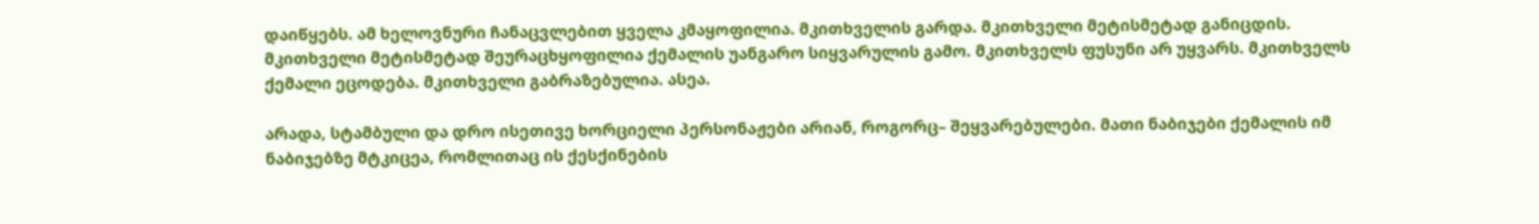დაიწყებს. ამ ხელოვნური ჩანაცვლებით ყველა კმაყოფილია. მკითხველის გარდა. მკითხველი მეტისმეტად განიცდის. მკითხველი მეტისმეტად შეურაცხყოფილია ქემალის უანგარო სიყვარულის გამო. მკითხველს ფუსუნი არ უყვარს. მკითხველს ქემალი ეცოდება. მკითხველი გაბრაზებულია. ასეა.

არადა, სტამბული და დრო ისეთივე ხორციელი პერსონაჟები არიან, როგორც– შეყვარებულები. მათი ნაბიჯები ქემალის იმ ნაბიჯებზე მტკიცეა, რომლითაც ის ქესქინების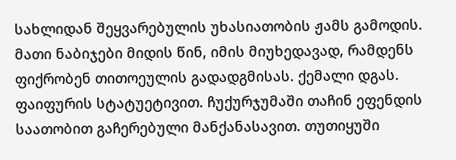სახლიდან შეყვარებულის უხასიათობის ჟამს გამოდის. მათი ნაბიჯები მიდის წინ, იმის მიუხედავად, რამდენს ფიქრობენ თითოეულის გადადგმისას. ქემალი დგას. ფაიფურის სტატუეტივით. ჩუქურჯუმაში თაჩინ ეფენდის საათობით გაჩერებული მანქანასავით. თუთიყუში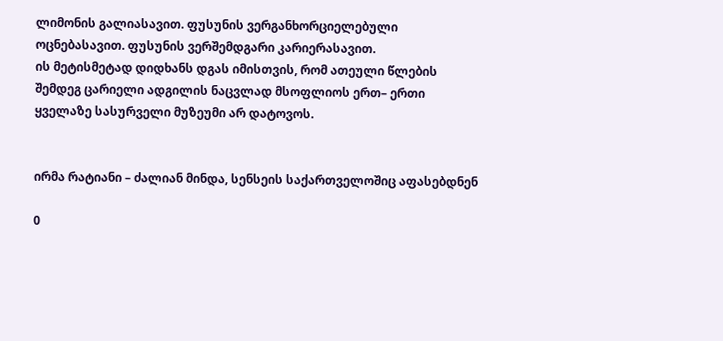ლიმონის გალიასავით. ფუსუნის ვერგანხორციელებული ოცნებასავით. ფუსუნის ვერშემდგარი კარიერასავით.
ის მეტისმეტად დიდხანს დგას იმისთვის, რომ ათეული წლების შემდეგ ცარიელი ადგილის ნაცვლად მსოფლიოს ერთ– ერთი ყველაზე სასურველი მუზეუმი არ დატოვოს.


ირმა რატიანი – ძალიან მინდა, სენსეის საქართველოშიც აფასებდნენ

0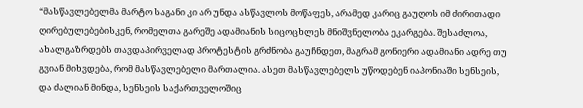“მასწავლებელმა მარტო საგანი კი არ უნდა ასწავლოს მოწაფეს, არამედ კარიც გაუღოს იმ ძირითადი ღირებულებებისკენ, რომელთა გარეშე ადამიანის სიცოცხლეს მნიშვნელობა ეკარგება. შესაძლოა, ახალგაზრდებს თავდაპირველად პროტესტის გრძნობა გაუჩნდეთ, მაგრამ გონიერი ადამიანი ადრე თუ გვიან მიხვდება, რომ მასწავლებელი მართალია. ასეთ მასწავლებელს უწოდებენ იაპონიაში სენსეის, და ძალიან მინდა, სენსეის საქართველოშიც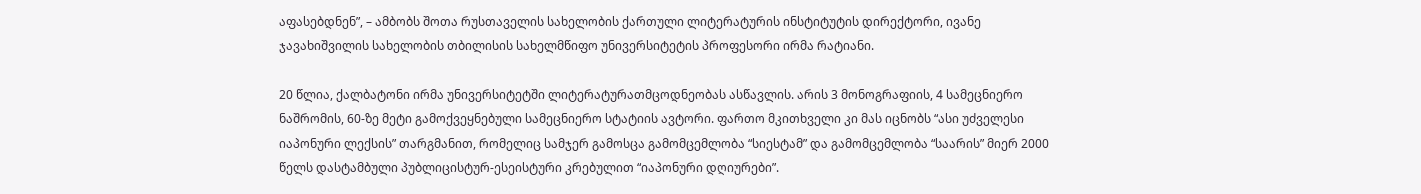აფასებდნენ”, – ამბობს შოთა რუსთაველის სახელობის ქართული ლიტერატურის ინსტიტუტის დირექტორი, ივანე ჯავახიშვილის სახელობის თბილისის სახელმწიფო უნივერსიტეტის პროფესორი ირმა რატიანი.

20 წლია, ქალბატონი ირმა უნივერსიტეტში ლიტერატურათმცოდნეობას ასწავლის. არის 3 მონოგრაფიის, 4 სამეცნიერო ნაშრომის, 60-ზე მეტი გამოქვეყნებული სამეცნიერო სტატიის ავტორი. ფართო მკითხველი კი მას იცნობს “ასი უძველესი იაპონური ლექსის” თარგმანით, რომელიც სამჯერ გამოსცა გამომცემლობა “სიესტამ” და გამომცემლობა “საარის” მიერ 2000 წელს დასტამბული პუბლიცისტურ-ესეისტური კრებულით “იაპონური დღიურები”.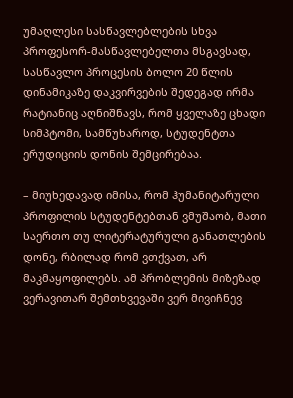უმაღლესი სასწავლებლების სხვა პროფესორ-მასწავლებელთა მსგავსად, სასწავლო პროცესის ბოლო 20 წლის დინამიკაზე დაკვირვების შედეგად ირმა რატიანიც აღნიშნავს, რომ ყველაზე ცხადი სიმპტომი, სამწუხაროდ, სტუდენტთა ერუდიციის დონის შემცირებაა.

– მიუხედავად იმისა, რომ ჰუმანიტარული პროფილის სტუდენტებთან ვმუშაობ, მათი საერთო თუ ლიტერატურული განათლების დონე, რბილად რომ ვთქვათ, არ მაკმაყოფილებს. ამ პრობლემის მიზეზად ვერავითარ შემთხვევაში ვერ მივიჩნევ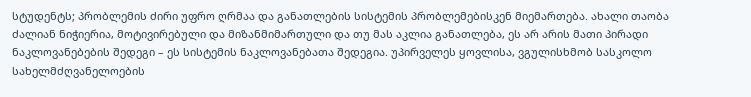სტუდენტს; პრობლემის ძირი უფრო ღრმაა და განათლების სისტემის პრობლემებისკენ მიემართება. ახალი თაობა ძალიან ნიჭიერია, მოტივირებული და მიზანმიმართული და თუ მას აკლია განათლება, ეს არ არის მათი პირადი ნაკლოვანებების შედეგი – ეს სისტემის ნაკლოვანებათა შედეგია. უპირველეს ყოვლისა, ვგულისხმობ სასკოლო სახელმძღვანელოების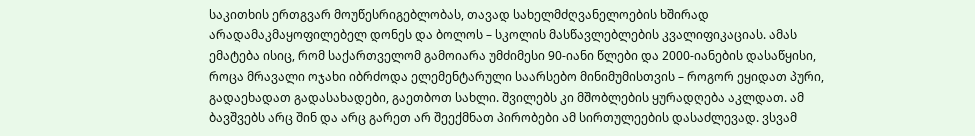საკითხის ერთგვარ მოუწესრიგებლობას, თავად სახელმძღვანელოების ხშირად არადამაკმაყოფილებელ დონეს და ბოლოს – სკოლის მასწავლებლების კვალიფიკაციას. ამას ემატება ისიც, რომ საქართველომ გამოიარა უმძიმესი 90-იანი წლები და 2000-იანების დასაწყისი, როცა მრავალი ოჯახი იბრძოდა ელემენტარული საარსებო მინიმუმისთვის – როგორ ეყიდათ პური, გადაეხადათ გადასახადები, გაეთბოთ სახლი. შვილებს კი მშობლების ყურადღება აკლდათ. ამ ბავშვებს არც შინ და არც გარეთ არ შეექმნათ პირობები ამ სირთულეების დასაძლევად. ვსვამ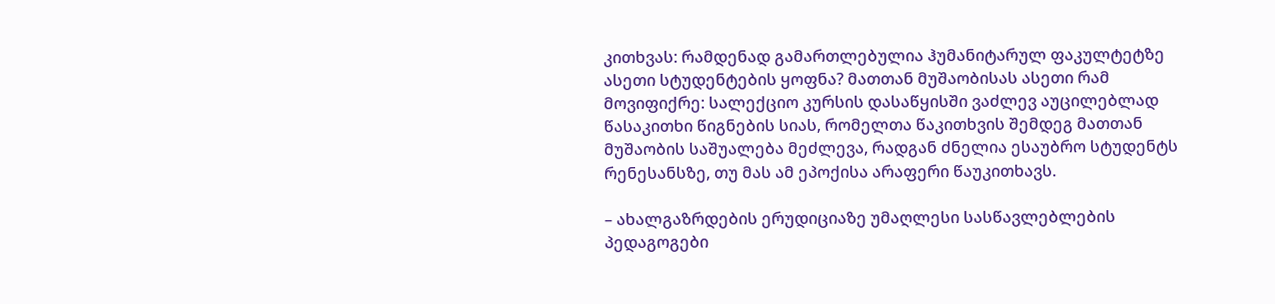კითხვას: რამდენად გამართლებულია ჰუმანიტარულ ფაკულტეტზე ასეთი სტუდენტების ყოფნა? მათთან მუშაობისას ასეთი რამ მოვიფიქრე: სალექციო კურსის დასაწყისში ვაძლევ აუცილებლად წასაკითხი წიგნების სიას, რომელთა წაკითხვის შემდეგ მათთან მუშაობის საშუალება მეძლევა, რადგან ძნელია ესაუბრო სტუდენტს რენესანსზე, თუ მას ამ ეპოქისა არაფერი წაუკითხავს.

– ახალგაზრდების ერუდიციაზე უმაღლესი სასწავლებლების პედაგოგები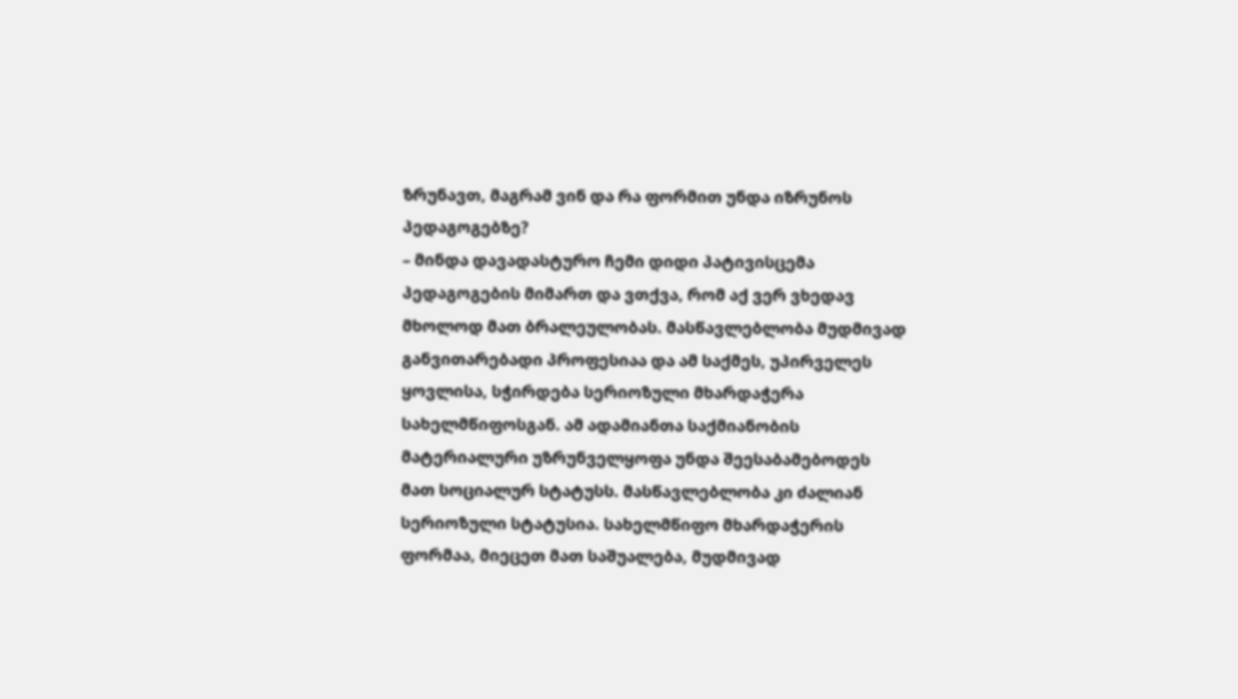ზრუნავთ, მაგრამ ვინ და რა ფორმით უნდა იზრუნოს პედაგოგებზე?
– მინდა დავადასტურო ჩემი დიდი პატივისცემა პედაგოგების მიმართ და ვთქვა, რომ აქ ვერ ვხედავ მხოლოდ მათ ბრალეულობას. მასწავლებლობა მუდმივად განვითარებადი პროფესიაა და ამ საქმეს, უპირველეს ყოვლისა, სჭირდება სერიოზული მხარდაჭერა სახელმწიფოსგან. ამ ადამიანთა საქმიანობის მატერიალური უზრუნველყოფა უნდა შეესაბამებოდეს მათ სოციალურ სტატუსს. მასწავლებლობა კი ძალიან სერიოზული სტატუსია. სახელმწიფო მხარდაჭერის ფორმაა, მიეცეთ მათ საშუალება, მუდმივად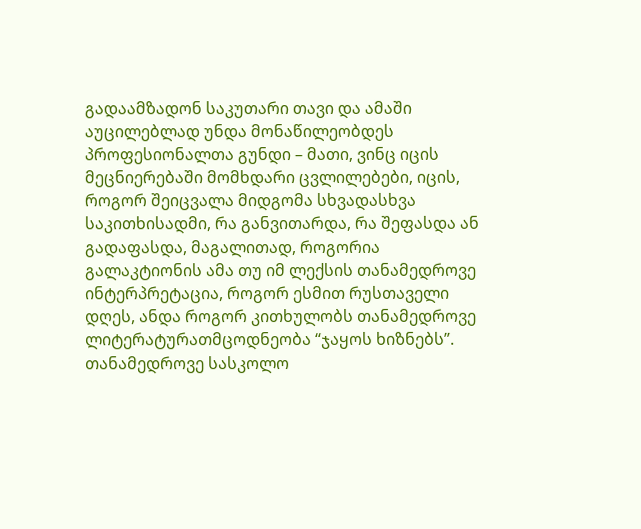გადაამზადონ საკუთარი თავი და ამაში აუცილებლად უნდა მონაწილეობდეს პროფესიონალთა გუნდი – მათი, ვინც იცის მეცნიერებაში მომხდარი ცვლილებები, იცის, როგორ შეიცვალა მიდგომა სხვადასხვა საკითხისადმი, რა განვითარდა, რა შეფასდა ან გადაფასდა, მაგალითად, როგორია გალაკტიონის ამა თუ იმ ლექსის თანამედროვე ინტერპრეტაცია, როგორ ესმით რუსთაველი დღეს, ანდა როგორ კითხულობს თანამედროვე ლიტერატურათმცოდნეობა “ჯაყოს ხიზნებს”. თანამედროვე სასკოლო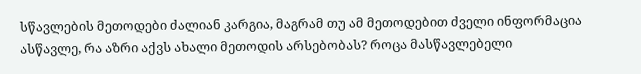სწავლების მეთოდები ძალიან კარგია, მაგრამ თუ ამ მეთოდებით ძველი ინფორმაცია ასწავლე, რა აზრი აქვს ახალი მეთოდის არსებობას? როცა მასწავლებელი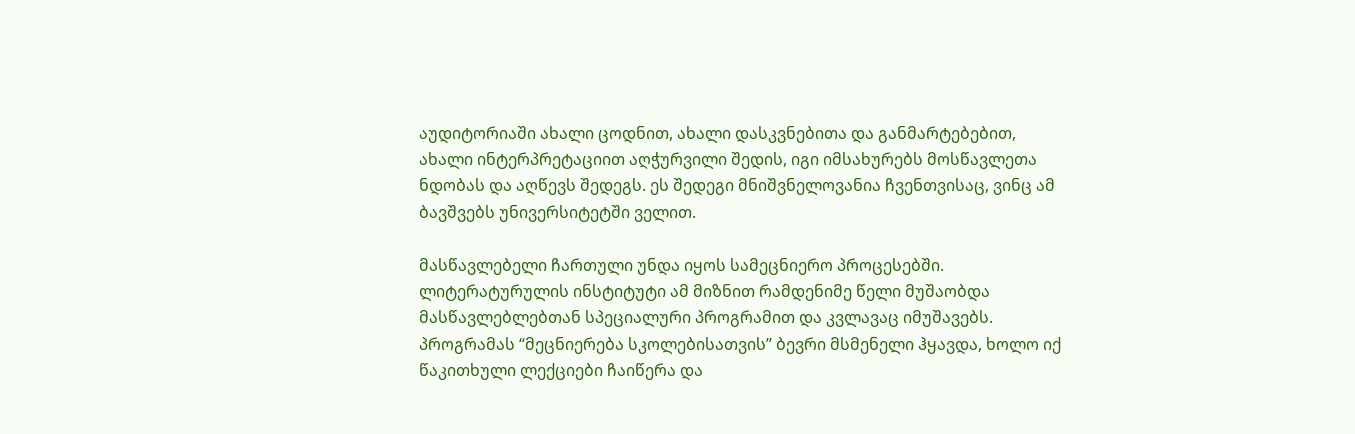აუდიტორიაში ახალი ცოდნით, ახალი დასკვნებითა და განმარტებებით, ახალი ინტერპრეტაციით აღჭურვილი შედის, იგი იმსახურებს მოსწავლეთა ნდობას და აღწევს შედეგს. ეს შედეგი მნიშვნელოვანია ჩვენთვისაც, ვინც ამ ბავშვებს უნივერსიტეტში ველით.

მასწავლებელი ჩართული უნდა იყოს სამეცნიერო პროცესებში. ლიტერატურულის ინსტიტუტი ამ მიზნით რამდენიმე წელი მუშაობდა მასწავლებლებთან სპეციალური პროგრამით და კვლავაც იმუშავებს. პროგრამას “მეცნიერება სკოლებისათვის” ბევრი მსმენელი ჰყავდა, ხოლო იქ წაკითხული ლექციები ჩაიწერა და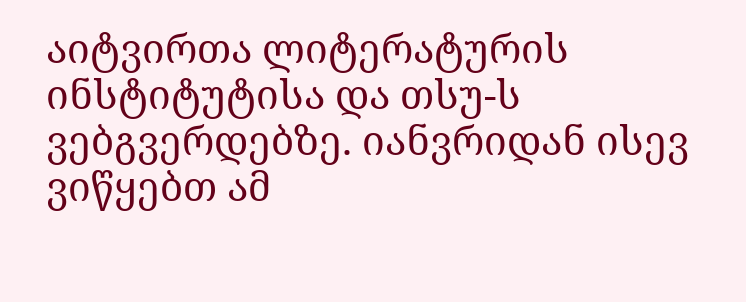აიტვირთა ლიტერატურის ინსტიტუტისა და თსუ-ს ვებგვერდებზე. იანვრიდან ისევ ვიწყებთ ამ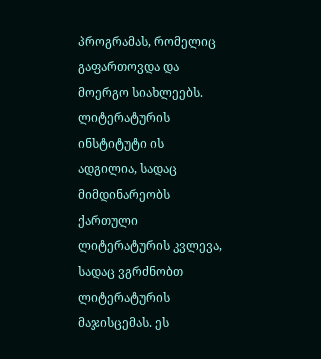პროგრამას, რომელიც გაფართოვდა და მოერგო სიახლეებს. ლიტერატურის ინსტიტუტი ის ადგილია, სადაც მიმდინარეობს ქართული ლიტერატურის კვლევა, სადაც ვგრძნობთ ლიტერატურის მაჯისცემას. ეს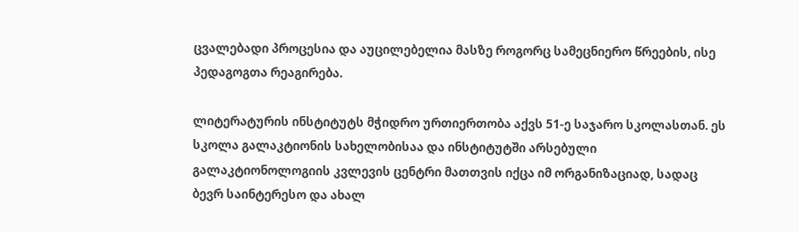ცვალებადი პროცესია და აუცილებელია მასზე როგორც სამეცნიერო წრეების, ისე პედაგოგთა რეაგირება.

ლიტერატურის ინსტიტუტს მჭიდრო ურთიერთობა აქვს 51-ე საჯარო სკოლასთან. ეს სკოლა გალაკტიონის სახელობისაა და ინსტიტუტში არსებული გალაკტიონოლოგიის კვლევის ცენტრი მათთვის იქცა იმ ორგანიზაციად, სადაც ბევრ საინტერესო და ახალ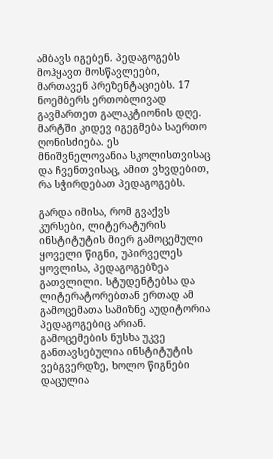ამბავს იგებენ. პედაგოგებს მოჰყავთ მოსწავლეები, მართავენ პრეზენტაციებს. 17 ნოემბერს ერთობლივად გავმართეთ გალაკტიონის დღე. მარტში კიდევ იგეგმება საერთო ღონისძიება. ეს მნიშვნელოვანია სკოლისთვისაც და ჩვენთვისაც, ამით ვხვდებით, რა სჭირდებათ პედაგოგებს.

გარდა იმისა, რომ გვაქვს კურსები, ლიტერატურის ინსტიტუტის მიერ გამოცემული ყოველი წიგნი, უპირველეს ყოვლისა, პედაგოგებზეა გათვლილი. სტუდენტებსა და ლიტერატორებთან ერთად ამ გამოცემათა სამიზნე აუდიტორია პედაგოგებიც არიან. გამოცემების ნუსხა უკვე განთავსებულია ინსტიტუტის ვებგვერდზე, ხოლო წიგნები დაცულია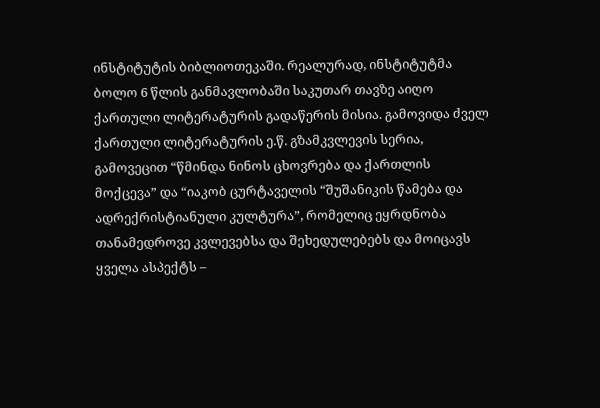ინსტიტუტის ბიბლიოთეკაში. რეალურად, ინსტიტუტმა ბოლო 6 წლის განმავლობაში საკუთარ თავზე აიღო ქართული ლიტერატურის გადაწერის მისია. გამოვიდა ძველ ქართული ლიტერატურის ე.წ. გზამკვლევის სერია, გამოვეცით “წმინდა ნინოს ცხოვრება და ქართლის მოქცევა” და “იაკობ ცურტაველის “შუშანიკის წამება და ადრექრისტიანული კულტურა”, რომელიც ეყრდნობა თანამედროვე კვლევებსა და შეხედულებებს და მოიცავს ყველა ასპექტს –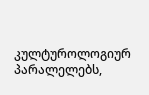კულტუროლოგიურ პარალელებს,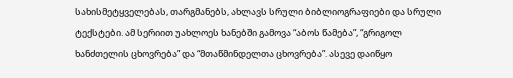სახისმეტყველებას, თარგმანებს, ახლავს სრული ბიბლიოგრაფიები და სრული ტექსტები. ამ სერიით უახლოეს ხანებში გამოვა “აბოს წამება”, “გრიგოლ ხანძთელის ცხოვრება” და “მთაწმინდელთა ცხოვრება”. ასევე დაიწყო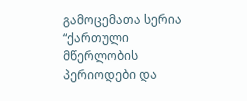გამოცემათა სერია “ქართული მწერლობის პერიოდები და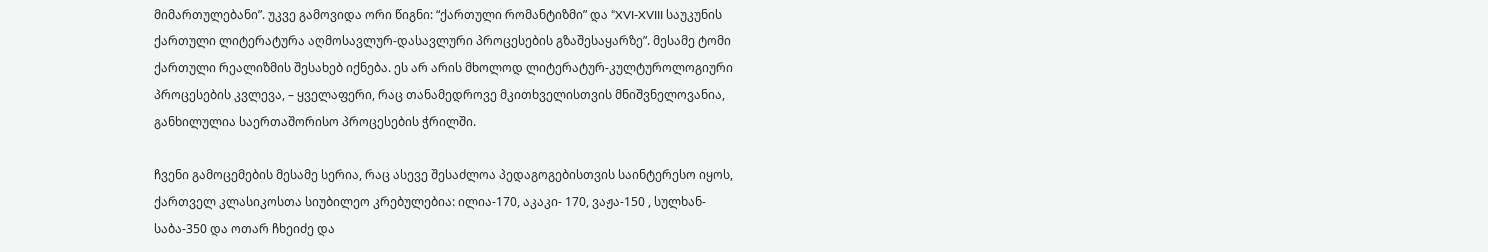მიმართულებანი”. უკვე გამოვიდა ორი წიგნი: “ქართული რომანტიზმი” და “XVI-XVIII საუკუნის ქართული ლიტერატურა აღმოსავლურ-დასავლური პროცესების გზაშესაყარზე”. მესამე ტომი ქართული რეალიზმის შესახებ იქნება. ეს არ არის მხოლოდ ლიტერატურ-კულტუროლოგიური პროცესების კვლევა, – ყველაფერი, რაც თანამედროვე მკითხველისთვის მნიშვნელოვანია, განხილულია საერთაშორისო პროცესების ჭრილში.

ჩვენი გამოცემების მესამე სერია, რაც ასევე შესაძლოა პედაგოგებისთვის საინტერესო იყოს, ქართველ კლასიკოსთა სიუბილეო კრებულებია: ილია-170, აკაკი- 170, ვაჟა-150 , სულხან-საბა-350 და ოთარ ჩხეიძე და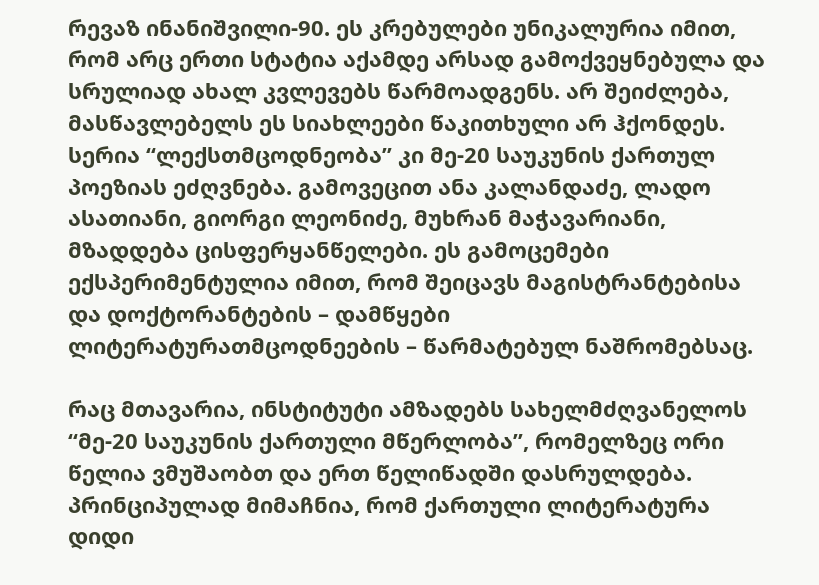რევაზ ინანიშვილი-90. ეს კრებულები უნიკალურია იმით, რომ არც ერთი სტატია აქამდე არსად გამოქვეყნებულა და სრულიად ახალ კვლევებს წარმოადგენს. არ შეიძლება, მასწავლებელს ეს სიახლეები წაკითხული არ ჰქონდეს. სერია “ლექსთმცოდნეობა” კი მე-20 საუკუნის ქართულ პოეზიას ეძღვნება. გამოვეცით ანა კალანდაძე, ლადო ასათიანი, გიორგი ლეონიძე, მუხრან მაჭავარიანი, მზადდება ცისფერყანწელები. ეს გამოცემები ექსპერიმენტულია იმით, რომ შეიცავს მაგისტრანტებისა და დოქტორანტების – დამწყები ლიტერატურათმცოდნეების – წარმატებულ ნაშრომებსაც.

რაც მთავარია, ინსტიტუტი ამზადებს სახელმძღვანელოს “მე-20 საუკუნის ქართული მწერლობა”, რომელზეც ორი წელია ვმუშაობთ და ერთ წელიწადში დასრულდება. პრინციპულად მიმაჩნია, რომ ქართული ლიტერატურა დიდი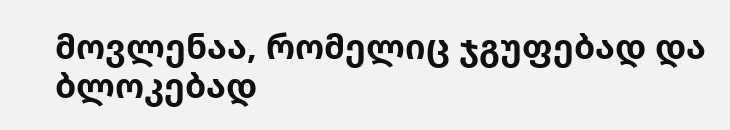მოვლენაა, რომელიც ჯგუფებად და ბლოკებად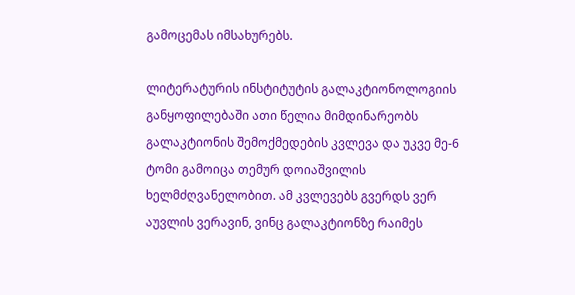გამოცემას იმსახურებს.

ლიტერატურის ინსტიტუტის გალაკტიონოლოგიის განყოფილებაში ათი წელია მიმდინარეობს გალაკტიონის შემოქმედების კვლევა და უკვე მე-6 ტომი გამოიცა თემურ დოიაშვილის ხელმძღვანელობით. ამ კვლევებს გვერდს ვერ აუვლის ვერავინ, ვინც გალაკტიონზე რაიმეს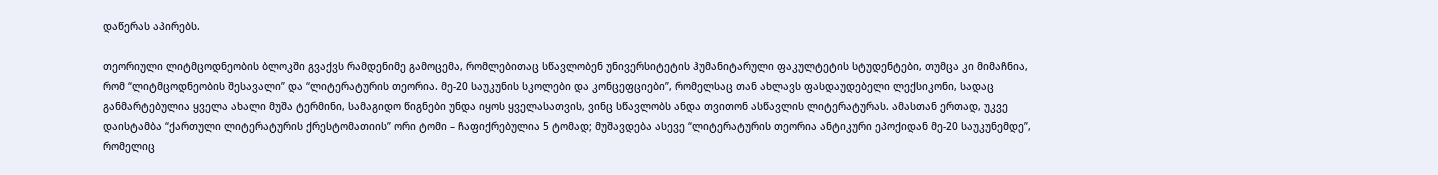დაწერას აპირებს.

თეორიული ლიტმცოდნეობის ბლოკში გვაქვს რამდენიმე გამოცემა, რომლებითაც სწავლობენ უნივერსიტეტის ჰუმანიტარული ფაკულტეტის სტუდენტები, თუმცა კი მიმაჩნია, რომ “ლიტმცოდნეობის შესავალი” და “ლიტერატურის თეორია. მე-20 საუკუნის სკოლები და კონცეფციები”, რომელსაც თან ახლავს ფასდაუდებელი ლექსიკონი, სადაც განმარტებულია ყველა ახალი მუშა ტერმინი, სამაგიდო წიგნები უნდა იყოს ყველასათვის, ვინც სწავლობს ანდა თვითონ ასწავლის ლიტერატურას. ამასთან ერთად, უკვე დაისტამბა “ქართული ლიტერატურის ქრესტომათიის” ორი ტომი – ჩაფიქრებულია 5 ტომად; მუშავდება ასევე “ლიტერატურის თეორია ანტიკური ეპოქიდან მე-20 საუკუნემდე”, რომელიც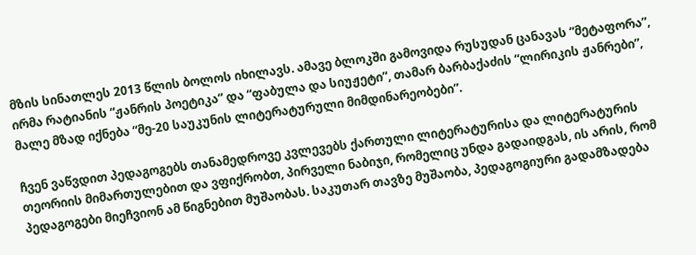მზის სინათლეს 2013 წლის ბოლოს იხილავს. ამავე ბლოკში გამოვიდა რუსუდან ცანავას “მეტაფორა”, ირმა რატიანის “ჟანრის პოეტიკა” და “ფაბულა და სიუჟეტი”, თამარ ბარბაქაძის “ლირიკის ჟანრები”, მალე მზად იქნება “მე-20 საუკუნის ლიტერატურული მიმდინარეობები”.

ჩვენ ვაწვდით პედაგოგებს თანამედროვე კვლევებს ქართული ლიტერატურისა და ლიტერატურის თეორიის მიმართულებით და ვფიქრობთ, პირველი ნაბიჯი, რომელიც უნდა გადაიდგას, ის არის, რომ პედაგოგები მიეჩვიონ ამ წიგნებით მუშაობას. საკუთარ თავზე მუშაობა, პედაგოგიური გადამზადება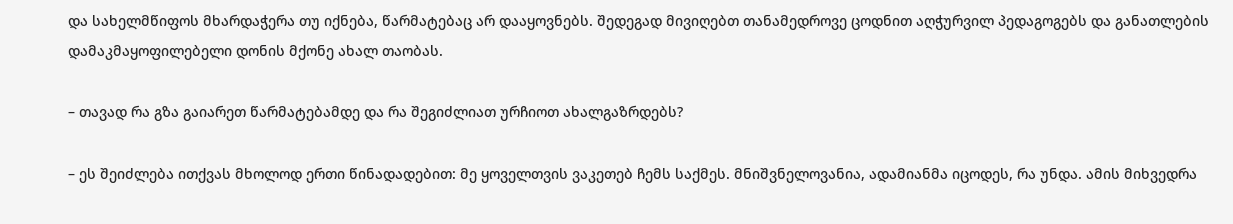და სახელმწიფოს მხარდაჭერა თუ იქნება, წარმატებაც არ დააყოვნებს. შედეგად მივიღებთ თანამედროვე ცოდნით აღჭურვილ პედაგოგებს და განათლების დამაკმაყოფილებელი დონის მქონე ახალ თაობას.

– თავად რა გზა გაიარეთ წარმატებამდე და რა შეგიძლიათ ურჩიოთ ახალგაზრდებს?

– ეს შეიძლება ითქვას მხოლოდ ერთი წინადადებით: მე ყოველთვის ვაკეთებ ჩემს საქმეს. მნიშვნელოვანია, ადამიანმა იცოდეს, რა უნდა. ამის მიხვედრა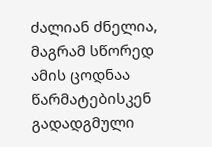ძალიან ძნელია, მაგრამ სწორედ ამის ცოდნაა წარმატებისკენ გადადგმული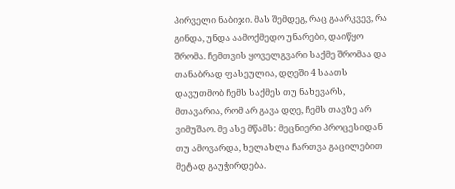პირველი ნაბიჯი. მას შემდეგ, რაც გაარკვევ, რა გინდა, უნდა აამოქმედო უნარები, დაიწყო შრომა. ჩემთვის ყოველგვარი საქმე შრომაა და თანაბრად ფასეულია, დღეში 4 საათს დავუთმობ ჩემს საქმეს თუ ნახევარს, მთავარია, რომ არ გავა დღე, ჩემს თავზე არ ვიმუშაო. მე ასე მწამს: მეცნიერი პროცესიდან თუ ამოვარდა, ხელახლა ჩართვა გაცილებით მეტად გაუჭირდება.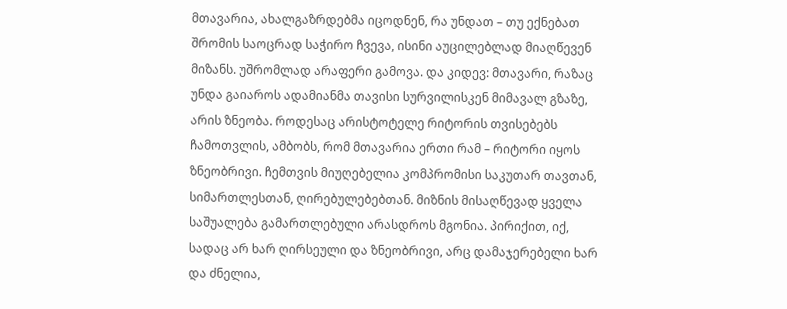მთავარია, ახალგაზრდებმა იცოდნენ, რა უნდათ – თუ ექნებათ შრომის საოცრად საჭირო ჩვევა, ისინი აუცილებლად მიაღწევენ მიზანს. უშრომლად არაფერი გამოვა. და კიდევ: მთავარი, რაზაც უნდა გაიაროს ადამიანმა თავისი სურვილისკენ მიმავალ გზაზე, არის ზნეობა. როდესაც არისტოტელე რიტორის თვისებებს ჩამოთვლის, ამბობს, რომ მთავარია ერთი რამ – რიტორი იყოს ზნეობრივი. ჩემთვის მიუღებელია კომპრომისი საკუთარ თავთან, სიმართლესთან, ღირებულებებთან. მიზნის მისაღწევად ყველა საშუალება გამართლებული არასდროს მგონია. პირიქით, იქ, სადაც არ ხარ ღირსეული და ზნეობრივი, არც დამაჯერებელი ხარ და ძნელია,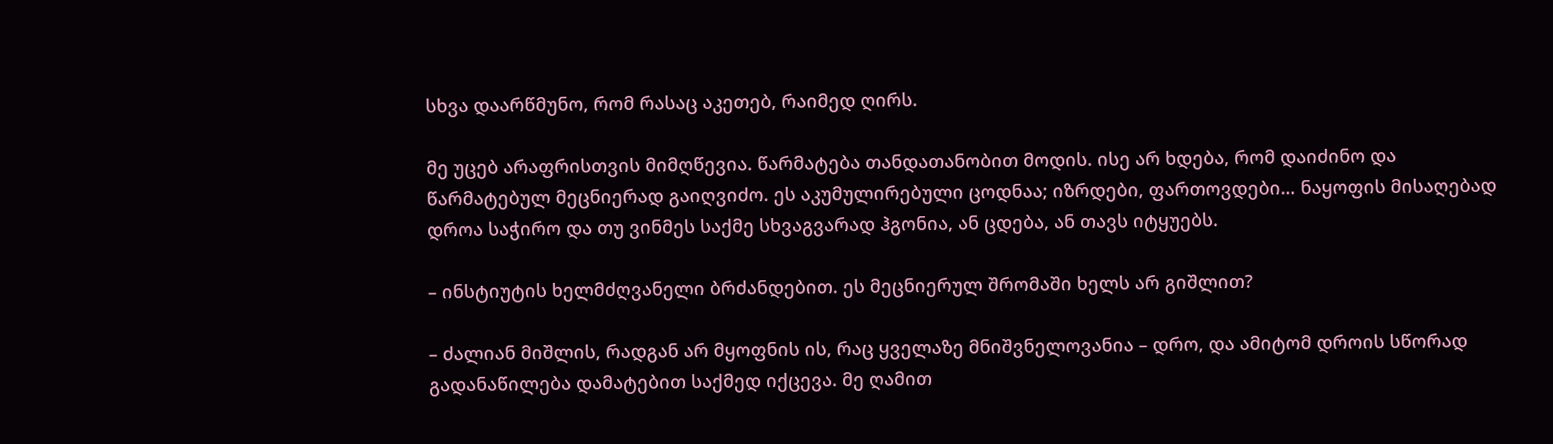სხვა დაარწმუნო, რომ რასაც აკეთებ, რაიმედ ღირს.

მე უცებ არაფრისთვის მიმღწევია. წარმატება თანდათანობით მოდის. ისე არ ხდება, რომ დაიძინო და წარმატებულ მეცნიერად გაიღვიძო. ეს აკუმულირებული ცოდნაა; იზრდები, ფართოვდები… ნაყოფის მისაღებად დროა საჭირო და თუ ვინმეს საქმე სხვაგვარად ჰგონია, ან ცდება, ან თავს იტყუებს.

– ინსტიუტის ხელმძღვანელი ბრძანდებით. ეს მეცნიერულ შრომაში ხელს არ გიშლით?

– ძალიან მიშლის, რადგან არ მყოფნის ის, რაც ყველაზე მნიშვნელოვანია – დრო, და ამიტომ დროის სწორად გადანაწილება დამატებით საქმედ იქცევა. მე ღამით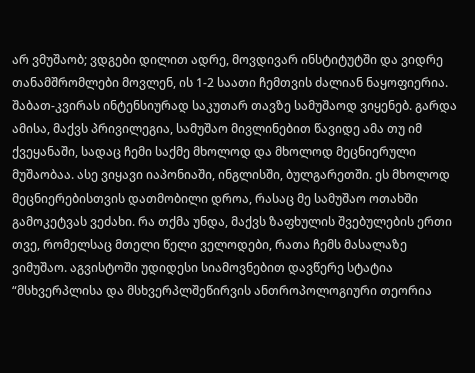არ ვმუშაობ; ვდგები დილით ადრე, მოვდივარ ინსტიტუტში და ვიდრე თანამშრომლები მოვლენ, ის 1-2 საათი ჩემთვის ძალიან ნაყოფიერია. შაბათ-კვირას ინტენსიურად საკუთარ თავზე სამუშაოდ ვიყენებ. გარდა ამისა, მაქვს პრივილეგია, სამუშაო მივლინებით წავიდე ამა თუ იმ ქვეყანაში, სადაც ჩემი საქმე მხოლოდ და მხოლოდ მეცნიერული მუშაობაა. ასე ვიყავი იაპონიაში, ინგლისში, ბულგარეთში. ეს მხოლოდ მეცნიერებისთვის დათმობილი დროა, რასაც მე სამუშაო ოთახში გამოკეტვას ვეძახი. რა თქმა უნდა, მაქვს ზაფხულის შვებულების ერთი თვე, რომელსაც მთელი წელი ველოდები, რათა ჩემს მასალაზე ვიმუშაო. აგვისტოში უდიდესი სიამოვნებით დავწერე სტატია “მსხვერპლისა და მსხვერპლშეწირვის ანთროპოლოგიური თეორია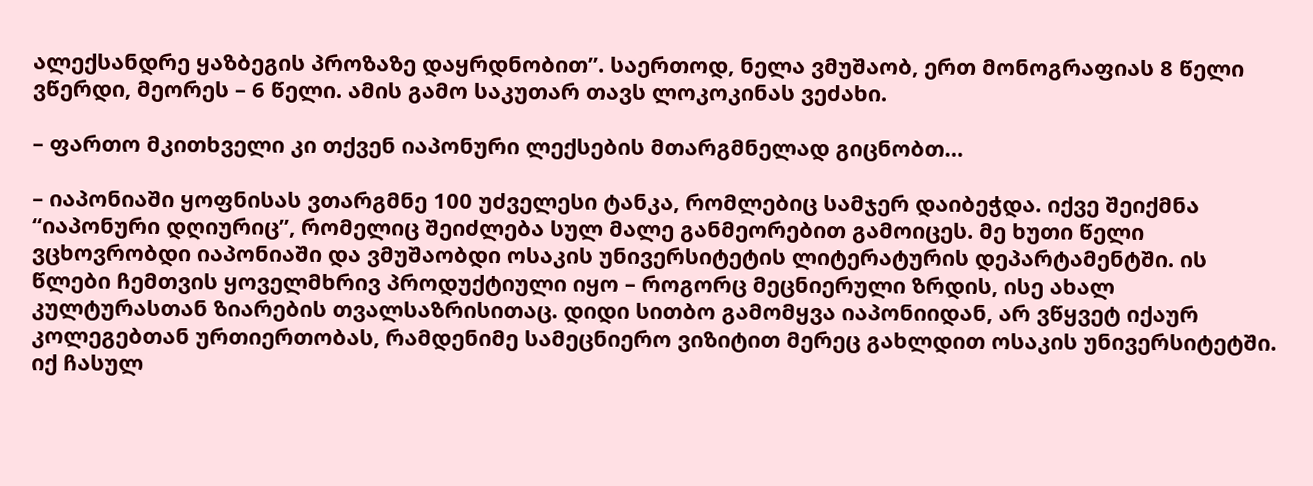ალექსანდრე ყაზბეგის პროზაზე დაყრდნობით”. საერთოდ, ნელა ვმუშაობ, ერთ მონოგრაფიას 8 წელი ვწერდი, მეორეს – 6 წელი. ამის გამო საკუთარ თავს ლოკოკინას ვეძახი.

– ფართო მკითხველი კი თქვენ იაპონური ლექსების მთარგმნელად გიცნობთ…

– იაპონიაში ყოფნისას ვთარგმნე 100 უძველესი ტანკა, რომლებიც სამჯერ დაიბეჭდა. იქვე შეიქმნა “იაპონური დღიურიც”, რომელიც შეიძლება სულ მალე განმეორებით გამოიცეს. მე ხუთი წელი ვცხოვრობდი იაპონიაში და ვმუშაობდი ოსაკის უნივერსიტეტის ლიტერატურის დეპარტამენტში. ის წლები ჩემთვის ყოველმხრივ პროდუქტიული იყო – როგორც მეცნიერული ზრდის, ისე ახალ კულტურასთან ზიარების თვალსაზრისითაც. დიდი სითბო გამომყვა იაპონიიდან, არ ვწყვეტ იქაურ კოლეგებთან ურთიერთობას, რამდენიმე სამეცნიერო ვიზიტით მერეც გახლდით ოსაკის უნივერსიტეტში. იქ ჩასულ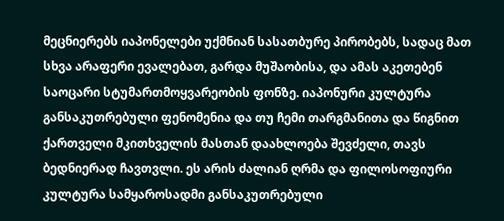მეცნიერებს იაპონელები უქმნიან სასათბურე პირობებს, სადაც მათ სხვა არაფერი ევალებათ, გარდა მუშაობისა, და ამას აკეთებენ საოცარი სტუმართმოყვარეობის ფონზე. იაპონური კულტურა განსაკუთრებული ფენომენია და თუ ჩემი თარგმანითა და წიგნით ქართველი მკითხველის მასთან დაახლოება შევძელი, თავს ბედნიერად ჩავთვლი. ეს არის ძალიან ღრმა და ფილოსოფიური კულტურა სამყაროსადმი განსაკუთრებული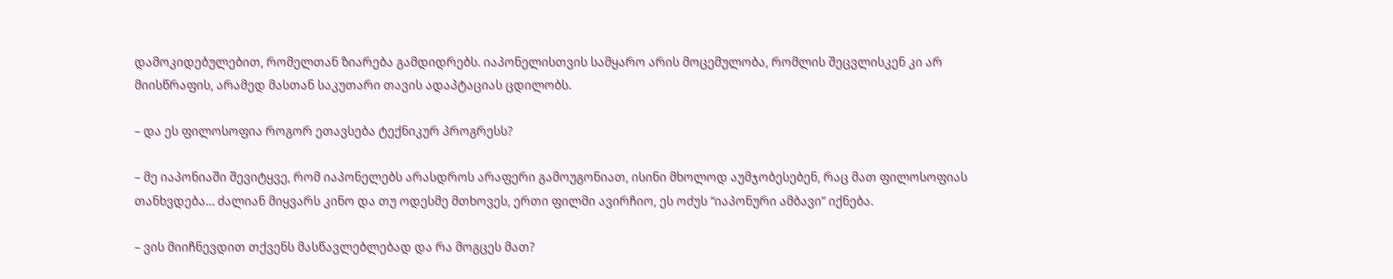დამოკიდებულებით, რომელთან ზიარება გამდიდრებს. იაპონელისთვის სამყარო არის მოცემულობა, რომლის შეცვლისკენ კი არ მიისწრაფის, არამედ მასთან საკუთარი თავის ადაპტაციას ცდილობს.

– და ეს ფილოსოფია როგორ ეთავსება ტექნიკურ პროგრესს?

– მე იაპონიაში შევიტყვე, რომ იაპონელებს არასდროს არაფერი გამოუგონიათ, ისინი მხოლოდ აუმჯობესებენ, რაც მათ ფილოსოფიას თანხვდება… ძალიან მიყვარს კინო და თუ ოდესმე მთხოვეს, ერთი ფილმი ავირჩიო, ეს ოძუს “იაპონური ამბავი” იქნება.

– ვის მიიჩნევდით თქვენს მასწავლებლებად და რა მოგცეს მათ?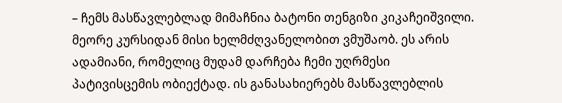– ჩემს მასწავლებლად მიმაჩნია ბატონი თენგიზი კიკაჩეიშვილი. მეორე კურსიდან მისი ხელმძღვანელობით ვმუშაობ. ეს არის ადამიანი, რომელიც მუდამ დარჩება ჩემი უღრმესი პატივისცემის ობიექტად. ის განასახიერებს მასწავლებლის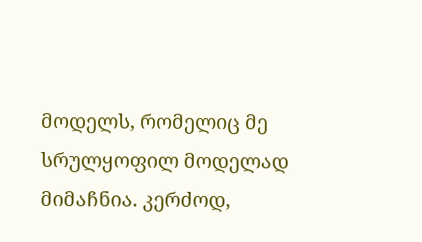მოდელს, რომელიც მე სრულყოფილ მოდელად მიმაჩნია. კერძოდ,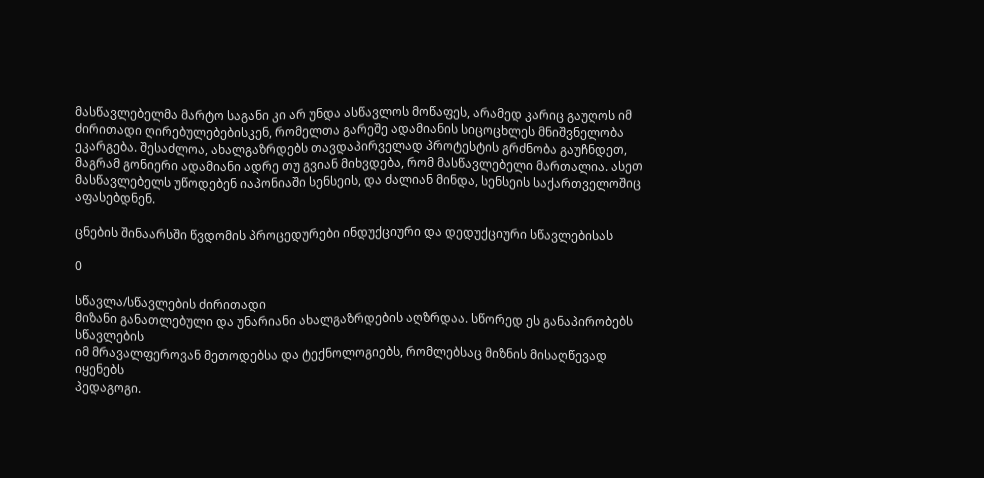მასწავლებელმა მარტო საგანი კი არ უნდა ასწავლოს მოწაფეს, არამედ კარიც გაუღოს იმ ძირითადი ღირებულებებისკენ, რომელთა გარეშე ადამიანის სიცოცხლეს მნიშვნელობა ეკარგება. შესაძლოა, ახალგაზრდებს თავდაპირველად პროტესტის გრძნობა გაუჩნდეთ, მაგრამ გონიერი ადამიანი ადრე თუ გვიან მიხვდება, რომ მასწავლებელი მართალია. ასეთ მასწავლებელს უწოდებენ იაპონიაში სენსეის, და ძალიან მინდა, სენსეის საქართველოშიც აფასებდნენ.

ცნების შინაარსში წვდომის პროცედურები ინდუქციური და დედუქციური სწავლებისას

0

სწავლა/სწავლების ძირითადი
მიზანი განათლებული და უნარიანი ახალგაზრდების აღზრდაა. სწორედ ეს განაპირობებს სწავლების
იმ მრავალფეროვან მეთოდებსა და ტექნოლოგიებს, რომლებსაც მიზნის მისაღწევად იყენებს
პედაგოგი.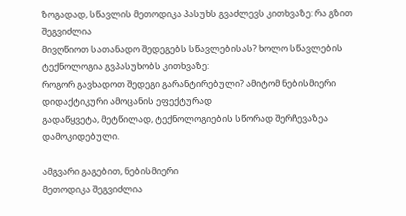ზოგადად, სწავლის მეთოდიკა პასუხს გვაძლევს კითხვაზე: რა გზით შეგვიძლია
მივღწიოთ სათანადო შედეგებს სწავლებისას? ხოლო სწავლების ტექნოლოგია გვპასუხობს კითხვაზე:
როგორ გავხადოთ შედეგი გარანტირებული? ამიტომ ნებისმიერი დიდაქტიკური ამოცანის ეფექტურად
გადაწყვეტა, მეტწილად, ტექნოლოგიების სწორად შერჩევაზეა დამოკიდებული.

ამგვარი გაგებით, ნებისმიერი
მეთოდიკა შეგვიძლია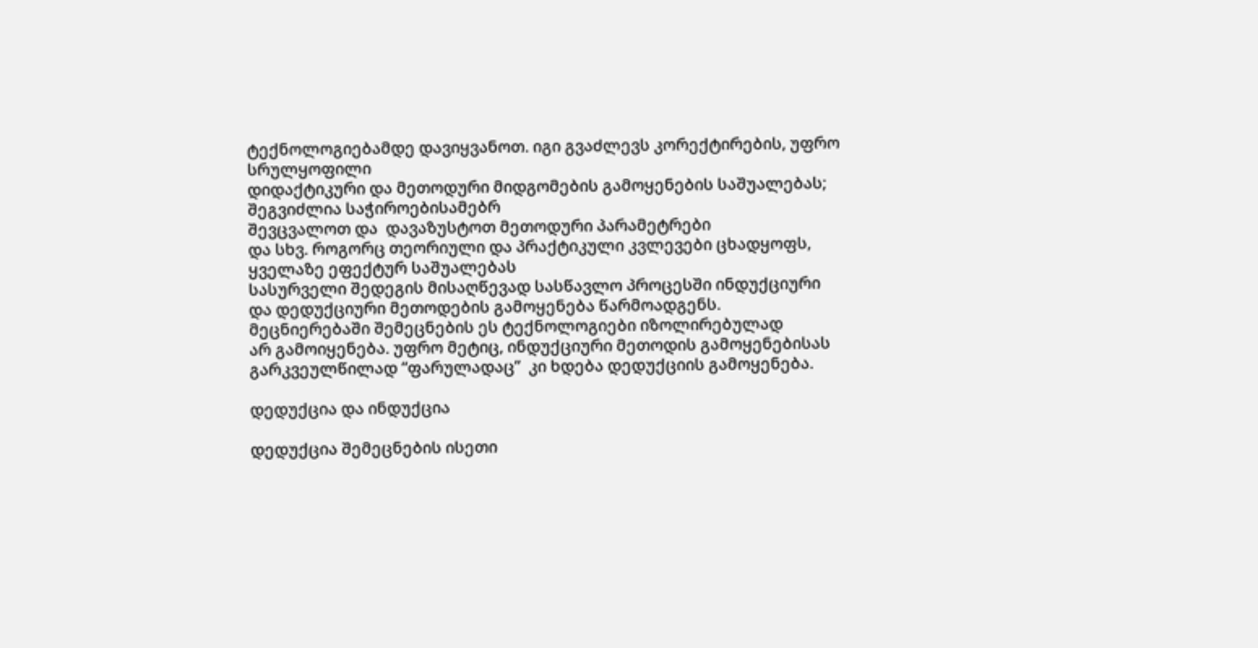ტექნოლოგიებამდე დავიყვანოთ. იგი გვაძლევს კორექტირების, უფრო სრულყოფილი
დიდაქტიკური და მეთოდური მიდგომების გამოყენების საშუალებას; შეგვიძლია საჭიროებისამებრ
შევცვალოთ და  დავაზუსტოთ მეთოდური პარამეტრები
და სხვ. როგორც თეორიული და პრაქტიკული კვლევები ცხადყოფს, ყველაზე ეფექტურ საშუალებას
სასურველი შედეგის მისაღწევად სასწავლო პროცესში ინდუქციური და დედუქციური მეთოდების გამოყენება წარმოადგენს.
მეცნიერებაში შემეცნების ეს ტექნოლოგიები იზოლირებულად
არ გამოიყენება. უფრო მეტიც, ინდუქციური მეთოდის გამოყენებისას გარკვეულწილად “ფარულადაც”  კი ხდება დედუქციის გამოყენება.

დედუქცია და ინდუქცია

დედუქცია შემეცნების ისეთი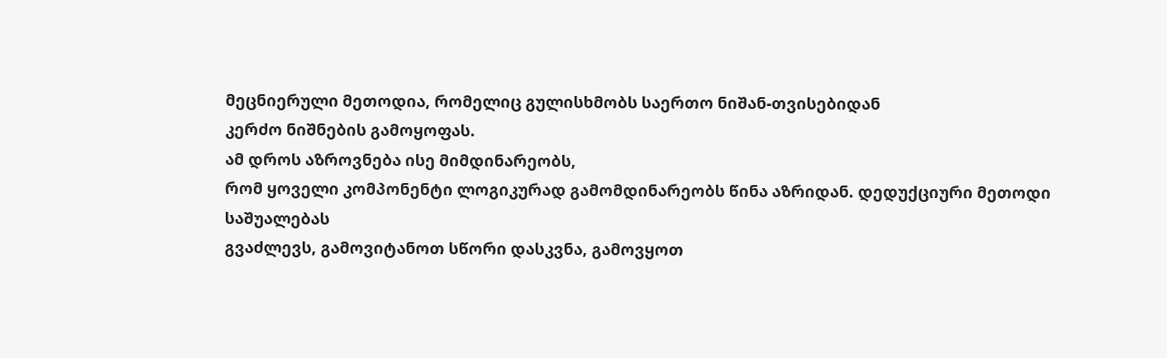მეცნიერული მეთოდია, რომელიც გულისხმობს საერთო ნიშან-თვისებიდან
კერძო ნიშნების გამოყოფას.
ამ დროს აზროვნება ისე მიმდინარეობს,
რომ ყოველი კომპონენტი ლოგიკურად გამომდინარეობს წინა აზრიდან. დედუქციური მეთოდი საშუალებას
გვაძლევს, გამოვიტანოთ სწორი დასკვნა, გამოვყოთ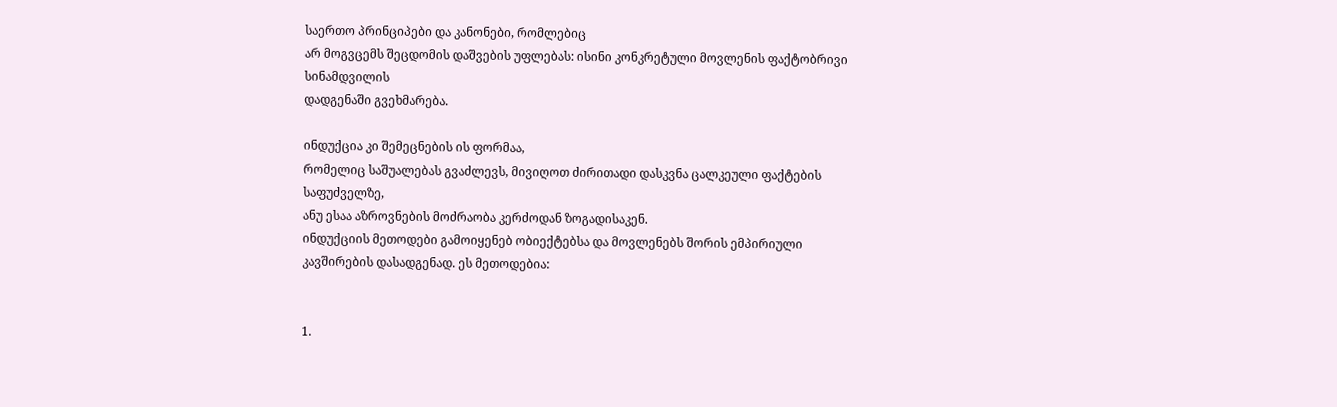საერთო პრინციპები და კანონები, რომლებიც
არ მოგვცემს შეცდომის დაშვების უფლებას: ისინი კონკრეტული მოვლენის ფაქტობრივი სინამდვილის
დადგენაში გვეხმარება.

ინდუქცია კი შემეცნების ის ფორმაა,
რომელიც საშუალებას გვაძლევს, მივიღოთ ძირითადი დასკვნა ცალკეული ფაქტების საფუძველზე,
ანუ ესაა აზროვნების მოძრაობა კერძოდან ზოგადისაკენ.
ინდუქციის მეთოდები გამოიყენებ ობიექტებსა და მოვლენებს შორის ემპირიული კავშირების დასადგენად. ეს მეთოდებია:


1.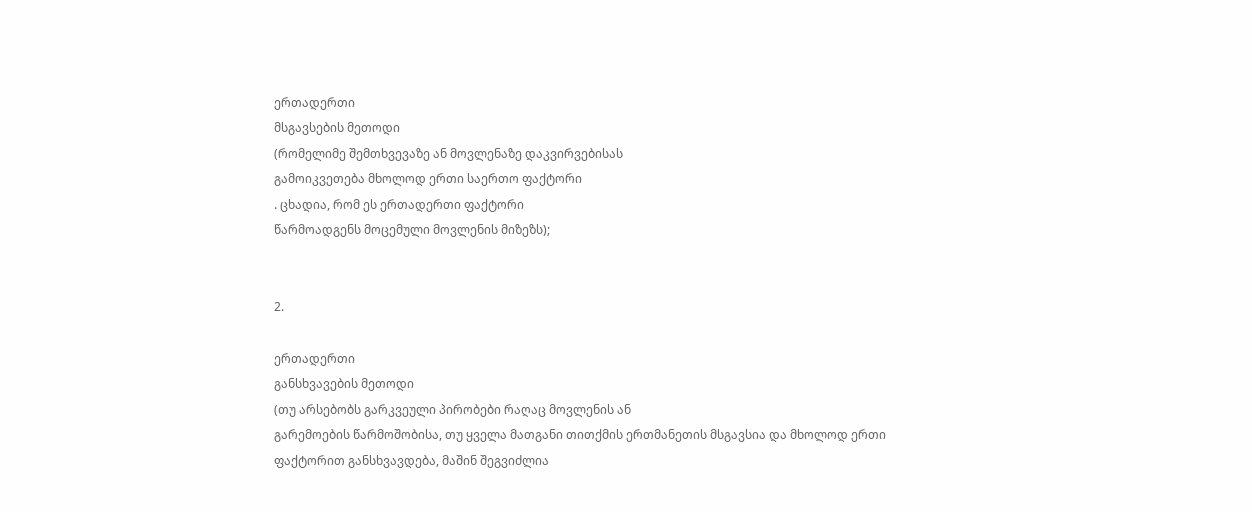ერთადერთი
მსგავსების მეთოდი
(რომელიმე შემთხვევაზე ან მოვლენაზე დაკვირვებისას
გამოიკვეთება მხოლოდ ერთი საერთო ფაქტორი
. ცხადია, რომ ეს ერთადერთი ფაქტორი
წარმოადგენს მოცემული მოვლენის მიზეზს);


2.

ერთადერთი
განსხვავების მეთოდი
(თუ არსებობს გარკვეული პირობები რაღაც მოვლენის ან
გარემოების წარმოშობისა, თუ ყველა მათგანი თითქმის ერთმანეთის მსგავსია და მხოლოდ ერთი
ფაქტორით განსხვავდება, მაშინ შეგვიძლია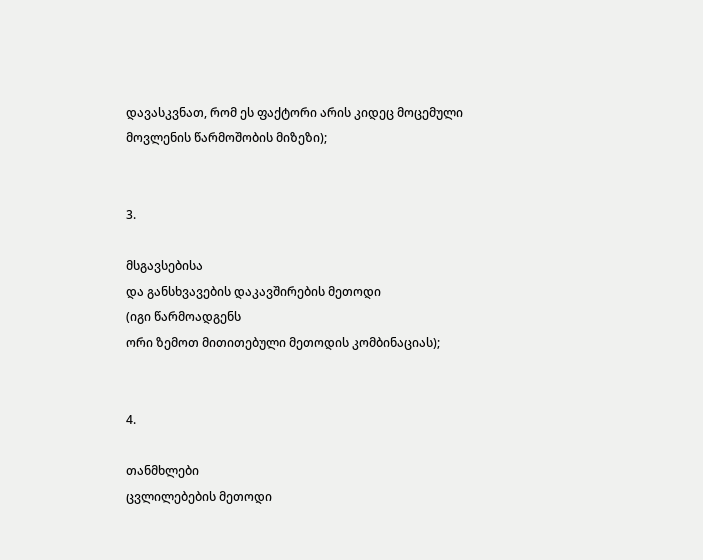დავასკვნათ, რომ ეს ფაქტორი არის კიდეც მოცემული
მოვლენის წარმოშობის მიზეზი);


3.

მსგავსებისა
და განსხვავების დაკავშირების მეთოდი
(იგი წარმოადგენს
ორი ზემოთ მითითებული მეთოდის კომბინაციას);


4.

თანმხლები
ცვლილებების მეთოდი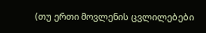(თუ ერთი მოვლენის ცვლილებები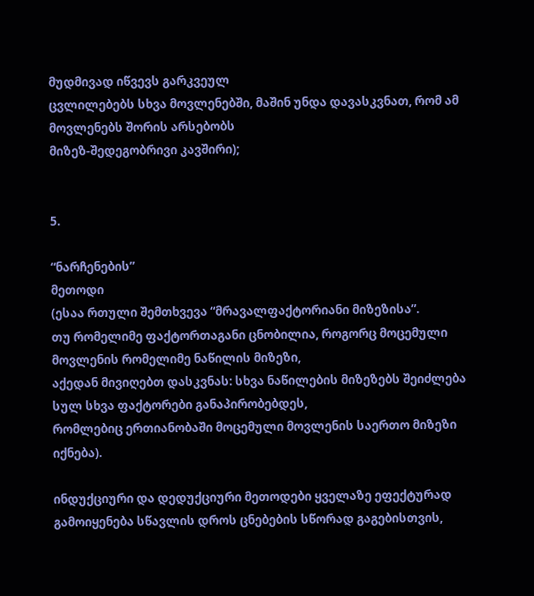მუდმივად იწვევს გარკვეულ
ცვლილებებს სხვა მოვლენებში, მაშინ უნდა დავასკვნათ, რომ ამ მოვლენებს შორის არსებობს
მიზეზ-შედეგობრივი კავშირი);


5.

“ნარჩენების”
მეთოდი
(ესაა რთული შემთხვევა “მრავალფაქტორიანი მიზეზისა”.
თუ რომელიმე ფაქტორთაგანი ცნობილია, როგორც მოცემული მოვლენის რომელიმე ნაწილის მიზეზი,
აქედან მივიღებთ დასკვნას: სხვა ნაწილების მიზეზებს შეიძლება სულ სხვა ფაქტორები განაპირობებდეს,
რომლებიც ერთიანობაში მოცემული მოვლენის საერთო მიზეზი იქნება).

ინდუქციური და დედუქციური მეთოდები ყველაზე ეფექტურად  გამოიყენება სწავლის დროს ცნებების სწორად გაგებისთვის,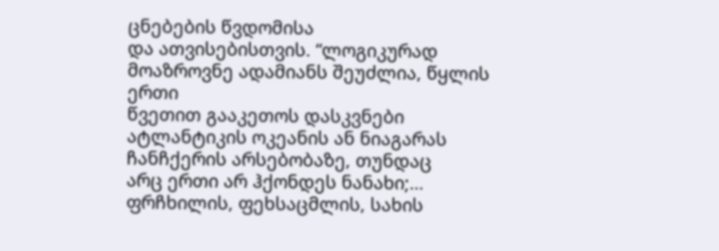ცნებების წვდომისა
და ათვისებისთვის. “ლოგიკურად მოაზროვნე ადამიანს შეუძლია, წყლის ერთი
წვეთით გააკეთოს დასკვნები ატლანტიკის ოკეანის ან ნიაგარას ჩანჩქერის არსებობაზე, თუნდაც
არც ერთი არ ჰქონდეს ნანახი;… ფრჩხილის, ფეხსაცმლის, სახის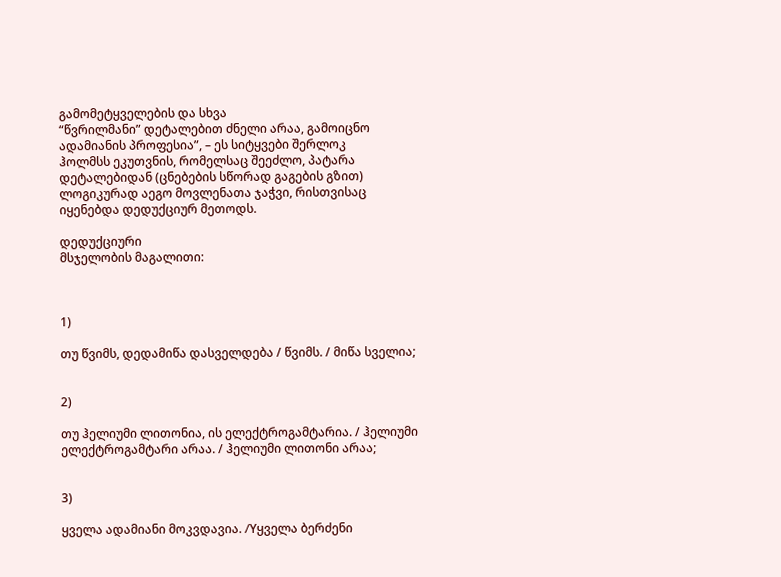გამომეტყველების და სხვა
“წვრილმანი” დეტალებით ძნელი არაა, გამოიცნო ადამიანის პროფესია”, – ეს სიტყვები შერლოკ
ჰოლმსს ეკუთვნის, რომელსაც შეეძლო, პატარა დეტალებიდან (ცნებების სწორად გაგების გზით)
ლოგიკურად აეგო მოვლენათა ჯაჭვი, რისთვისაც იყენებდა დედუქციურ მეთოდს.

დედუქციური
მსჯელობის მაგალითი:



1)

თუ წვიმს, დედამიწა დასველდება / წვიმს. / მიწა სველია;


2)

თუ ჰელიუმი ლითონია, ის ელექტროგამტარია. / ჰელიუმი
ელექტროგამტარი არაა. / ჰელიუმი ლითონი არაა;


3)

ყველა ადამიანი მოკვდავია. /Yყველა ბერძენი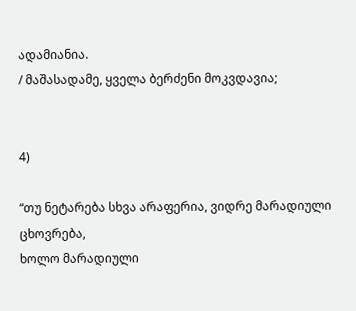ადამიანია.
/ მაშასადამე, ყველა ბერძენი მოკვდავია;


4)

“თუ ნეტარება სხვა არაფერია, ვიდრე მარადიული ცხოვრება,
ხოლო მარადიული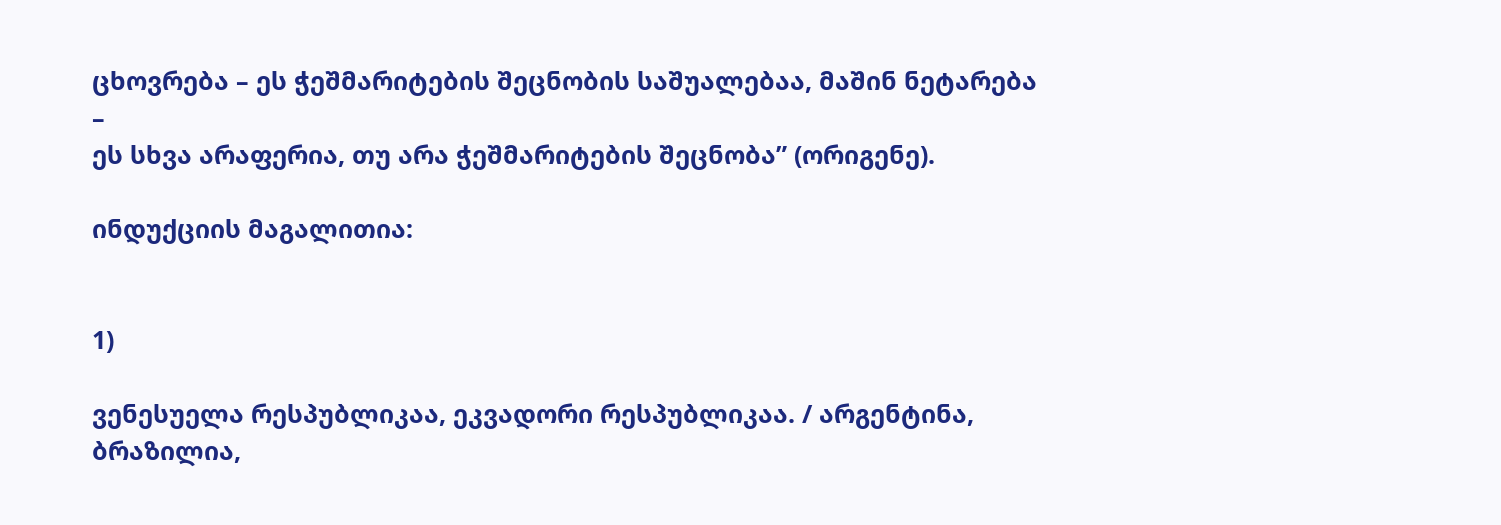ცხოვრება – ეს ჭეშმარიტების შეცნობის საშუალებაა, მაშინ ნეტარება –
ეს სხვა არაფერია, თუ არა ჭეშმარიტების შეცნობა” (ორიგენე).

ინდუქციის მაგალითია:


1)

ვენესუელა რესპუბლიკაა, ეკვადორი რესპუბლიკაა. / არგენტინა,
ბრაზილია,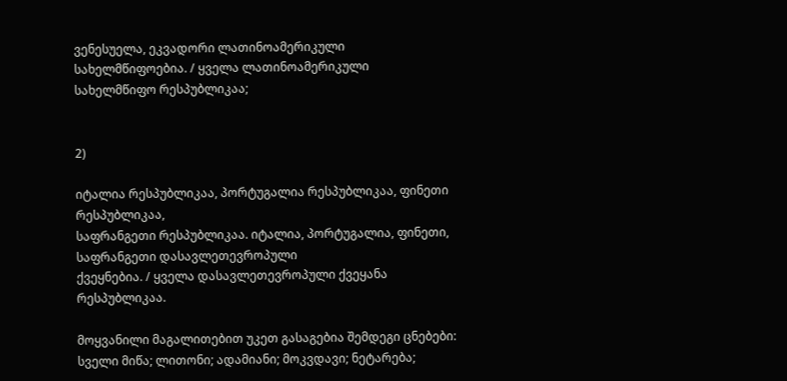ვენესუელა, ეკვადორი ლათინოამერიკული სახელმწიფოებია. / ყველა ლათინოამერიკული
სახელმწიფო რესპუბლიკაა;


2)

იტალია რესპუბლიკაა, პორტუგალია რესპუბლიკაა, ფინეთი რესპუბლიკაა,
საფრანგეთი რესპუბლიკაა. იტალია, პორტუგალია, ფინეთი, საფრანგეთი დასავლეთევროპული
ქვეყნებია. / ყველა დასავლეთევროპული ქვეყანა რესპუბლიკაა.

მოყვანილი მაგალითებით უკეთ გასაგებია შემდეგი ცნებები: სველი მიწა; ლითონი; ადამიანი; მოკვდავი; ნეტარება;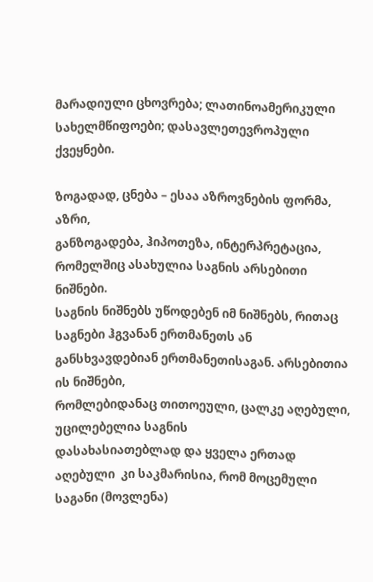მარადიული ცხოვრება; ლათინოამერიკული სახელმწიფოები; დასავლეთევროპული ქვეყნები.

ზოგადად, ცნება – ესაა აზროვნების ფორმა, აზრი,
განზოგადება, ჰიპოთეზა, ინტერპრეტაცია, რომელშიც ასახულია საგნის არსებითი ნიშნები.
საგნის ნიშნებს უწოდებენ იმ ნიშნებს, რითაც
საგნები ჰგვანან ერთმანეთს ან განსხვავდებიან ერთმანეთისაგან. არსებითია ის ნიშნები,
რომლებიდანაც თითოეული, ცალკე აღებული,
უცილებელია საგნის
დასახასიათებლად და ყველა ერთად  აღებული  კი საკმარისია, რომ მოცემული საგანი (მოვლენა)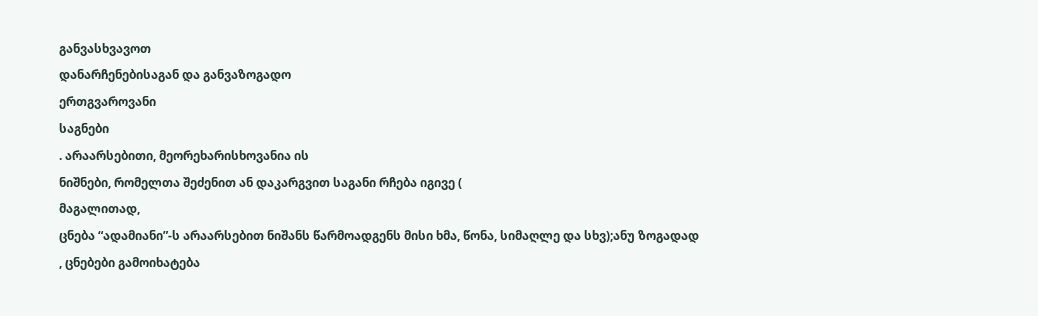განვასხვავოთ
დანარჩენებისაგან და განვაზოგადო
ერთგვაროვანი
საგნები
. არაარსებითი, მეორეხარისხოვანია ის
ნიშნები, რომელთა შეძენით ან დაკარგვით საგანი რჩება იგივე (
მაგალითად,
ცნება “ადამიანი”-ს არაარსებით ნიშანს წარმოადგენს მისი ხმა, წონა, სიმაღლე და სხვ);ანუ ზოგადად
, ცნებები გამოიხატება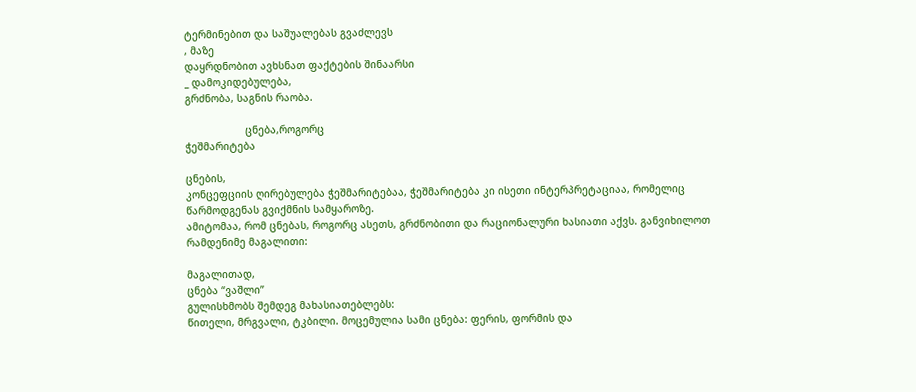ტერმინებით და საშუალებას გვაძლევს
, მაზე
დაყრდნობით ავხსნათ ფაქტების შინაარსი
_ დამოკიდებულება,
გრძნობა, საგნის რაობა.

                    ცნება,როგორც
ჭეშმარიტება

ცნების,
კონცეფციის ღირებულება ჭეშმარიტებაა, ჭეშმარიტება კი ისეთი ინტერპრეტაციაა, რომელიც
წარმოდგენას გვიქმნის სამყაროზე.
ამიტომაა, რომ ცნებას, როგორც ასეთს, გრძნობითი და რაციონალური ხასიათი აქვს. განვიხილოთ
რამდენიმე მაგალითი:

მაგალითად,
ცნება “ვაშლი”
გულისხმობს შემდეგ მახასიათებლებს:
წითელი, მრგვალი, ტკბილი. მოცემულია სამი ცნება: ფერის, ფორმის და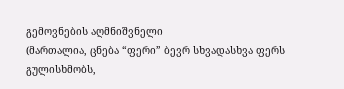გემოვნების აღმნიშვნელი
(მართალია, ცნება “ფერი” ბევრ სხვადასხვა ფერს გულისხმობს,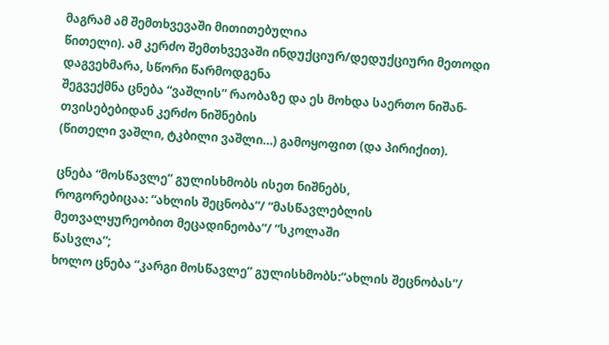მაგრამ ამ შემთხვევაში მითითებულია
წითელი). ამ კერძო შემთხვევაში ინდუქციურ/დედუქციური მეთოდი დაგვეხმარა, სწორი წარმოდგენა
შეგვექმნა ცნება “ვაშლის” რაობაზე და ეს მოხდა საერთო ნიშან-თვისებებიდან კერძო ნიშნების
(წითელი ვაშლი, ტკბილი ვაშლი…) გამოყოფით (და პირიქით).

ცნება “მოსწავლე” გულისხმობს ისეთ ნიშნებს,
როგორებიცაა: “ახლის შეცნობა”/ “მასწავლებლის მეთვალყურეობით მეცადინეობა”/ “სკოლაში
წასვლა”;
ხოლო ცნება “კარგი მოსწავლე” გულისხმობს:“ახლის შეცნობას”/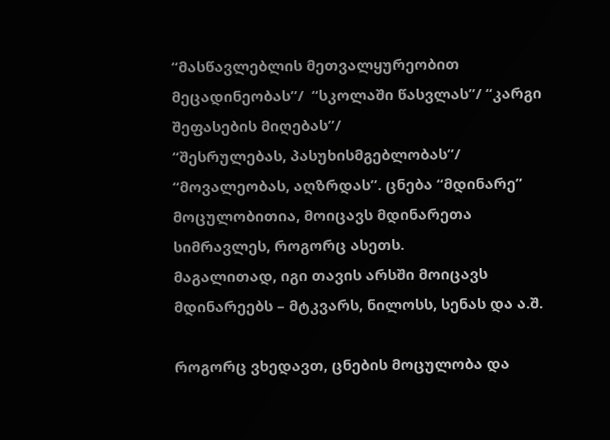“მასწავლებლის მეთვალყურეობით მეცადინეობას”/  “სკოლაში წასვლას”/ “კარგი შეფასების მიღებას”/
“შესრულებას, პასუხისმგებლობას”/ “მოვალეობას, აღზრდას”. ცნება “მდინარე” მოცულობითია, მოიცავს მდინარეთა სიმრავლეს, როგორც ასეთს.
მაგალითად, იგი თავის არსში მოიცავს მდინარეებს – მტკვარს, ნილოსს, სენას და ა.შ.

როგორც ვხედავთ, ცნების მოცულობა და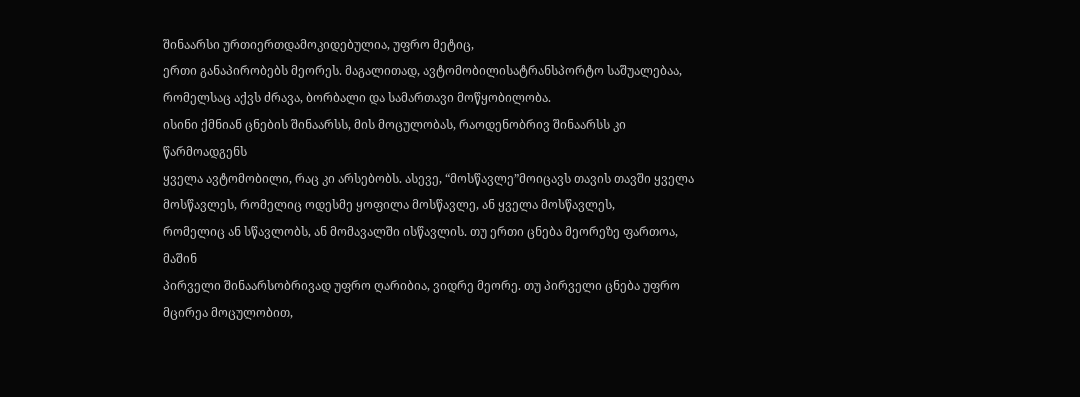შინაარსი ურთიერთდამოკიდებულია, უფრო მეტიც,
ერთი განაპირობებს მეორეს. მაგალითად, ავტომობილისატრანსპორტო საშუალებაა, რომელსაც აქვს ძრავა, ბორბალი და სამართავი მოწყობილობა.
ისინი ქმნიან ცნების შინაარსს, მის მოცულობას, რაოდენობრივ შინაარსს კი წარმოადგენს
ყველა ავტომობილი, რაც კი არსებობს. ასევე, “მოსწავლე”მოიცავს თავის თავში ყველა მოსწავლეს, რომელიც ოდესმე ყოფილა მოსწავლე, ან ყველა მოსწავლეს,
რომელიც ან სწავლობს, ან მომავალში ისწავლის. თუ ერთი ცნება მეორეზე ფართოა, მაშინ
პირველი შინაარსობრივად უფრო ღარიბია, ვიდრე მეორე. თუ პირველი ცნება უფრო მცირეა მოცულობით,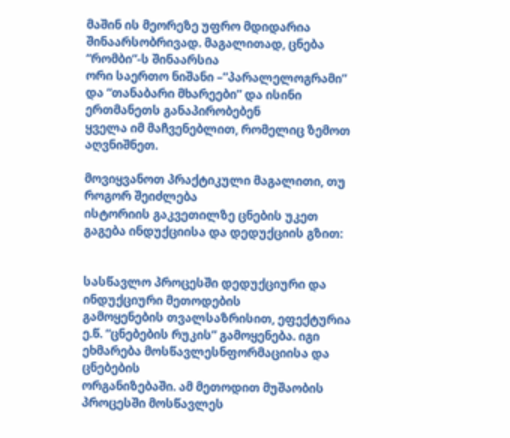მაშინ ის მეორეზე უფრო მდიდარია შინაარსობრივად. მაგალითად, ცნება “რომბი”-ს შინაარსია
ორი საერთო ნიშანი –”პარალელოგრამი” და “თანაბარი მხარეები” და ისინი ერთმანეთს განაპირობებენ
ყველა იმ მაჩვენებლით, რომელიც ზემოთ აღვნიშნეთ.

მოვიყვანოთ პრაქტიკული მაგალითი, თუ როგორ შეიძლება
ისტორიის გაკვეთილზე ცნების უკეთ გაგება ინდუქციისა და დედუქციის გზით:


სასწავლო პროცესში დედუქციური და ინდუქციური მეთოდების
გამოყენების თვალსაზრისით, ეფექტურია ე.წ. “ცნებების რუკის” გამოყენება. იგი ეხმარება მოსწავლესნფორმაციისა და ცნებების
ორგანიზებაში. ამ მეთოდით მუშაობის პროცესში მოსწავლეს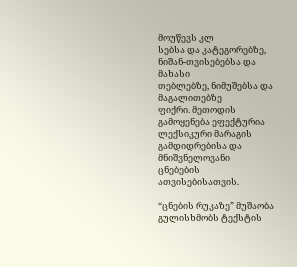მოუწევს კლ
სებსა და კატეგორებზე, ნიშან-თვისებებსა და
მახასი
თებლებზე, ნიმუშებსა და მაგალითებზე
ფიქრი. მეთოდის გამოყენება ეფექტურია ლექსიკური მარაგის გამდიდრებისა და მნიშვნელოვანი
ცნებების ათვისებისათვის.

“ცნების რუკაზე” მუშაობა გულისხმობს ტექსტის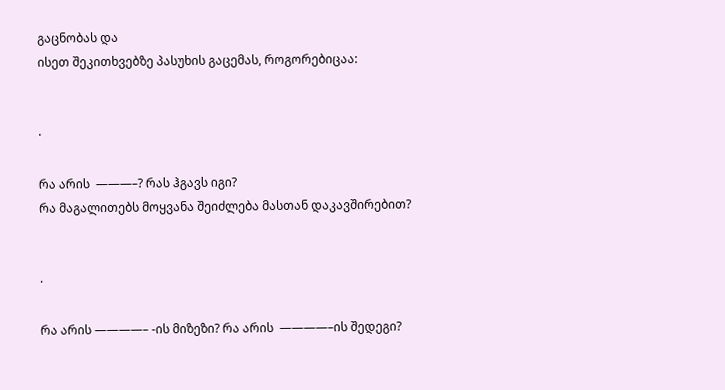გაცნობას და
ისეთ შეკითხვებზე პასუხის გაცემას, როგორებიცაა:


·

რა არის  ———–? რას ჰგავს იგი?
რა მაგალითებს მოყვანა შეიძლება მასთან დაკავშირებით?


·

რა არის ————– -ის მიზეზი? რა არის  ————–ის შედეგი?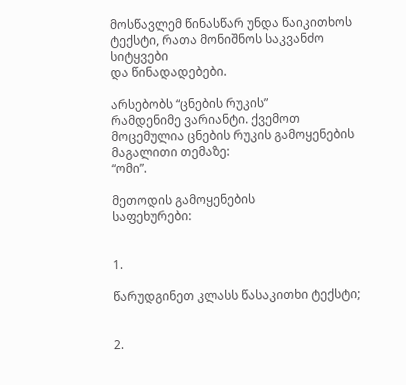მოსწავლემ წინასწარ უნდა წაიკითხოს ტექსტი, რათა მონიშნოს საკვანძო სიტყვები
და წინადადებები.

არსებობს “ცნების რუკის”
რამდენიმე ვარიანტი. ქვემოთ მოცემულია ცნების რუკის გამოყენების მაგალითი თემაზე:
“ომი”.

მეთოდის გამოყენების
საფეხურები:


1.

წარუდგინეთ კლასს წასაკითხი ტექსტი;


2.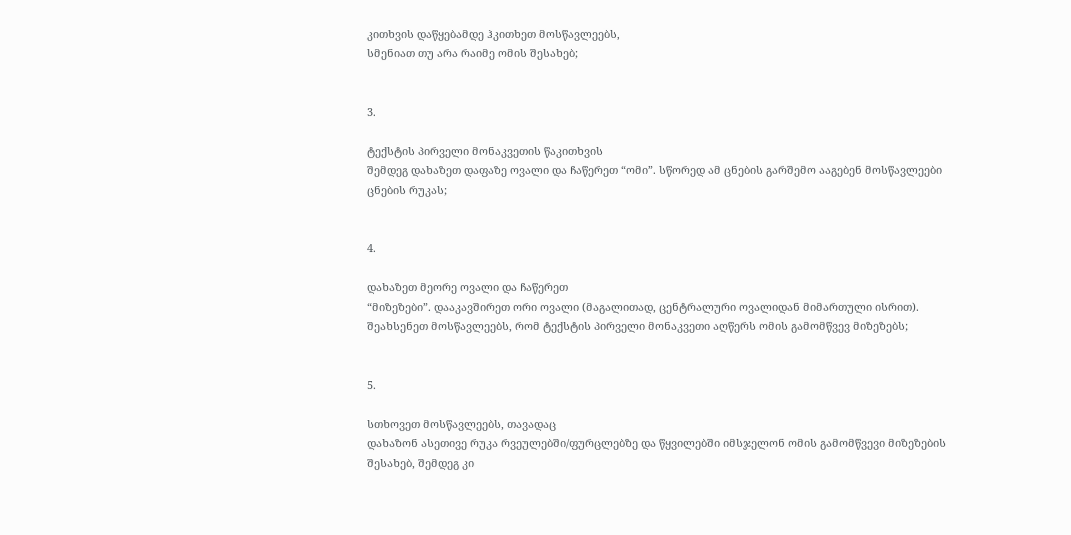კითხვის დაწყებამდე ჰკითხეთ მოსწავლეებს,
სმენიათ თუ არა რაიმე ომის შესახებ;


3.

ტექსტის პირველი მონაკვეთის წაკითხვის
შემდეგ დახაზეთ დაფაზე ოვალი და ჩაწერეთ “ომი”. სწორედ ამ ცნების გარშემო ააგებენ მოსწავლეები
ცნების რუკას;


4.

დახაზეთ მეორე ოვალი და ჩაწერეთ
“მიზეზები”. დააკავშირეთ ორი ოვალი (მაგალითად, ცენტრალური ოვალიდან მიმართული ისრით).
შეახსენეთ მოსწავლეებს, რომ ტექსტის პირველი მონაკვეთი აღწერს ომის გამომწვევ მიზეზებს;


5.

სთხოვეთ მოსწავლეებს, თავადაც
დახაზონ ასეთივე რუკა რვეულებში/ფურცლებზე და წყვილებში იმსჯელონ ომის გამომწვევი მიზეზების
შესახებ, შემდეგ კი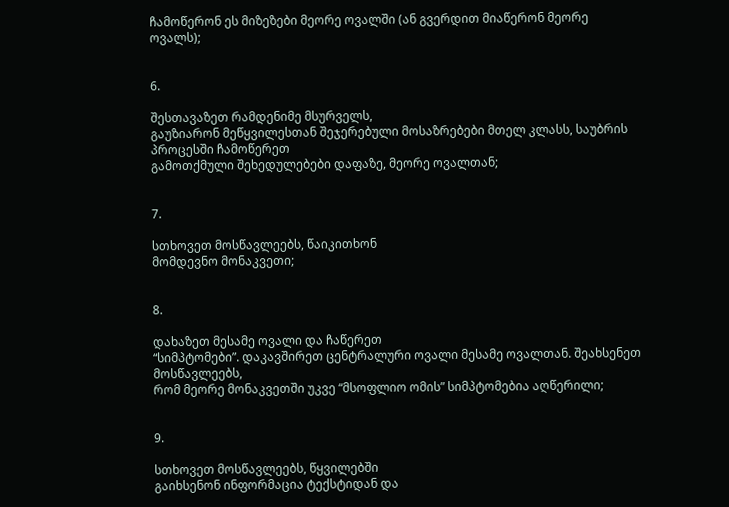ჩამოწერონ ეს მიზეზები მეორე ოვალში (ან გვერდით მიაწერონ მეორე
ოვალს);


6.

შესთავაზეთ რამდენიმე მსურველს,
გაუზიარონ მეწყვილესთან შეჯერებული მოსაზრებები მთელ კლასს, საუბრის პროცესში ჩამოწერეთ
გამოთქმული შეხედულებები დაფაზე, მეორე ოვალთან;


7.

სთხოვეთ მოსწავლეებს, წაიკითხონ
მომდევნო მონაკვეთი;


8.

დახაზეთ მესამე ოვალი და ჩაწერეთ
“სიმპტომები”. დაკავშირეთ ცენტრალური ოვალი მესამე ოვალთან. შეახსენეთ მოსწავლეებს,
რომ მეორე მონაკვეთში უკვე “მსოფლიო ომის” სიმპტომებია აღწერილი;


9.

სთხოვეთ მოსწავლეებს, წყვილებში
გაიხსენონ ინფორმაცია ტექსტიდან და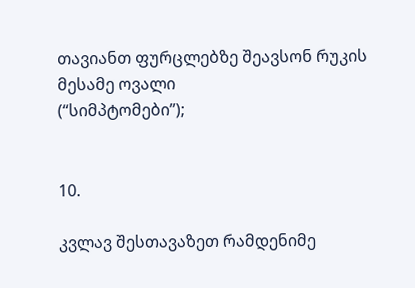თავიანთ ფურცლებზე შეავსონ რუკის მესამე ოვალი
(“სიმპტომები”);


10.

კვლავ შესთავაზეთ რამდენიმე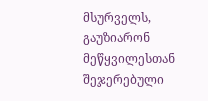მსურველს,
გაუზიარონ მეწყვილესთან შეჯერებული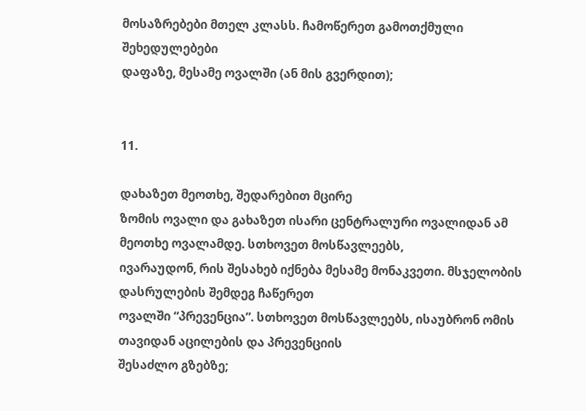მოსაზრებები მთელ კლასს. ჩამოწერეთ გამოთქმული შეხედულებები
დაფაზე, მესამე ოვალში (ან მის გვერდით);


11.

დახაზეთ მეოთხე, შედარებით მცირე
ზომის ოვალი და გახაზეთ ისარი ცენტრალური ოვალიდან ამ მეოთხე ოვალამდე. სთხოვეთ მოსწავლეებს,
ივარაუდონ, რის შესახებ იქნება მესამე მონაკვეთი. მსჯელობის დასრულების შემდეგ ჩაწერეთ
ოვალში “პრევენცია”. სთხოვეთ მოსწავლეებს, ისაუბრონ ომის თავიდან აცილების და პრევენციის
შესაძლო გზებზე;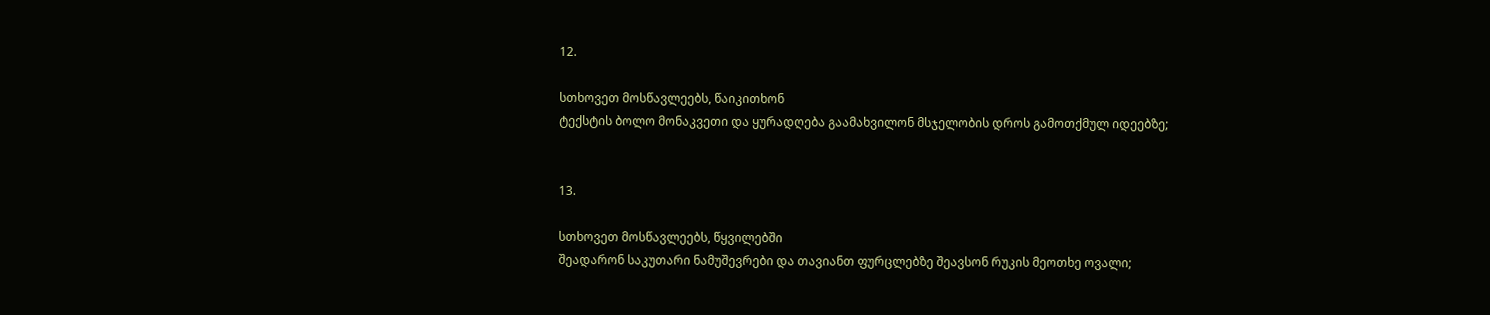12.

სთხოვეთ მოსწავლეებს, წაიკითხონ
ტექსტის ბოლო მონაკვეთი და ყურადღება გაამახვილონ მსჯელობის დროს გამოთქმულ იდეებზე;


13.

სთხოვეთ მოსწავლეებს, წყვილებში
შეადარონ საკუთარი ნამუშევრები და თავიანთ ფურცლებზე შეავსონ რუკის მეოთხე ოვალი;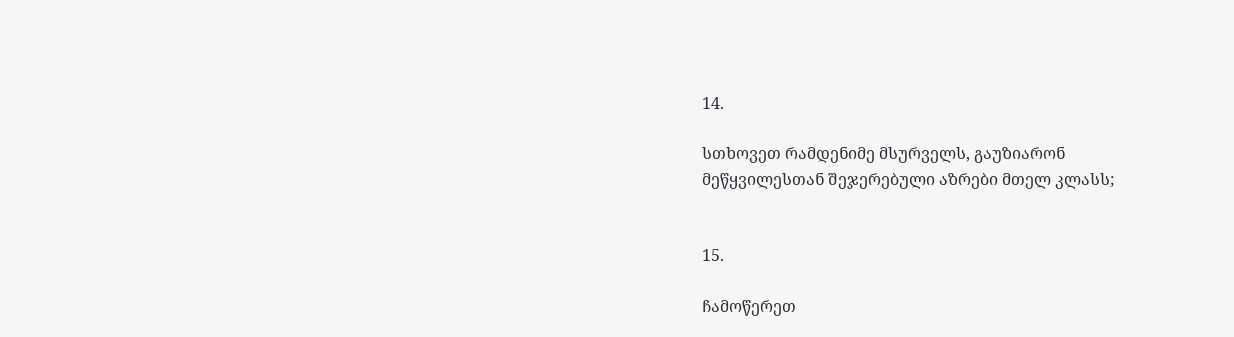14.

სთხოვეთ რამდენიმე მსურველს, გაუზიარონ
მეწყვილესთან შეჯერებული აზრები მთელ კლასს;


15.

ჩამოწერეთ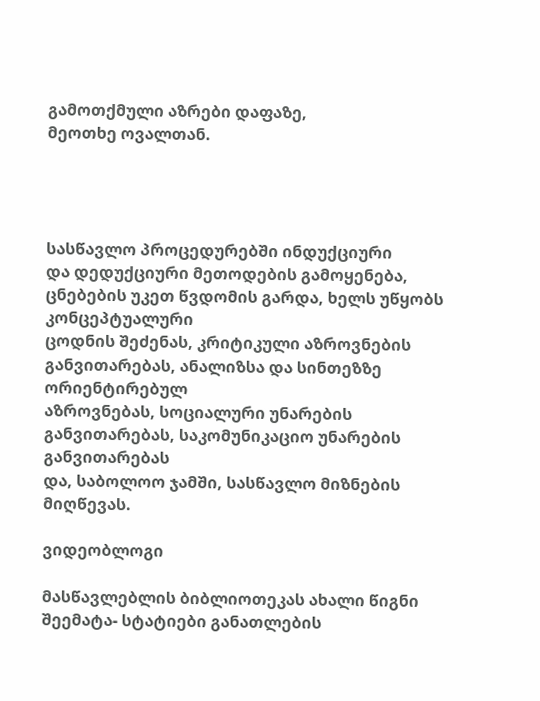გამოთქმული აზრები დაფაზე,
მეოთხე ოვალთან.




სასწავლო პროცედურებში ინდუქციური
და დედუქციური მეთოდების გამოყენება, ცნებების უკეთ წვდომის გარდა, ხელს უწყობს კონცეპტუალური
ცოდნის შეძენას, კრიტიკული აზროვნების განვითარებას, ანალიზსა და სინთეზზე ორიენტირებულ
აზროვნებას, სოციალური უნარების განვითარებას, საკომუნიკაციო უნარების განვითარებას
და, საბოლოო ჯამში, სასწავლო მიზნების მიღწევას.

ვიდეობლოგი

მასწავლებლის ბიბლიოთეკას ახალი წიგნი შეემატა- სტატიები განათლების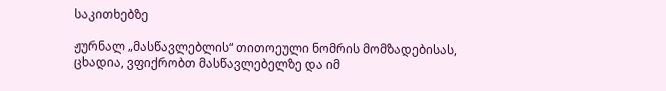საკითხებზე

ჟურნალ „მასწავლებლის“ თითოეული ნომრის მომზადებისას, ცხადია, ვფიქრობთ მასწავლებელზე და იმ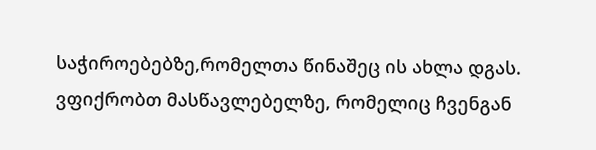საჭიროებებზე,რომელთა წინაშეც ის ახლა დგას. ვფიქრობთ მასწავლებელზე, რომელიც ჩვენგან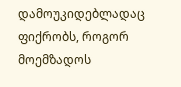დამოუკიდებლადაც ფიქრობს, როგორ მოემზადოს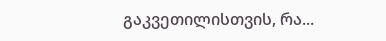გაკვეთილისთვის, რა...